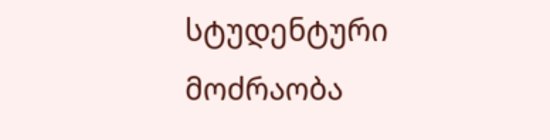სტუდენტური მოძრაობა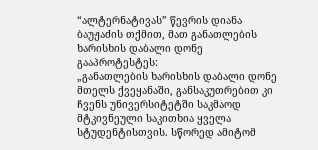“ალტერნატივას” წევრის დიანა ბაუჟაძის თქმით, მათ განათლების ხარისხის დაბალი დონე გააპროტესტეს:
„განათლების ხარისხის დაბალი დონე მთელს ქვეყანაში, განსაკუთრებით კი ჩვენს უნივერსიტეტში საკმაოდ მტკივნეული საკითხია ყველა სტუდენტისთვის. სწორედ ამიტომ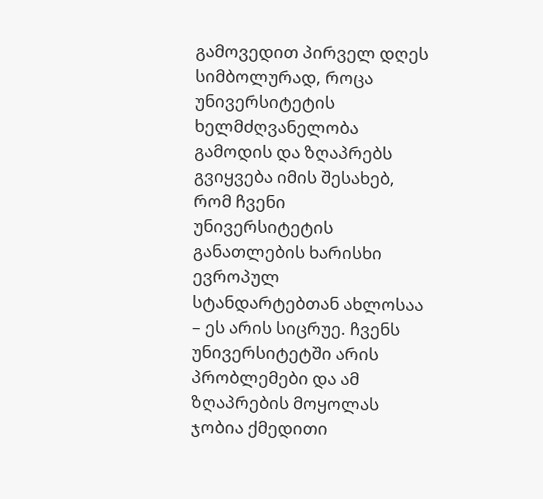გამოვედით პირველ დღეს სიმბოლურად, როცა უნივერსიტეტის ხელმძღვანელობა გამოდის და ზღაპრებს გვიყვება იმის შესახებ, რომ ჩვენი უნივერსიტეტის განათლების ხარისხი ევროპულ სტანდარტებთან ახლოსაა – ეს არის სიცრუე. ჩვენს უნივერსიტეტში არის პრობლემები და ამ ზღაპრების მოყოლას ჯობია ქმედითი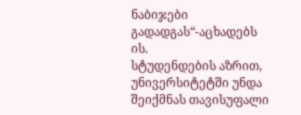ნაბიჯები გადადგას“-აცხადებს ის.
სტუდენდების აზრით, უნივერსიტეტში უნდა შეიქმნას თავისუფალი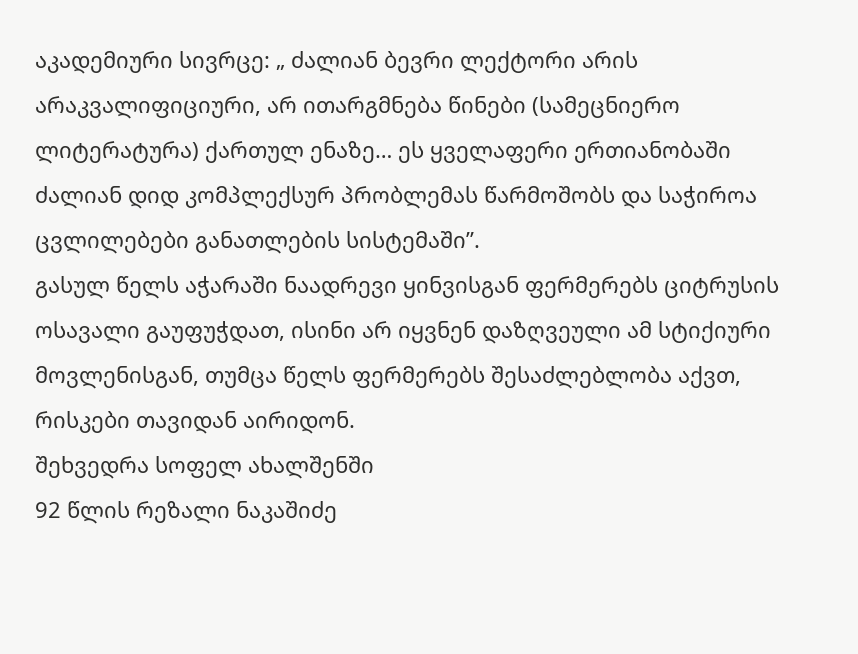აკადემიური სივრცე: „ ძალიან ბევრი ლექტორი არის არაკვალიფიციური, არ ითარგმნება წინები (სამეცნიერო ლიტერატურა) ქართულ ენაზე… ეს ყველაფერი ერთიანობაში ძალიან დიდ კომპლექსურ პრობლემას წარმოშობს და საჭიროა ცვლილებები განათლების სისტემაში”.
გასულ წელს აჭარაში ნაადრევი ყინვისგან ფერმერებს ციტრუსის ოსავალი გაუფუჭდათ, ისინი არ იყვნენ დაზღვეული ამ სტიქიური მოვლენისგან, თუმცა წელს ფერმერებს შესაძლებლობა აქვთ, რისკები თავიდან აირიდონ.
შეხვედრა სოფელ ახალშენში
92 წლის რეზალი ნაკაშიძე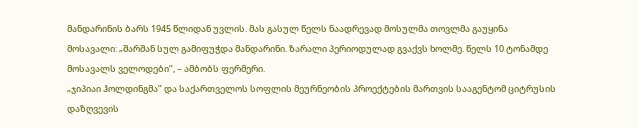მანდარინის ბარს 1945 წლიდან უვლის. მას გასულ წელს ნაადრევად მოსულმა თოვლმა გაუყინა მოსავალი: „შარშან სულ გამიფუჭდა მანდარინი. ზარალი პერიოდულად გვაქვს ხოლმე. წელს 10 ტონამდე მოსავალს ველოდები’’, – ამბობს ფერმერი.
„ჯიპიაი ჰოლდინგმა’’ და საქართველოს სოფლის მეურნეობის პროექტების მართვის სააგენტომ ციტრუსის დაზღვევის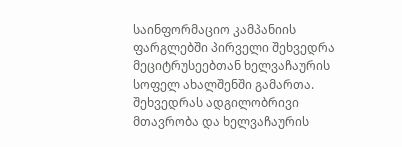საინფორმაციო კამპანიის ფარგლებში პირველი შეხვედრა მეციტრუსეებთან ხელვაჩაურის სოფელ ახალშენში გამართა. შეხვედრას ადგილობრივი მთავრობა და ხელვაჩაურის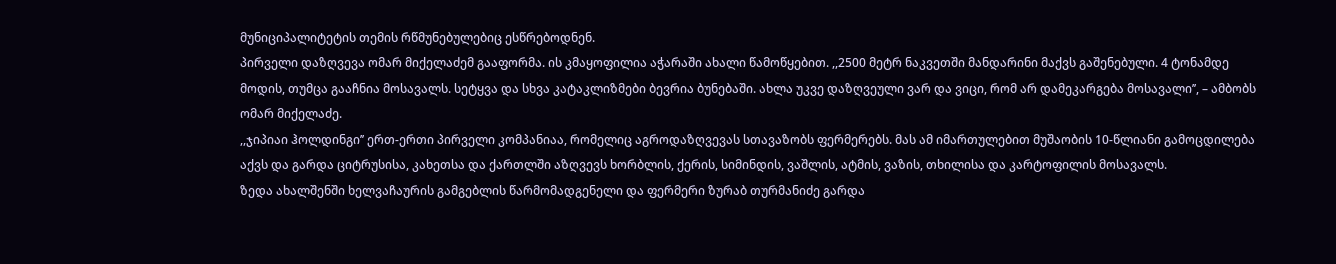მუნიციპალიტეტის თემის რწმუნებულებიც ესწრებოდნენ.
პირველი დაზღვევა ომარ მიქელაძემ გააფორმა. ის კმაყოფილია აჭარაში ახალი წამოწყებით. ,,2500 მეტრ ნაკვეთში მანდარინი მაქვს გაშენებული. 4 ტონამდე მოდის, თუმცა გააჩნია მოსავალს. სეტყვა და სხვა კატაკლიზმები ბევრია ბუნებაში. ახლა უკვე დაზღვეული ვარ და ვიცი, რომ არ დამეკარგება მოსავალი’’, – ამბობს ომარ მიქელაძე.
,,ჯიპიაი ჰოლდინგი’’ ერთ-ერთი პირველი კომპანიაა, რომელიც აგროდაზღვევას სთავაზობს ფერმერებს. მას ამ იმართულებით მუშაობის 10-წლიანი გამოცდილება აქვს და გარდა ციტრუსისა, კახეთსა და ქართლში აზღვევს ხორბლის, ქერის, სიმინდის, ვაშლის, ატმის, ვაზის, თხილისა და კარტოფილის მოსავალს.
ზედა ახალშენში ხელვაჩაურის გამგებლის წარმომადგენელი და ფერმერი ზურაბ თურმანიძე გარდა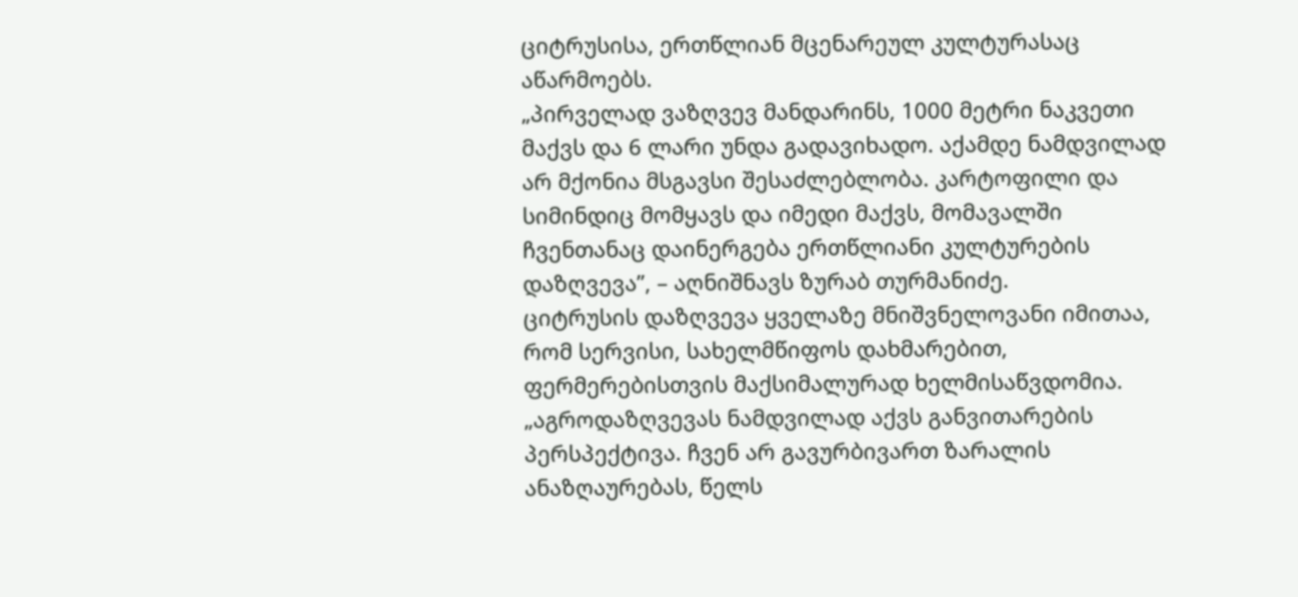ციტრუსისა, ერთწლიან მცენარეულ კულტურასაც აწარმოებს.
„პირველად ვაზღვევ მანდარინს, 1000 მეტრი ნაკვეთი მაქვს და 6 ლარი უნდა გადავიხადო. აქამდე ნამდვილად არ მქონია მსგავსი შესაძლებლობა. კარტოფილი და სიმინდიც მომყავს და იმედი მაქვს, მომავალში ჩვენთანაც დაინერგება ერთწლიანი კულტურების დაზღვევა’’, – აღნიშნავს ზურაბ თურმანიძე.
ციტრუსის დაზღვევა ყველაზე მნიშვნელოვანი იმითაა, რომ სერვისი, სახელმწიფოს დახმარებით, ფერმერებისთვის მაქსიმალურად ხელმისაწვდომია.
„აგროდაზღვევას ნამდვილად აქვს განვითარების პერსპექტივა. ჩვენ არ გავურბივართ ზარალის ანაზღაურებას, წელს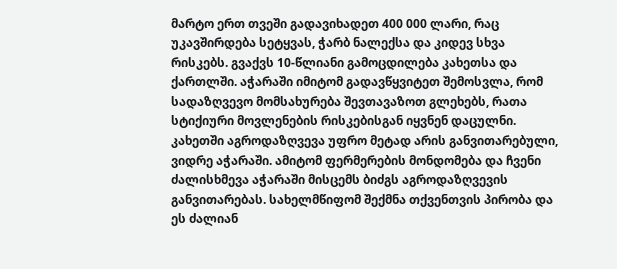მარტო ერთ თვეში გადავიხადეთ 400 000 ლარი, რაც უკავშირდება სეტყვას, ჭარბ ნალექსა და კიდევ სხვა რისკებს. გვაქვს 10-წლიანი გამოცდილება კახეთსა და ქართლში. აჭარაში იმიტომ გადავწყვიტეთ შემოსვლა, რომ სადაზღვევო მომსახურება შევთავაზოთ გლეხებს, რათა სტიქიური მოვლენების რისკებისგან იყვნენ დაცულნი. კახეთში აგროდაზღვევა უფრო მეტად არის განვითარებული, ვიდრე აჭარაში. ამიტომ ფერმერების მონდომება და ჩვენი ძალისხმევა აჭარაში მისცემს ბიძგს აგროდაზღვევის განვითარებას. სახელმწიფომ შექმნა თქვენთვის პირობა და ეს ძალიან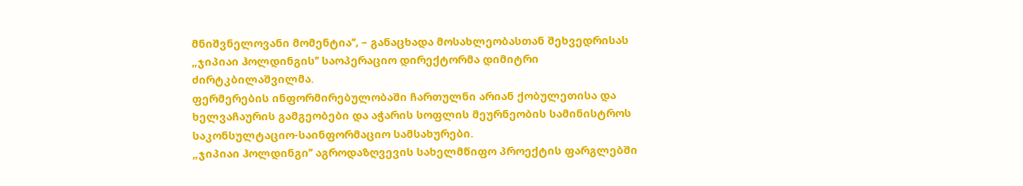მნიშვნელოვანი მომენტია’’, – განაცხადა მოსახლეობასთან შეხვედრისას „ჯიპიაი ჰოლდინგის’’ საოპერაციო დირექტორმა დიმიტრი ძირტკბილაშვილმა.
ფერმერების ინფორმირებულობაში ჩართულნი არიან ქობულეთისა და ხელვაჩაურის გამგეობები და აჭარის სოფლის მეურნეობის სამინისტროს საკონსულტაციო-საინფორმაციო სამსახურები.
„ჯიპიაი ჰოლდინგი’’ აგროდაზღვევის სახელმწიფო პროექტის ფარგლებში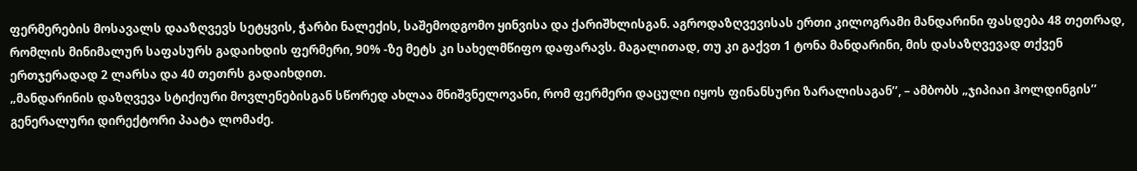ფერმერების მოსავალს დააზღვევს სეტყვის, ჭარბი ნალექის, საშემოდგომო ყინვისა და ქარიშხლისგან. აგროდაზღვევისას ერთი კილოგრამი მანდარინი ფასდება 48 თეთრად, რომლის მინიმალურ საფასურს გადაიხდის ფერმერი, 90% -ზე მეტს კი სახელმწიფო დაფარავს. მაგალითად, თუ კი გაქვთ 1 ტონა მანდარინი, მის დასაზღვევად თქვენ ერთჯერადად 2 ლარსა და 40 თეთრს გადაიხდით.
„მანდარინის დაზღვევა სტიქიური მოვლენებისგან სწორედ ახლაა მნიშვნელოვანი, რომ ფერმერი დაცული იყოს ფინანსური ზარალისაგან’’, – ამბობს „ჯიპიაი ჰოლდინგის’’ გენერალური დირექტორი პაატა ლომაძე.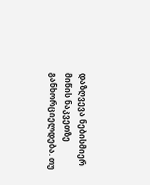დაზღვევა ნებისმიერ მიწის ნაკვეთზე განხორციელდება. თუ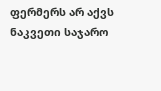ფერმერს არ აქვს ნაკვეთი საჯარო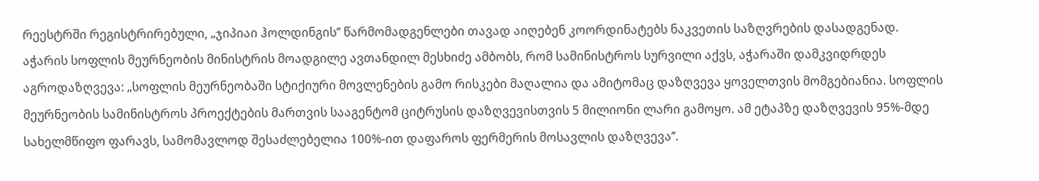რეესტრში რეგისტრირებული, „ჯიპიაი ჰოლდინგის’’ წარმომადგენლები თავად აიღებენ კოორდინატებს ნაკვეთის საზღვრების დასადგენად.
აჭარის სოფლის მეურნეობის მინისტრის მოადგილე ავთანდილ მესხიძე ამბობს, რომ სამინისტროს სურვილი აქვს, აჭარაში დამკვიდრდეს აგროდაზღვევა: „სოფლის მეურნეობაში სტიქიური მოვლენების გამო რისკები მაღალია და ამიტომაც დაზღვევა ყოველთვის მომგებიანია. სოფლის მეურნეობის სამინისტროს პროექტების მართვის სააგენტომ ციტრუსის დაზღვევისთვის 5 მილიონი ლარი გამოყო. ამ ეტაპზე დაზღვევის 95%-მდე სახელმწიფო ფარავს, სამომავლოდ შესაძლებელია 100%-ით დაფაროს ფერმერის მოსავლის დაზღვევა’’.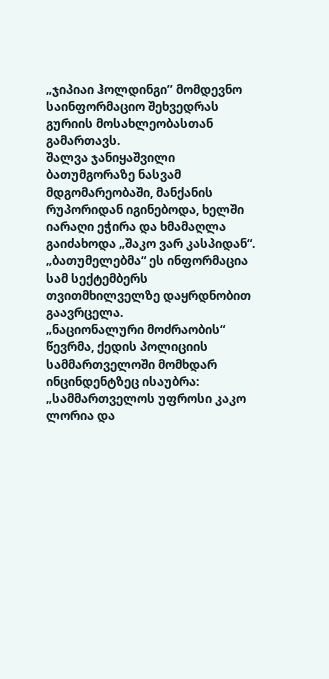„ჯიპიაი ჰოლდინგი’’ მომდევნო საინფორმაციო შეხვედრას გურიის მოსახლეობასთან გამართავს.
შალვა ჯანიყაშვილი ბათუმგორაზე ნასვამ მდგომარეობაში, მანქანის რუპორიდან იგინებოდა, ხელში იარაღი ეჭირა და ხმამაღლა გაიძახოდა „შაკო ვარ კასპიდან“. „ბათუმელებმა“ ეს ინფორმაცია სამ სექტემბერს თვითმხილველზე დაყრდნობით გაავრცელა.
„ნაციონალური მოძრაობის“ წევრმა, ქედის პოლიციის სამმართველოში მომხდარ ინცინდენტზეც ისაუბრა: „სამმართველოს უფროსი კაკო ლორია და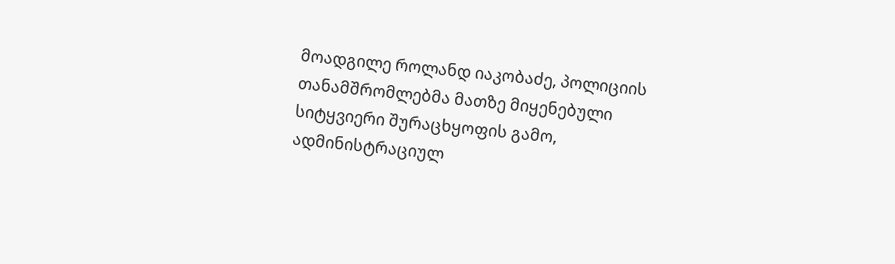მოადგილე როლანდ იაკობაძე, პოლიციის თანამშრომლებმა მათზე მიყენებული სიტყვიერი შურაცხყოფის გამო, ადმინისტრაციულ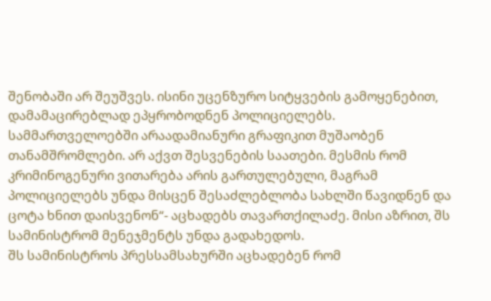შენობაში არ შეუშვეს. ისინი უცენზურო სიტყვების გამოყენებით, დამამაცირებლად ეპყრობოდნენ პოლიციელებს. სამმართველოებში არაადამიანური გრაფიკით მუშაობენ თანამშრომლები. არ აქვთ შესვენების საათები. მესმის რომ კრიმინოგენური ვითარება არის გართულებული, მაგრამ პოლიციელებს უნდა მისცენ შესაძლებლობა სახლში წავიდნენ და ცოტა ხნით დაისვენონ“- აცხადებს თავართქილაძე. მისი აზრით, შს სამინისტრომ მენეჯმენტს უნდა გადახედოს.
შს სამინისტროს პრესსამსახურში აცხადებენ რომ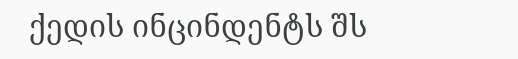ქედის ინცინდენტს შს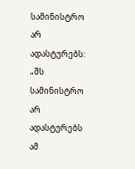სამინისტრო არ ადასტურებს: „შს სამინისტრო არ ადასტურებს ამ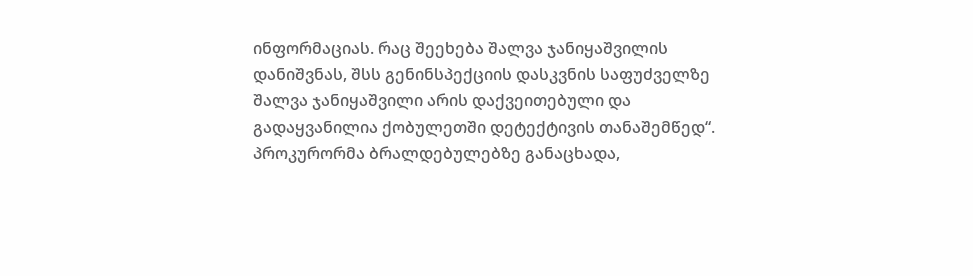ინფორმაციას. რაც შეეხება შალვა ჯანიყაშვილის დანიშვნას, შსს გენინსპექციის დასკვნის საფუძველზე შალვა ჯანიყაშვილი არის დაქვეითებული და გადაყვანილია ქობულეთში დეტექტივის თანაშემწედ“.
პროკურორმა ბრალდებულებზე განაცხადა,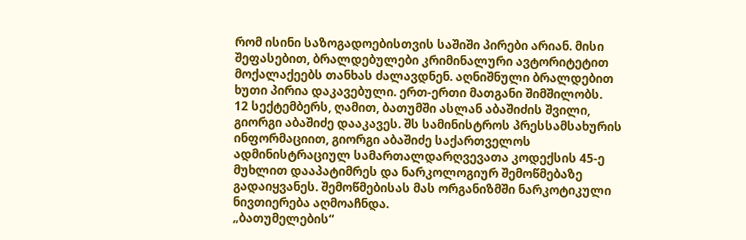რომ ისინი საზოგადოებისთვის საშიში პირები არიან. მისი შეფასებით, ბრალდებულები კრიმინალური ავტორიტეტით მოქალაქეებს თანხას ძალავდნენ. აღნიშნული ბრალდებით ხუთი პირია დაკავებული. ერთ-ერთი მათგანი შიმშილობს.
12 სექტემბერს, ღამით, ბათუმში ასლან აბაშიძის შვილი, გიორგი აბაშიძე დააკავეს. შს სამინისტროს პრესსამსახურის ინფორმაციით, გიორგი აბაშიძე საქართველოს ადმინისტრაციულ სამართალდარღვევათა კოდექსის 45-ე მუხლით დააპატიმრეს და ნარკოლოგიურ შემოწმებაზე გადაიყვანეს. შემოწმებისას მას ორგანიზმში ნარკოტიკული ნივთიერება აღმოაჩნდა.
„ბათუმელების“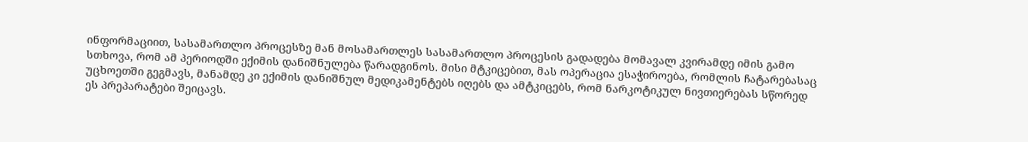ინფორმაციით, სასამართლო პროცესზე მან მოსამართლეს სასამართლო პროცესის გადადება მომავალ კვირამდე იმის გამო სთხოვა, რომ ამ პერიოდში ექიმის დანიშნულება წარადგინოს. მისი მტკიცებით, მას ოპერაცია ესაჭიროება, რომლის ჩატარებასაც უცხოეთში გეგმავს, მანამდე კი ექიმის დანიშნულ მედიკამენტებს იღებს და ამტკიცებს, რომ ნარკოტიკულ ნივთიერებას სწორედ ეს პრეპარატები შეიცავს.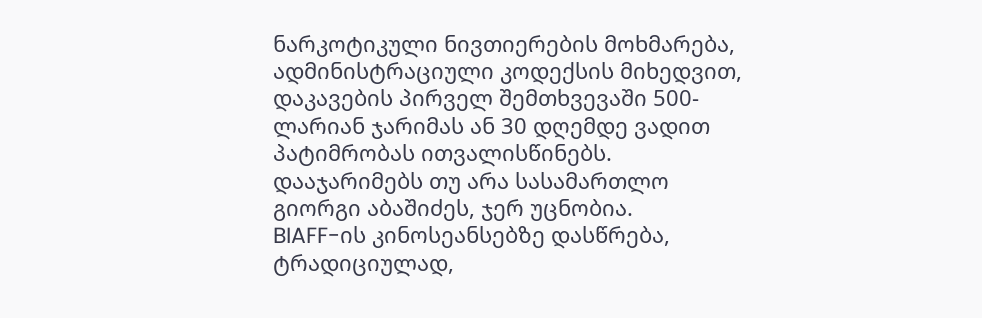ნარკოტიკული ნივთიერების მოხმარება, ადმინისტრაციული კოდექსის მიხედვით, დაკავების პირველ შემთხვევაში 500-ლარიან ჯარიმას ან 30 დღემდე ვადით პატიმრობას ითვალისწინებს. დააჯარიმებს თუ არა სასამართლო გიორგი აბაშიძეს, ჯერ უცნობია.
BIAFF-ის კინოსეანსებზე დასწრება, ტრადიციულად,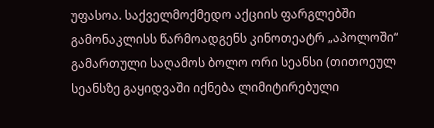უფასოა. საქველმოქმედო აქციის ფარგლებში გამონაკლისს წარმოადგენს კინოთეატრ „აპოლოში“ გამართული საღამოს ბოლო ორი სეანსი (თითოეულ სეანსზე გაყიდვაში იქნება ლიმიტირებული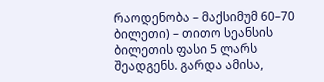რაოდენობა – მაქსიმუმ 60–70 ბილეთი) – თითო სეანსის ბილეთის ფასი 5 ლარს შეადგენს. გარდა ამისა,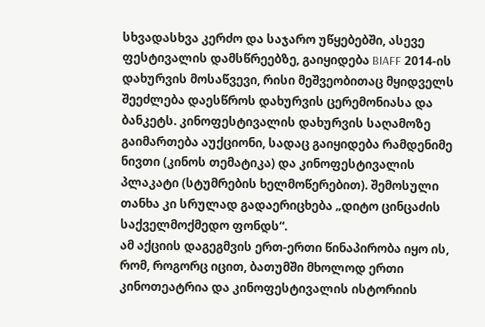სხვადასხვა კერძო და საჯარო უწყებებში, ასევე ფესტივალის დამსწრეებზე, გაიყიდება BIAFF 2014-ის დახურვის მოსაწვევი, რისი მეშვეობითაც მყიდველს შეეძლება დაესწროს დახურვის ცერემონიასა და ბანკეტს. კინოფესტივალის დახურვის საღამოზე გაიმართება აუქციონი, სადაც გაიყიდება რამდენიმე ნივთი (კინოს თემატიკა) და კინოფესტივალის პლაკატი (სტუმრების ხელმოწერებით). შემოსული თანხა კი სრულად გადაერიცხება „დიტო ცინცაძის საქველმოქმედო ფონდს“.
ამ აქციის დაგეგმვის ერთ-ერთი წინაპირობა იყო ის, რომ, როგორც იცით, ბათუმში მხოლოდ ერთი კინოთეატრია და კინოფესტივალის ისტორიის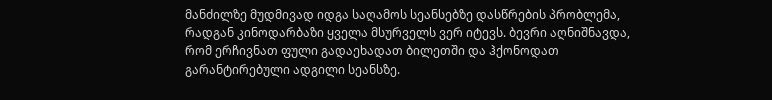მანძილზე მუდმივად იდგა საღამოს სეანსებზე დასწრების პრობლემა, რადგან კინოდარბაზი ყველა მსურველს ვერ იტევს. ბევრი აღნიშნავდა, რომ ერჩივნათ ფული გადაეხადათ ბილეთში და ჰქონოდათ გარანტირებული ადგილი სეანსზე.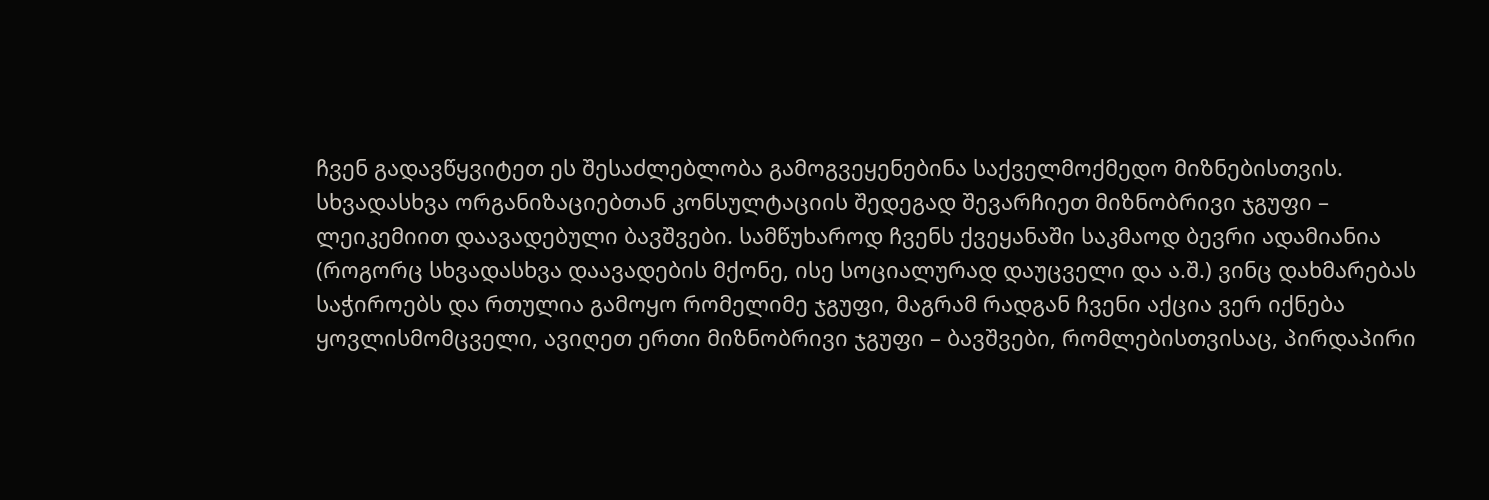ჩვენ გადავწყვიტეთ ეს შესაძლებლობა გამოგვეყენებინა საქველმოქმედო მიზნებისთვის. სხვადასხვა ორგანიზაციებთან კონსულტაციის შედეგად შევარჩიეთ მიზნობრივი ჯგუფი – ლეიკემიით დაავადებული ბავშვები. სამწუხაროდ ჩვენს ქვეყანაში საკმაოდ ბევრი ადამიანია (როგორც სხვადასხვა დაავადების მქონე, ისე სოციალურად დაუცველი და ა.შ.) ვინც დახმარებას საჭიროებს და რთულია გამოყო რომელიმე ჯგუფი, მაგრამ რადგან ჩვენი აქცია ვერ იქნება ყოვლისმომცველი, ავიღეთ ერთი მიზნობრივი ჯგუფი – ბავშვები, რომლებისთვისაც, პირდაპირი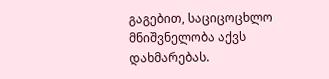გაგებით, საციცოცხლო მნიშვნელობა აქვს დახმარებას.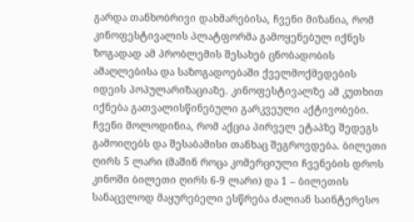გარდა თანხობრივი დახმარებისა, ჩვენი მიზანია, რომ კინოფესტივალის პლატფორმა გამოყენებულ იქნეს ზოგადად ამ პრობლემის შესახებ ცნობადობის ამაღლებისა და საზოგადოებაში ქველმოქმედების იდეის პოპულარიზაციაზე. კინოფესტივალზე ამ კუთხით იქნება გათვალისწინებული გარკვეული აქტივობები.
ჩვენი მოლოდინია, რომ აქცია პირველ ეტაპზე შედეგს გამოიღებს და შესაბამისი თანხაც შეგროვდება. ბილეთი ღირს 5 ლარი (მაშინ როცა კომერციული ჩვენების დროს კინოში ბილეთი ღირს 6-9 ლარი) და 1 – ბილეთის სანაცვლოდ მაყურებელი ესწრება ძალიან საინტერესო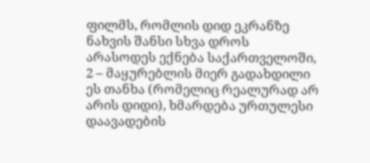ფილმს, რომლის დიდ ეკრანზე ნახვის შანსი სხვა დროს არასოდეს ექნება საქართველოში, 2 – მაყურებლის მიერ გადახდილი ეს თანხა (რომელიც რეალურად არ არის დიდი), ხმარდება ურთულესი დაავადების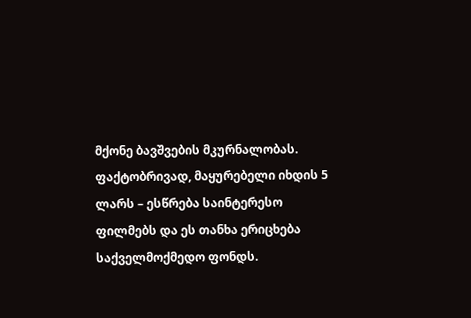მქონე ბავშვების მკურნალობას.
ფაქტობრივად, მაყურებელი იხდის 5 ლარს – ესწრება საინტერესო ფილმებს და ეს თანხა ერიცხება საქველმოქმედო ფონდს.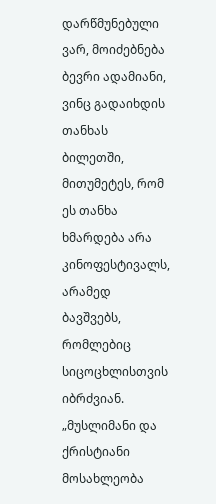დარწმუნებული ვარ, მოიძებნება ბევრი ადამიანი, ვინც გადაიხდის თანხას ბილეთში, მითუმეტეს, რომ ეს თანხა ხმარდება არა კინოფესტივალს, არამედ ბავშვებს, რომლებიც სიცოცხლისთვის იბრძვიან.
„მუსლიმანი და ქრისტიანი მოსახლეობა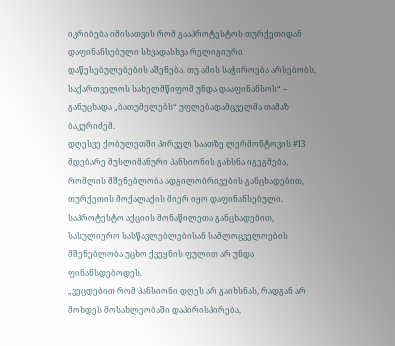იკრიბება იმისათვის რომ გააპროტესტოს თურქეთიდან დაფინანსებული სხვადასხვა რელიგიური დაწესებულებების აშენება. თუ ამის საჭიროება არსებობს, საქართველოს სახელმწიფომ უნდა დააფინანსოს“ – განუცხადა „ბათუმელებს“ უფლებადამცველმა თამაზ ბაკურიძემ.
დღესვე ქობულეთში პირველ საათზე ლერმონტოვის #13 მდებარე მუსლიმანური პანსიონის გახსნა იგეგმება, რომლის მშენებლობა ადგილობრივების განცხადებით, თურქეთის მოქალაქის მიერ იყო დაფინანსებული. საპროტესტო აქციის მონაწილეთა განცხადებით, სასულიერო სასწავლებლებისან სამლოცველოების მშენებლობა უცხო ქვეყნის ფულით არ უნდა ფინანსდებოდეს.
„ვეცდებით რომ პანსიონი დღეს არ გაიხსნას, რადგან არ მოხდეს მოსახლეობაში დაპირისპირება,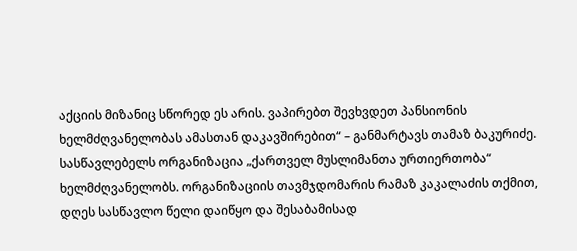აქციის მიზანიც სწორედ ეს არის. ვაპირებთ შევხვდეთ პანსიონის ხელმძღვანელობას ამასთან დაკავშირებით“ – განმარტავს თამაზ ბაკურიძე.
სასწავლებელს ორგანიზაცია „ქართველ მუსლიმანთა ურთიერთობა“ ხელმძღვანელობს. ორგანიზაციის თავმჯდომარის რამაზ კაკალაძის თქმით, დღეს სასწავლო წელი დაიწყო და შესაბამისად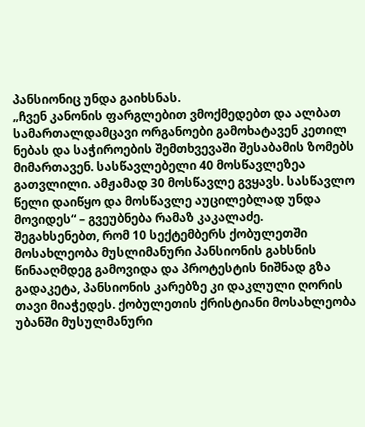პანსიონიც უნდა გაიხსნას.
„ჩვენ კანონის ფარგლებით ვმოქმედებთ და ალბათ სამართალდამცავი ორგანოები გამოხატავენ კეთილ ნებას და საჭიროების შემთხვევაში შესაბამის ზომებს მიმართავენ. სასწავლებელი 40 მოსწავლეზეა გათვლილი. ამჟამად 30 მოსწავლე გვყავს. სასწავლო წელი დაიწყო და მოსწავლე აუცილებლად უნდა მოვიდეს“ – გვეუბნება რამაზ კაკალაძე.
შეგახსენებთ, რომ 10 სექტემბერს ქობულეთში მოსახლეობა მუსლიმანური პანსიონის გახსნის წინააღმდეგ გამოვიდა და პროტესტის ნიშნად გზა გადაკეტა, პანსიონის კარებზე კი დაკლული ღორის თავი მიაჭედეს. ქობულეთის ქრისტიანი მოსახლეობა უბანში მუსულმანური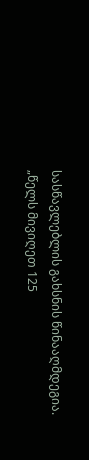სასწავლებლის გახსნის წინააღმდეგია.
„წელს მივიღეთ 125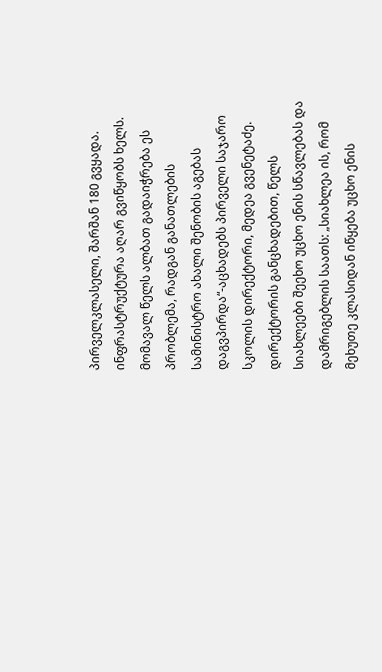პირველკლასელი, შარშან 180 გვყადა. ინფრასტრუქტურა აღარ გვიწყობს ხელს. მომავალ წელს ალბათ გადაიჭრება ეს პრობლემა, რადგან განათლების სამინისტრო ახალი შენობის აგებას დაგვპირდა“-აცხადებს პირველი საჯარო სკოლის დირექტორი, მედეა გვენეტაძე.
დირექტორის განცხადებით, წელს სიახლეები შეეხო უცხო ენის სწავლებას და დამრიგებლის საათს: „სიახლეა ის, რომ მეხუთე კლასიდან იწყება უცხო ენის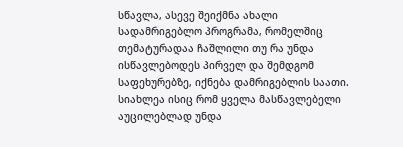სწავლა, ასევე შეიქმნა ახალი სადამრიგებლო პროგრამა, რომელშიც თემატურადაა ჩაშლილი თუ რა უნდა ისწავლებოდეს პირველ და შემდგომ საფეხურებზე, იქნება დამრიგებლის საათი. სიახლეა ისიც რომ ყველა მასწავლებელი აუცილებლად უნდა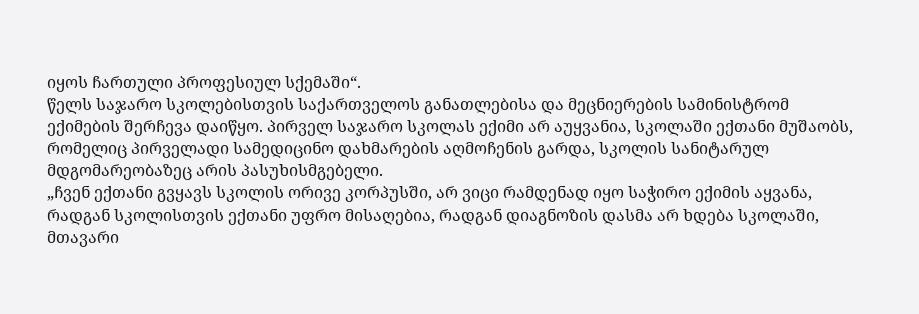იყოს ჩართული პროფესიულ სქემაში“.
წელს საჯარო სკოლებისთვის საქართველოს განათლებისა და მეცნიერების სამინისტრომ ექიმების შერჩევა დაიწყო. პირველ საჯარო სკოლას ექიმი არ აუყვანია, სკოლაში ექთანი მუშაობს, რომელიც პირველადი სამედიცინო დახმარების აღმოჩენის გარდა, სკოლის სანიტარულ მდგომარეობაზეც არის პასუხისმგებელი.
„ჩვენ ექთანი გვყავს სკოლის ორივე კორპუსში, არ ვიცი რამდენად იყო საჭირო ექიმის აყვანა, რადგან სკოლისთვის ექთანი უფრო მისაღებია, რადგან დიაგნოზის დასმა არ ხდება სკოლაში, მთავარი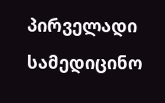პირველადი სამედიცინო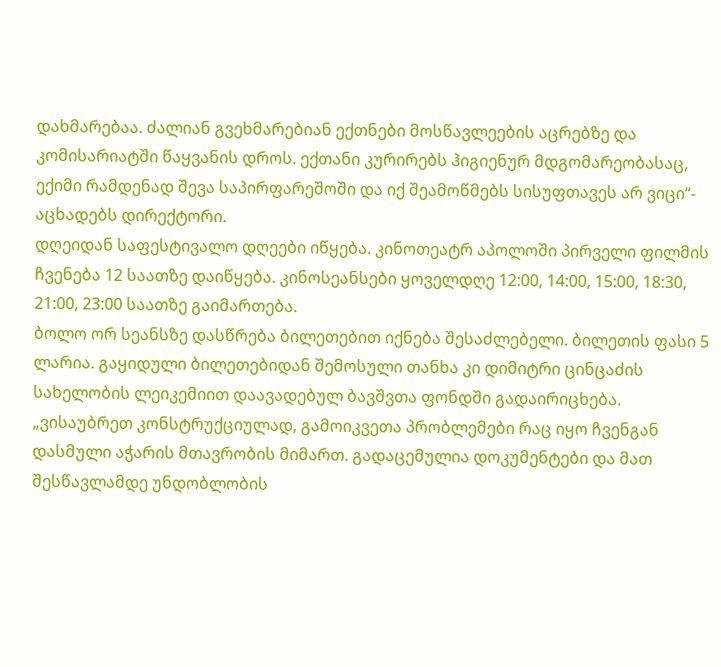დახმარებაა. ძალიან გვეხმარებიან ექთნები მოსწავლეების აცრებზე და კომისარიატში წაყვანის დროს. ექთანი კურირებს ჰიგიენურ მდგომარეობასაც, ექიმი რამდენად შევა საპირფარეშოში და იქ შეამოწმებს სისუფთავეს არ ვიცი“- აცხადებს დირექტორი.
დღეიდან საფესტივალო დღეები იწყება. კინოთეატრ აპოლოში პირველი ფილმის ჩვენება 12 საათზე დაიწყება. კინოსეანსები ყოველდღე 12:00, 14:00, 15:00, 18:30, 21:00, 23:00 საათზე გაიმართება.
ბოლო ორ სეანსზე დასწრება ბილეთებით იქნება შესაძლებელი. ბილეთის ფასი 5 ლარია. გაყიდული ბილეთებიდან შემოსული თანხა კი დიმიტრი ცინცაძის სახელობის ლეიკემიით დაავადებულ ბავშვთა ფონდში გადაირიცხება.
„ვისაუბრეთ კონსტრუქციულად, გამოიკვეთა პრობლემები რაც იყო ჩვენგან დასმული აჭარის მთავრობის მიმართ. გადაცემულია დოკუმენტები და მათ შესწავლამდე უნდობლობის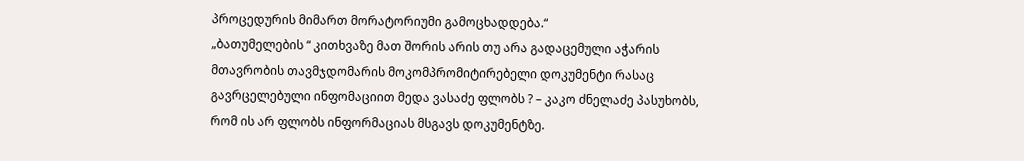პროცედურის მიმართ მორატორიუმი გამოცხადდება.“
„ბათუმელების “ კითხვაზე მათ შორის არის თუ არა გადაცემული აჭარის მთავრობის თავმჯდომარის მოკომპრომიტირებელი დოკუმენტი რასაც გავრცელებული ინფომაციით მედა ვასაძე ფლობს ? – კაკო ძნელაძე პასუხობს, რომ ის არ ფლობს ინფორმაციას მსგავს დოკუმენტზე.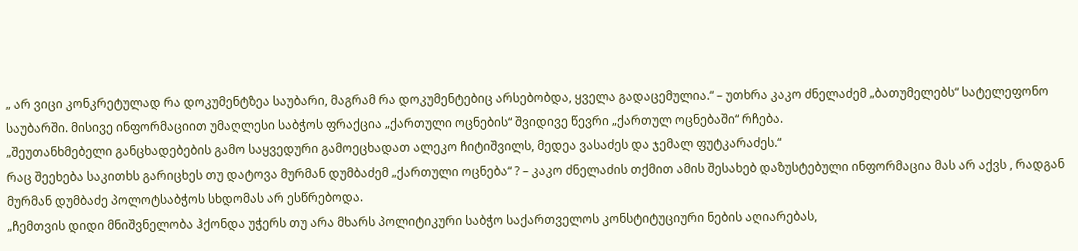„ არ ვიცი კონკრეტულად რა დოკუმენტზეა საუბარი, მაგრამ რა დოკუმენტებიც არსებობდა, ყველა გადაცემულია.“ – უთხრა კაკო ძნელაძემ „ბათუმელებს“ სატელეფონო საუბარში. მისივე ინფორმაციით უმაღლესი საბჭოს ფრაქცია „ქართული ოცნების“ შვიდივე წევრი „ქართულ ოცნებაში“ რჩება.
„შეუთანხმებელი განცხადებების გამო საყვედური გამოეცხადათ ალეკო ჩიტიშვილს, მედეა ვასაძეს და ჯემალ ფუტკარაძეს.“
რაც შეეხება საკითხს გარიცხეს თუ დატოვა მურმან დუმბაძემ „ქართული ოცნება“ ? – კაკო ძნელაძის თქმით ამის შესახებ დაზუსტებული ინფორმაცია მას არ აქვს , რადგან მურმან დუმბაძე პოლოტსაბჭოს სხდომას არ ესწრებოდა.
„ჩემთვის დიდი მნიშვნელობა ჰქონდა უჭერს თუ არა მხარს პოლიტიკური საბჭო საქართველოს კონსტიტუციური ნების აღიარებას,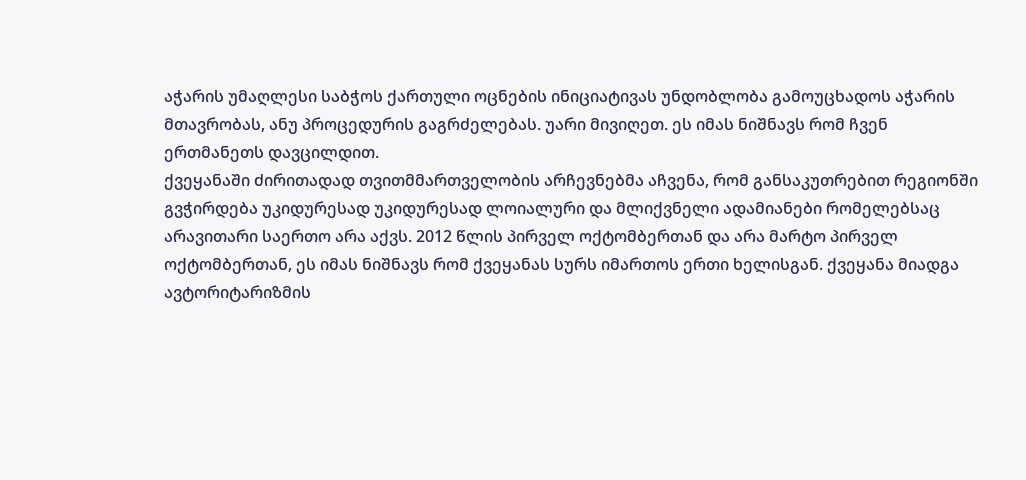აჭარის უმაღლესი საბჭოს ქართული ოცნების ინიციატივას უნდობლობა გამოუცხადოს აჭარის მთავრობას, ანუ პროცედურის გაგრძელებას. უარი მივიღეთ. ეს იმას ნიშნავს რომ ჩვენ ერთმანეთს დავცილდით.
ქვეყანაში ძირითადად თვითმმართველობის არჩევნებმა აჩვენა, რომ განსაკუთრებით რეგიონში გვჭირდება უკიდურესად უკიდურესად ლოიალური და მლიქვნელი ადამიანები რომელებსაც არავითარი საერთო არა აქვს. 2012 წლის პირველ ოქტომბერთან და არა მარტო პირველ ოქტომბერთან, ეს იმას ნიშნავს რომ ქვეყანას სურს იმართოს ერთი ხელისგან. ქვეყანა მიადგა ავტორიტარიზმის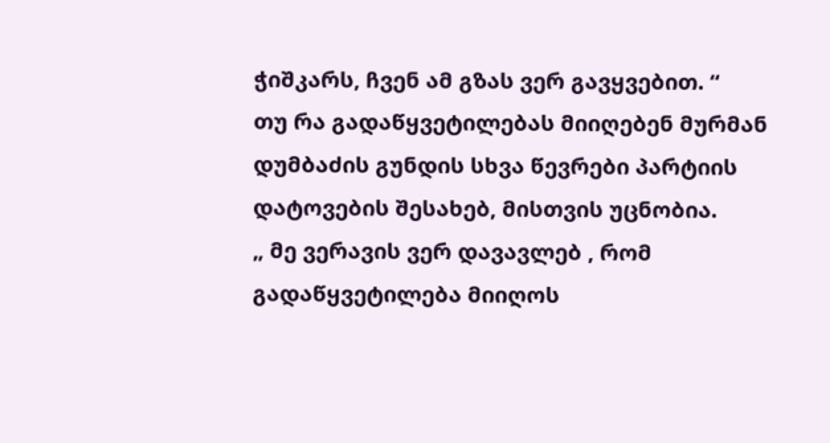ჭიშკარს, ჩვენ ამ გზას ვერ გავყვებით. “
თუ რა გადაწყვეტილებას მიიღებენ მურმან დუმბაძის გუნდის სხვა წევრები პარტიის დატოვების შესახებ, მისთვის უცნობია.
„ მე ვერავის ვერ დავავლებ , რომ გადაწყვეტილება მიიღოს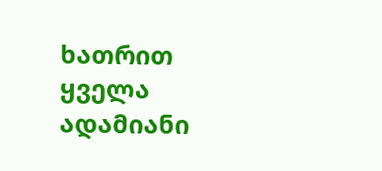ხათრით ყველა ადამიანი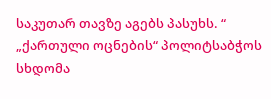საკუთარ თავზე აგებს პასუხს. “
„ქართული ოცნების“ პოლიტსაბჭოს სხდომა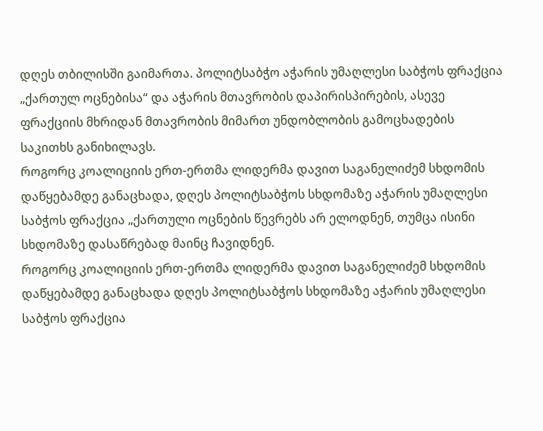დღეს თბილისში გაიმართა. პოლიტსაბჭო აჭარის უმაღლესი საბჭოს ფრაქცია „ქართულ ოცნებისა“ და აჭარის მთავრობის დაპირისპირების, ასევე ფრაქციის მხრიდან მთავრობის მიმართ უნდობლობის გამოცხადების საკითხს განიხილავს.
როგორც კოალიციის ერთ-ერთმა ლიდერმა დავით საგანელიძემ სხდომის დაწყებამდე განაცხადა, დღეს პოლიტსაბჭოს სხდომაზე აჭარის უმაღლესი საბჭოს ფრაქცია „ქართული ოცნების წევრებს არ ელოდნენ, თუმცა ისინი სხდომაზე დასაწრებად მაინც ჩავიდნენ.
როგორც კოალიციის ერთ-ერთმა ლიდერმა დავით საგანელიძემ სხდომის დაწყებამდე განაცხადა დღეს პოლიტსაბჭოს სხდომაზე აჭარის უმაღლესი საბჭოს ფრაქცია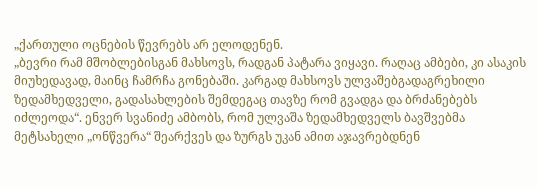„ქართული ოცნების წევრებს არ ელოდენენ.
„ბევრი რამ მშობლებისგან მახსოვს, რადგან პატარა ვიყავი. რაღაც ამბები, კი ასაკის მიუხედავად, მაინც ჩამრჩა გონებაში. კარგად მახსოვს ულვაშებგადაგრეხილი ზედამხედველი, გადასახლების შემდეგაც თავზე რომ გვადგა და ბრძანებებს იძლეოდა“. ენვერ სვანიძე ამბობს, რომ ულვაშა ზედამხედველს ბავშვებმა მეტსახელი „ონწვერა“ შეარქვეს და ზურგს უკან ამით აჯავრებდნენ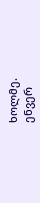ხოლმე.
ენვერ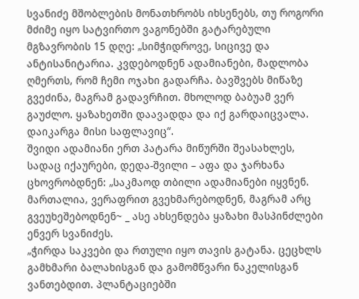სვანიძე მშობლების მონათხრობს იხსენებს, თუ როგორი მძიმე იყო სატვირთო ვაგონებში გატარებული მგზავრობის 15 დღე: „სიმჭიდროვე, სიცივე და ანტისანიტარია. კვდებოდნენ ადამიანები, მადლობა ღმერთს, რომ ჩემი ოჯახი გადარჩა. ბავშვებს მიწაზე გვეძინა, მაგრამ გადავრჩით. მხოლოდ ბაბუამ ვერ გაუძლო. ყაზახეთში დაავადდა და იქ გარდაიცვალა. დაიკარგა მისი საფლავიც“.
შვიდი ადამიანი ერთ პატარა მიწურში შეასახლეს, სადაც იქაურები, დედა-შვილი – აფა და ჯარხანა ცხოვრობდნენ: „საკმაოდ თბილი ადამიანები იყვნენ. მართალია, ვერაფრით გვეხმარებოდნენ, მაგრამ არც გვეუხეშებოდნენ~ _ ასე ახსენდება ყაზახი მასპინძლები ენვერ სვანიძეს.
„ჭირდა საკვები და რთული იყო თავის გატანა. ცეცხლს გამხმარი ბალახისგან და გამომწვარი ნაკელისგან ვანთებდით. პლანტაციებში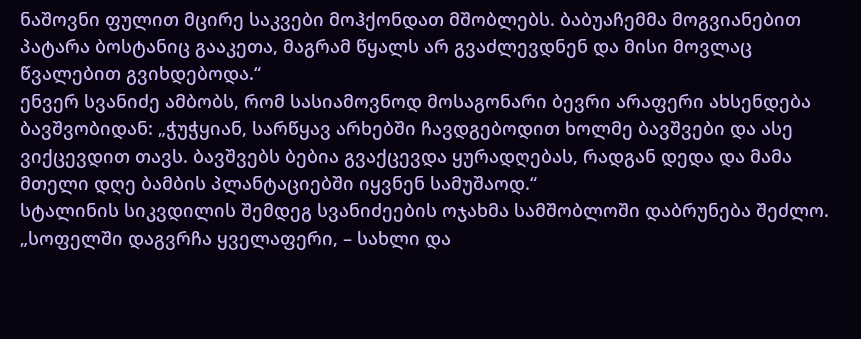ნაშოვნი ფულით მცირე საკვები მოჰქონდათ მშობლებს. ბაბუაჩემმა მოგვიანებით პატარა ბოსტანიც გააკეთა, მაგრამ წყალს არ გვაძლევდნენ და მისი მოვლაც წვალებით გვიხდებოდა.“
ენვერ სვანიძე ამბობს, რომ სასიამოვნოდ მოსაგონარი ბევრი არაფერი ახსენდება ბავშვობიდან: „ჭუჭყიან, სარწყავ არხებში ჩავდგებოდით ხოლმე ბავშვები და ასე ვიქცევდით თავს. ბავშვებს ბებია გვაქცევდა ყურადღებას, რადგან დედა და მამა მთელი დღე ბამბის პლანტაციებში იყვნენ სამუშაოდ.“
სტალინის სიკვდილის შემდეგ სვანიძეების ოჯახმა სამშობლოში დაბრუნება შეძლო. „სოფელში დაგვრჩა ყველაფერი, – სახლი და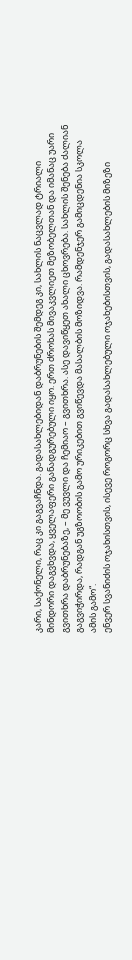კარი, საქონელი, რაც კი გაგვაჩნდა. გადასახლებიდან დაბრუნების შემდეგ კი, სახლის ნაცვლად ტრიალი მინდორი დაგვხვდა, ყველაფერი განადგურებული იყო. ერთ ძროხას მივაკვლიეთ მეზობელთან და იმანაც უარი გვითხრა დაბრუნებაზე, – მე ვუვლი და ჩემიაო – გვითხრა. ასე დავიწყეთ ახალი ცხოვრება. სახლის შენება ძალიან გაგვიჭირდა, რადგან უგზოობის გამო ურიკებით გვიწევდა მასალბის მოზიდვა. რამდენჯერ გამიცდენია სკოლა ამის გამო“.
ენვერ სვანიძის ოჯახისთვის, ისევე როგორც სხვა გადასახლებული ოჯახებისთვის, გადასახლების მიზეზი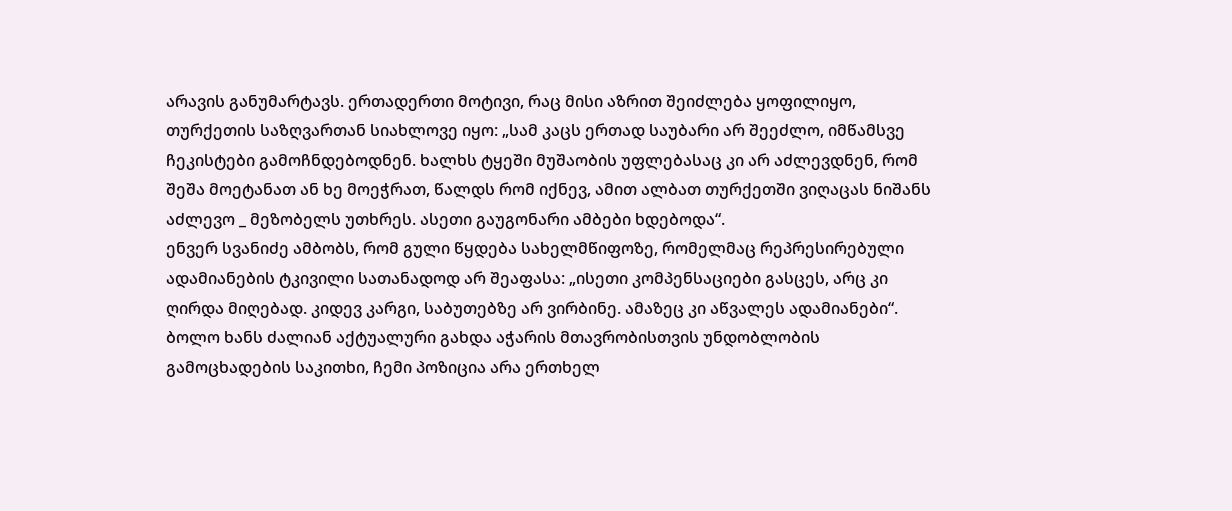არავის განუმარტავს. ერთადერთი მოტივი, რაც მისი აზრით შეიძლება ყოფილიყო, თურქეთის საზღვართან სიახლოვე იყო: „სამ კაცს ერთად საუბარი არ შეეძლო, იმწამსვე ჩეკისტები გამოჩნდებოდნენ. ხალხს ტყეში მუშაობის უფლებასაც კი არ აძლევდნენ, რომ შეშა მოეტანათ ან ხე მოეჭრათ, წალდს რომ იქნევ, ამით ალბათ თურქეთში ვიღაცას ნიშანს აძლევო _ მეზობელს უთხრეს. ასეთი გაუგონარი ამბები ხდებოდა“.
ენვერ სვანიძე ამბობს, რომ გული წყდება სახელმწიფოზე, რომელმაც რეპრესირებული ადამიანების ტკივილი სათანადოდ არ შეაფასა: „ისეთი კომპენსაციები გასცეს, არც კი ღირდა მიღებად. კიდევ კარგი, საბუთებზე არ ვირბინე. ამაზეც კი აწვალეს ადამიანები“.
ბოლო ხანს ძალიან აქტუალური გახდა აჭარის მთავრობისთვის უნდობლობის გამოცხადების საკითხი, ჩემი პოზიცია არა ერთხელ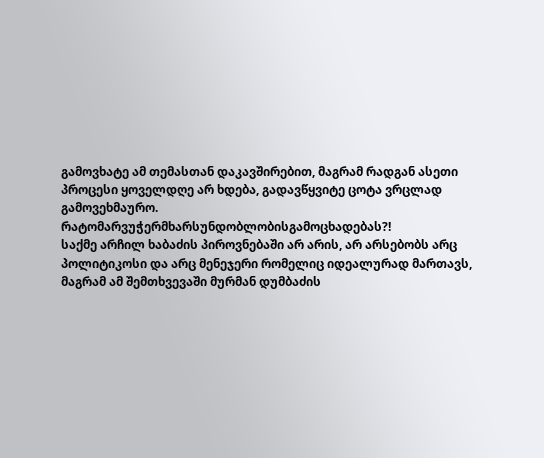გამოვხატე ამ თემასთან დაკავშირებით, მაგრამ რადგან ასეთი პროცესი ყოველდღე არ ხდება, გადავწყვიტე ცოტა ვრცლად გამოვეხმაურო.
რატომარვუჭერმხარსუნდობლობისგამოცხადებას?!
საქმე არჩილ ხაბაძის პიროვნებაში არ არის, არ არსებობს არც პოლიტიკოსი და არც მენეჯერი რომელიც იდეალურად მართავს, მაგრამ ამ შემთხვევაში მურმან დუმბაძის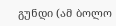გუნდი (ამ ბოლო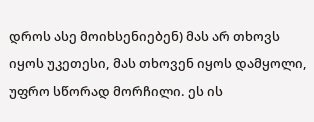დროს ასე მოიხსენიებენ) მას არ თხოვს იყოს უკეთესი, მას თხოვენ იყოს დამყოლი, უფრო სწორად მორჩილი. ეს ის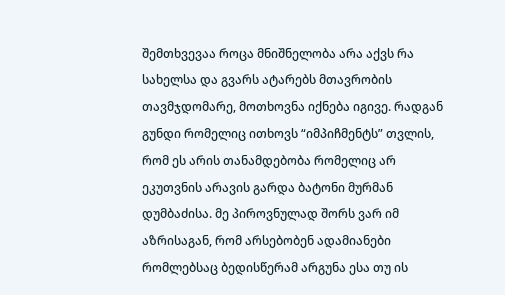შემთხვევაა როცა მნიშნელობა არა აქვს რა სახელსა და გვარს ატარებს მთავრობის თავმჯდომარე, მოთხოვნა იქნება იგივე. რადგან გუნდი რომელიც ითხოვს “იმპიჩმენტს” თვლის, რომ ეს არის თანამდებობა რომელიც არ ეკუთვნის არავის გარდა ბატონი მურმან დუმბაძისა. მე პიროვნულად შორს ვარ იმ აზრისაგან, რომ არსებობენ ადამიანები რომლებსაც ბედისწერამ არგუნა ესა თუ ის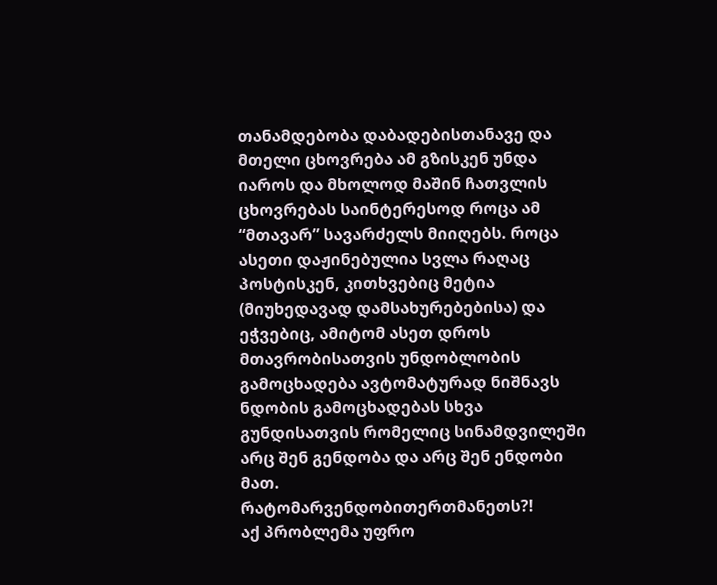თანამდებობა დაბადებისთანავე და მთელი ცხოვრება ამ გზისკენ უნდა იაროს და მხოლოდ მაშინ ჩათვლის ცხოვრებას საინტერესოდ როცა ამ “მთავარ” სავარძელს მიიღებს. როცა ასეთი დაჟინებულია სვლა რაღაც პოსტისკენ, კითხვებიც მეტია (მიუხედავად დამსახურებებისა) და ეჭვებიც, ამიტომ ასეთ დროს მთავრობისათვის უნდობლობის გამოცხადება ავტომატურად ნიშნავს ნდობის გამოცხადებას სხვა გუნდისათვის რომელიც სინამდვილეში არც შენ გენდობა და არც შენ ენდობი მათ.
რატომარვენდობითერთმანეთს?!
აქ პრობლემა უფრო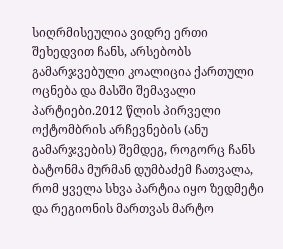სიღრმისეულია ვიდრე ერთი შეხედვით ჩანს, არსებობს გამარჯვებული კოალიცია ქართული ოცნება და მასში შემავალი პარტიები.2012 წლის პირველი ოქტომბრის არჩევნების (ანუ გამარჯვების) შემდეგ, როგორც ჩანს ბატონმა მურმან დუმბაძემ ჩათვალა, რომ ყველა სხვა პარტია იყო ზედმეტი და რეგიონის მართვას მარტო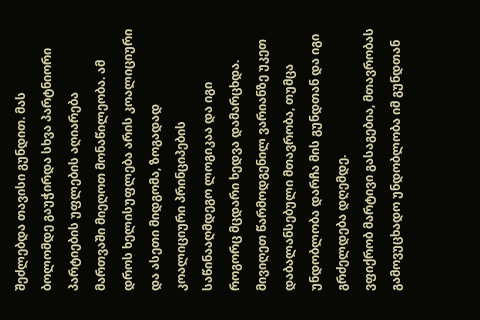შეძლებდა თავისი გუნდით. მას ბოლომდე გაუჭირდა სხვა პარტნიორი პარტიების უფლების აღიარება მართვაში მიეღოთ მონაწილეობა. ამ დროს ხელისუფლება არის კოალიციური და ასეთი მიდგომა, ზოგადად კოალიციური პრინციპების საწინააღმდეგო ლოგიკაა და იგი როგორც მცდარი ხედვა დამარცხდა. მივიღეთ წარმოდგენილ ვარიანზე უკეთ დაბალანსებული მთავრობა, თუმცა უნდობლობა დარჩა მის გუნდთან და იგი გრძელდება დღემდე.
ვფიქრობ მარტივი გასაგებია, მთავრობას გამოვუცხადო უნდობლობა იმ გუნდთან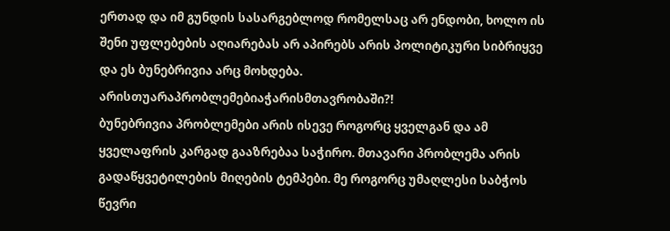ერთად და იმ გუნდის სასარგებლოდ რომელსაც არ ენდობი, ხოლო ის შენი უფლებების აღიარებას არ აპირებს არის პოლიტიკური სიბრიყვე და ეს ბუნებრივია არც მოხდება.
არისთუარაპრობლემებიაჭარისმთავრობაში?!
ბუნებრივია პრობლემები არის ისევე როგორც ყველგან და ამ ყველაფრის კარგად გააზრებაა საჭირო. მთავარი პრობლემა არის გადაწყვეტილების მიღების ტემპები. მე როგორც უმაღლესი საბჭოს წევრი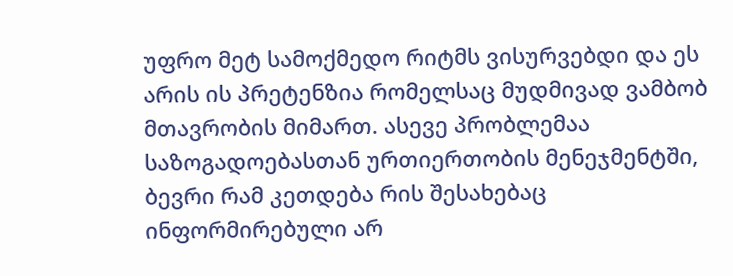უფრო მეტ სამოქმედო რიტმს ვისურვებდი და ეს არის ის პრეტენზია რომელსაც მუდმივად ვამბობ მთავრობის მიმართ. ასევე პრობლემაა საზოგადოებასთან ურთიერთობის მენეჯმენტში, ბევრი რამ კეთდება რის შესახებაც ინფორმირებული არ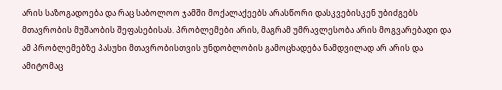არის საზოგადოება და რაც საბოლოო ჯამში მოქალაქეებს არასწორი დასკვებისკენ უბიძგებს მთავრობის მუშაობის შეფასებისას. პრობლემები არის, მაგრამ უმრავლესობა არის მოგვარებადი და ამ პრობლემებზე პასუხი მთავრობისთვის უნდობლობის გამოცხადება ნამდვილად არ არის და ამიტომაც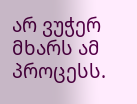არ ვუჭერ მხარს ამ პროცესს.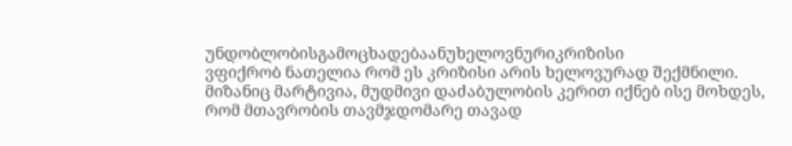უნდობლობისგამოცხადებაანუხელოვნურიკრიზისი
ვფიქრობ ნათელია რომ ეს კრიზისი არის ხელოვურად შექმნილი. მიზანიც მარტივია, მუდმივი დაძაბულობის კერით იქნებ ისე მოხდეს, რომ მთავრობის თავმჯდომარე თავად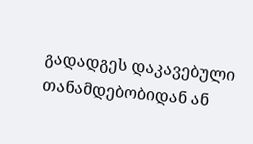გადადგეს დაკავებული თანამდებობიდან ან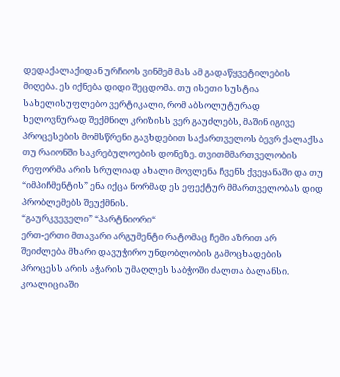დედაქალაქიდან ურჩიოს ვინმემ მას ამ გადაწყვეტილების მიღება. ეს იქნება დიდი შეცდომა. თუ ისეთი სუსტია სახელისუფლებო ვერტიკალი, რომ აბსოლუტურად ხელოვნურად შექმნილ კრიზისს ვერ გაუძლებს, მაშინ იგივე პროცესების მომსწრენი გავხდებით საქართველოს ბევრ ქალაქსა თუ რაიონში საკრებულოების დონეზე. თვითმმართველობის რეფორმა არის სრულიად ახალი მოვლენა ჩვენს ქვეყანაში და თუ “იმპიჩმენტის” ენა იქცა ნორმად ეს ეფექტურ მმართველობას დიდ პრობლემებს შეუქმნის.
“გაურკვეველი” “პარტნიორი“
ერთ-ერთი მთავარი არგუმენტი რატომაც ჩემი აზრით არ შეიძლება მხარი დავუჭირო უნდობლობის გამოცხადების პროცესს არის აჭარის უმაღლეს საბჭოში ძალთა ბალანსი. კოალიციაში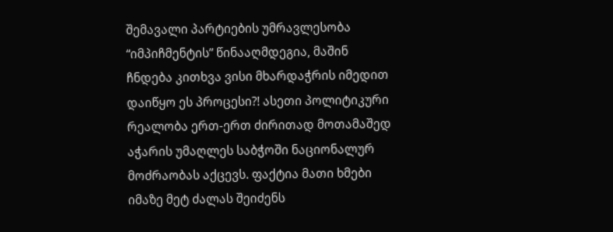შემავალი პარტიების უმრავლესობა “იმპიჩმენტის” წინააღმდეგია, მაშინ ჩნდება კითხვა ვისი მხარდაჭრის იმედით დაიწყო ეს პროცესი?! ასეთი პოლიტიკური რეალობა ერთ-ერთ ძირითად მოთამაშედ აჭარის უმაღლეს საბჭოში ნაციონალურ მოძრაობას აქცევს. ფაქტია მათი ხმები იმაზე მეტ ძალას შეიძენს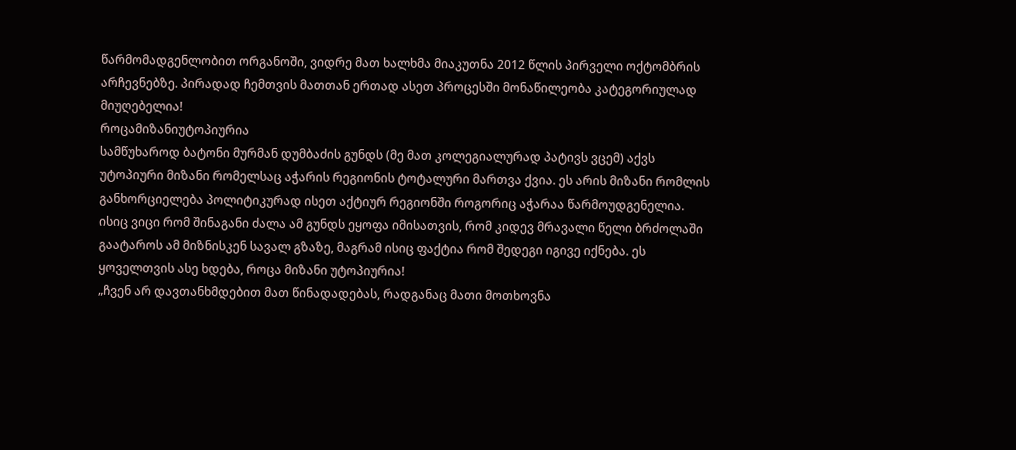წარმომადგენლობით ორგანოში, ვიდრე მათ ხალხმა მიაკუთნა 2012 წლის პირველი ოქტომბრის არჩევნებზე. პირადად ჩემთვის მათთან ერთად ასეთ პროცესში მონაწილეობა კატეგორიულად მიუღებელია!
როცამიზანიუტოპიურია
სამწუხაროდ ბატონი მურმან დუმბაძის გუნდს (მე მათ კოლეგიალურად პატივს ვცემ) აქვს უტოპიური მიზანი რომელსაც აჭარის რეგიონის ტოტალური მართვა ქვია. ეს არის მიზანი რომლის განხორციელება პოლიტიკურად ისეთ აქტიურ რეგიონში როგორიც აჭარაა წარმოუდგენელია. ისიც ვიცი რომ შინაგანი ძალა ამ გუნდს ეყოფა იმისათვის, რომ კიდევ მრავალი წელი ბრძოლაში გაატაროს ამ მიზნისკენ სავალ გზაზე, მაგრამ ისიც ფაქტია რომ შედეგი იგივე იქნება. ეს ყოველთვის ასე ხდება, როცა მიზანი უტოპიურია!
„ჩვენ არ დავთანხმდებით მათ წინადადებას, რადგანაც მათი მოთხოვნა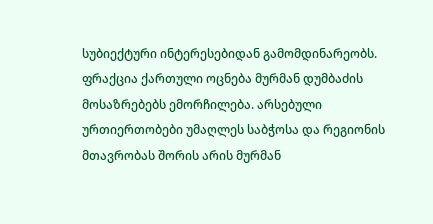სუბიექტური ინტერესებიდან გამომდინარეობს. ფრაქცია ქართული ოცნება მურმან დუმბაძის მოსაზრებებს ემორჩილება. არსებული ურთიერთობები უმაღლეს საბჭოსა და რეგიონის მთავრობას შორის არის მურმან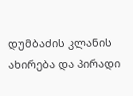დუმბაძის კლანის ახირება და პირადი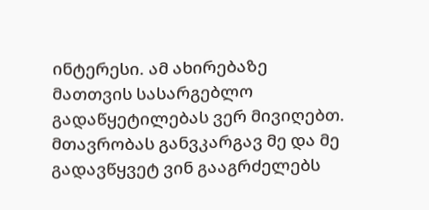ინტერესი. ამ ახირებაზე მათთვის სასარგებლო გადაწყეტილებას ვერ მივიღებთ. მთავრობას განვკარგავ მე და მე გადავწყვეტ ვინ გააგრძელებს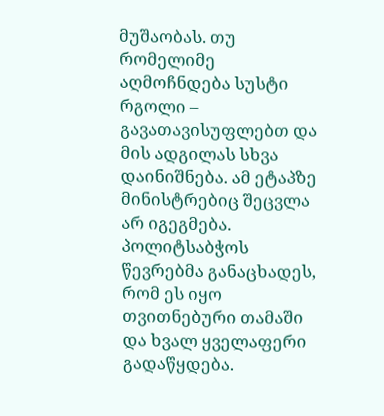მუშაობას. თუ რომელიმე აღმოჩნდება სუსტი რგოლი – გავათავისუფლებთ და მის ადგილას სხვა დაინიშნება. ამ ეტაპზე მინისტრებიც შეცვლა არ იგეგმება.
პოლიტსაბჭოს წევრებმა განაცხადეს, რომ ეს იყო თვითნებური თამაში და ხვალ ყველაფერი გადაწყდება.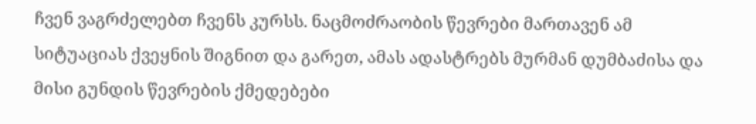ჩვენ ვაგრძელებთ ჩვენს კურსს. ნაცმოძრაობის წევრები მართავენ ამ სიტუაციას ქვეყნის შიგნით და გარეთ, ამას ადასტრებს მურმან დუმბაძისა და მისი გუნდის წევრების ქმედებები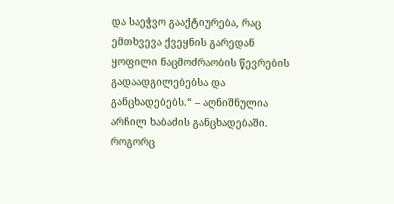და საეჭვო გააქტიურება, რაც ემთხვევა ქვეყნის გარედან ყოფილი ნაცმოძრაობის წევრების გადაადგილებებსა და განცხადებებს.“ – აღნიშნულია არჩილ ხაბაძის განცხადებაში.
როგორც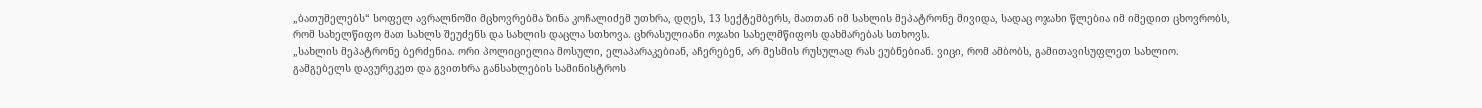„ბათუმელებს“ სოფელ ავრალნოში მცხოვრებმა ზინა კოჩალიძემ უთხრა, დღეს, 13 სექტემბერს, მათთან იმ სახლის მეპატრონე მივიდა, სადაც ოჯახი წლებია იმ იმედით ცხოვრობს, რომ სახელწიფო მათ სახლს შეუძენს და სახლის დაცლა სთხოვა. ცხრასულიანი ოჯახი სახელმწიფოს დახმარებას სთხოვს.
„სახლის მეპატრონე ბერძენია. ორი პოლიციელია მოსული, ელაპარაკებიან, აჩერებენ, არ მესმის რუსულად რას ეუბნებიან. ვიცი, რომ ამბობს, გამითავისუფლეთ სახლიო. გამგებელს დავურეკეთ და გვითხრა განსახლების სამინისტროს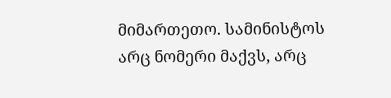მიმართეთო. სამინისტოს არც ნომერი მაქვს, არც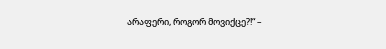არაფერი, როგორ მოვიქცე?!“ –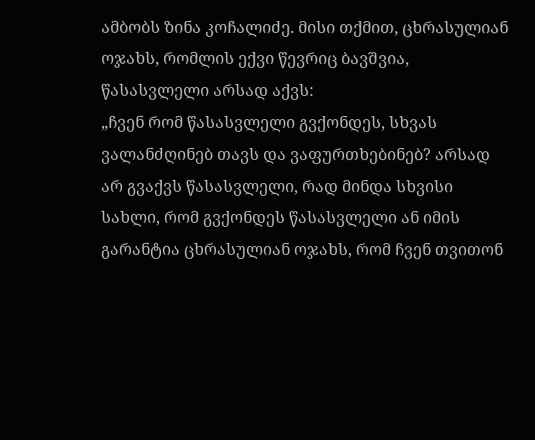ამბობს ზინა კოჩალიძე. მისი თქმით, ცხრასულიან ოჯახს, რომლის ექვი წევრიც ბავშვია, წასასვლელი არსად აქვს:
„ჩვენ რომ წასასვლელი გვქონდეს, სხვას ვალანძღინებ თავს და ვაფურთხებინებ? არსად არ გვაქვს წასასვლელი, რად მინდა სხვისი სახლი, რომ გვქონდეს წასასვლელი ან იმის გარანტია ცხრასულიან ოჯახს, რომ ჩვენ თვითონ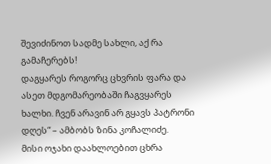შევიძინოთ სადმე სახლი, აქ რა გამაჩერებს!
დაგყარეს როგორც ცხვრის ფარა და ასეთ მდგომარეობაში ჩაგვყარეს ხალხი. ჩვენ არავინ არ გყავს პატრონი დღეს“ – ამბობს ზინა კოჩალიძე.
მისი ოჯახი დაახლოებით ცხრა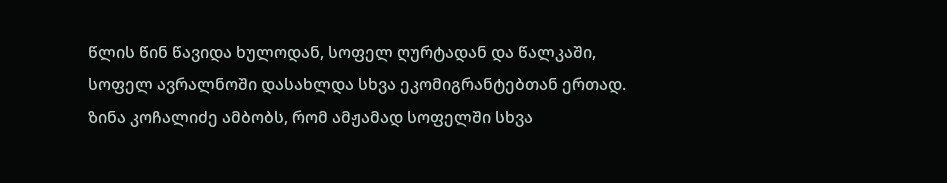წლის წინ წავიდა ხულოდან, სოფელ ღურტადან და წალკაში, სოფელ ავრალნოში დასახლდა სხვა ეკომიგრანტებთან ერთად. ზინა კოჩალიძე ამბობს, რომ ამჟამად სოფელში სხვა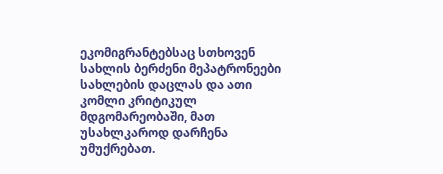ეკომიგრანტებსაც სთხოვენ სახლის ბერძენი მეპატრონეები სახლების დაცლას და ათი კომლი კრიტიკულ მდგომარეობაში, მათ უსახლკაროდ დარჩენა უმუქრებათ.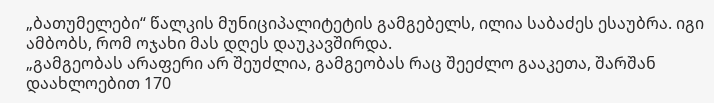„ბათუმელები“ წალკის მუნიციპალიტეტის გამგებელს, ილია საბაძეს ესაუბრა. იგი ამბობს, რომ ოჯახი მას დღეს დაუკავშირდა.
„გამგეობას არაფერი არ შეუძლია, გამგეობას რაც შეეძლო გააკეთა, შარშან დაახლოებით 170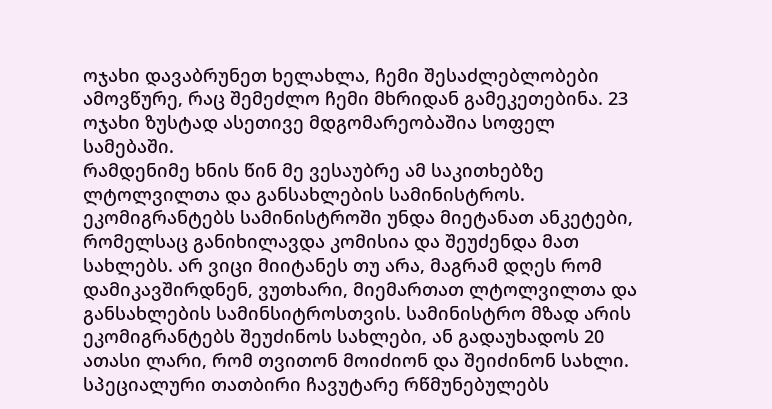ოჯახი დავაბრუნეთ ხელახლა, ჩემი შესაძლებლობები ამოვწურე, რაც შემეძლო ჩემი მხრიდან გამეკეთებინა. 23 ოჯახი ზუსტად ასეთივე მდგომარეობაშია სოფელ სამებაში.
რამდენიმე ხნის წინ მე ვესაუბრე ამ საკითხებზე ლტოლვილთა და განსახლების სამინისტროს. ეკომიგრანტებს სამინისტროში უნდა მიეტანათ ანკეტები, რომელსაც განიხილავდა კომისია და შეუძენდა მათ სახლებს. არ ვიცი მიიტანეს თუ არა, მაგრამ დღეს რომ დამიკავშირდნენ, ვუთხარი, მიემართათ ლტოლვილთა და განსახლების სამინსიტროსთვის. სამინისტრო მზად არის ეკომიგრანტებს შეუძინოს სახლები, ან გადაუხადოს 20 ათასი ლარი, რომ თვითონ მოიძიონ და შეიძინონ სახლი. სპეციალური თათბირი ჩავუტარე რწმუნებულებს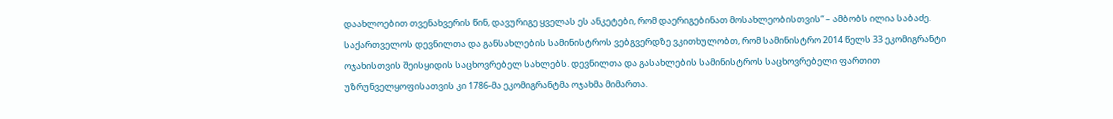დაახლოებით თვენახვერის წინ, დავურიგე ყველას ეს ანკეტები, რომ დაერიგებინათ მოსახლეობისთვის“ – ამბობს ილია საბაძე.
საქართველოს დევნილთა და განსახლების სამინისტროს ვებგვერდზე ვკითხულობთ, რომ სამინისტრო 2014 წელს 33 ეკომიგრანტი ოჯახისთვის შეისყიდის საცხოვრებელ სახლებს. დევნილთა და გასახლების სამინისტროს საცხოვრებელი ფართით უზრუნველყოფისათვის კი 1786-მა ეკომიგრანტმა ოჯახმა მიმართა.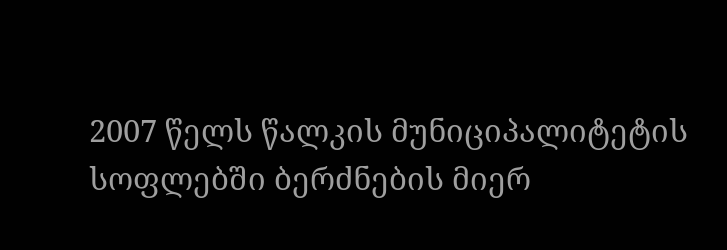2007 წელს წალკის მუნიციპალიტეტის სოფლებში ბერძნების მიერ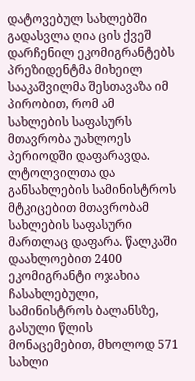დატოვებულ სახლებში გადასვლა ღია ცის ქვეშ დარჩენილ ეკომიგრანტებს პრეზიდენტმა მიხეილ სააკაშვილმა შესთავაზა იმ პირობით, რომ ამ სახლების საფასურს მთავრობა უახლოეს პერიოდში დაფარავდა. ლტოლვილთა და განსახლების სამინისტროს მტკიცებით მთავრობამ სახლების საფასური მართლაც დაფარა. წალკაში დაახლოებით 2400 ეკომიგრანტი ოჯახია ჩასახლებული, სამინისტროს ბალანსზე, გასული წლის მონაცემებით, მხოლოდ 571 სახლი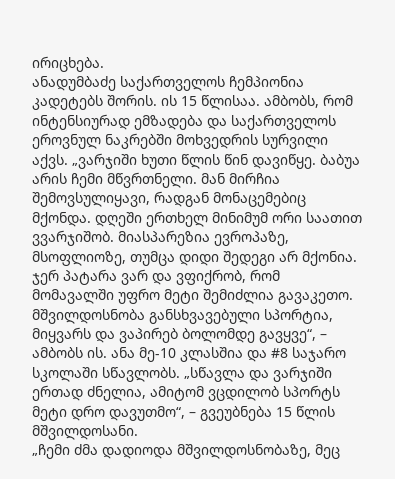ირიცხება.
ანადუმბაძე საქართველოს ჩემპიონია კადეტებს შორის. ის 15 წლისაა. ამბობს, რომ ინტენსიურად ემზადება და საქართველოს ეროვნულ ნაკრებში მოხვედრის სურვილი აქვს. „ვარჯიში ხუთი წლის წინ დავიწყე. ბაბუა არის ჩემი მწვრთნელი. მან მირჩია შემოვსულიყავი, რადგან მონაცემებიც მქონდა. დღეში ერთხელ მინიმუმ ორი საათით ვვარჯიშობ. მიასპარეზია ევროპაზე, მსოფლიოზე, თუმცა დიდი შედეგი არ მქონია. ჯერ პატარა ვარ და ვფიქრობ, რომ მომავალში უფრო მეტი შემიძლია გავაკეთო. მშვილდოსნობა განსხვავებული სპორტია, მიყვარს და ვაპირებ ბოლომდე გავყვე“, – ამბობს ის. ანა მე-10 კლასშია და #8 საჯარო სკოლაში სწავლობს. „სწავლა და ვარჯიში ერთად ძნელია, ამიტომ ვცდილობ სპორტს მეტი დრო დავუთმო“, – გვეუბნება 15 წლის მშვილდოსანი.
„ჩემი ძმა დადიოდა მშვილდოსნობაზე, მეც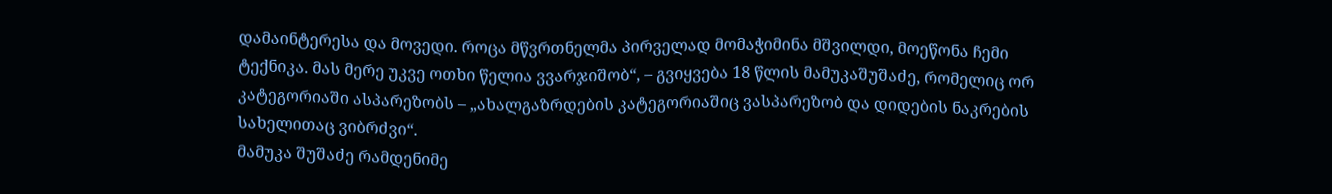დამაინტერესა და მოვედი. როცა მწვრთნელმა პირველად მომაჭიმინა მშვილდი, მოეწონა ჩემი ტექნიკა. მას მერე უკვე ოთხი წელია ვვარჯიშობ“, – გვიყვება 18 წლის მამუკაშუშაძე, რომელიც ორ კატეგორიაში ასპარეზობს – „ახალგაზრდების კატეგორიაშიც ვასპარეზობ და დიდების ნაკრების სახელითაც ვიბრძვი“.
მამუკა შუშაძე რამდენიმე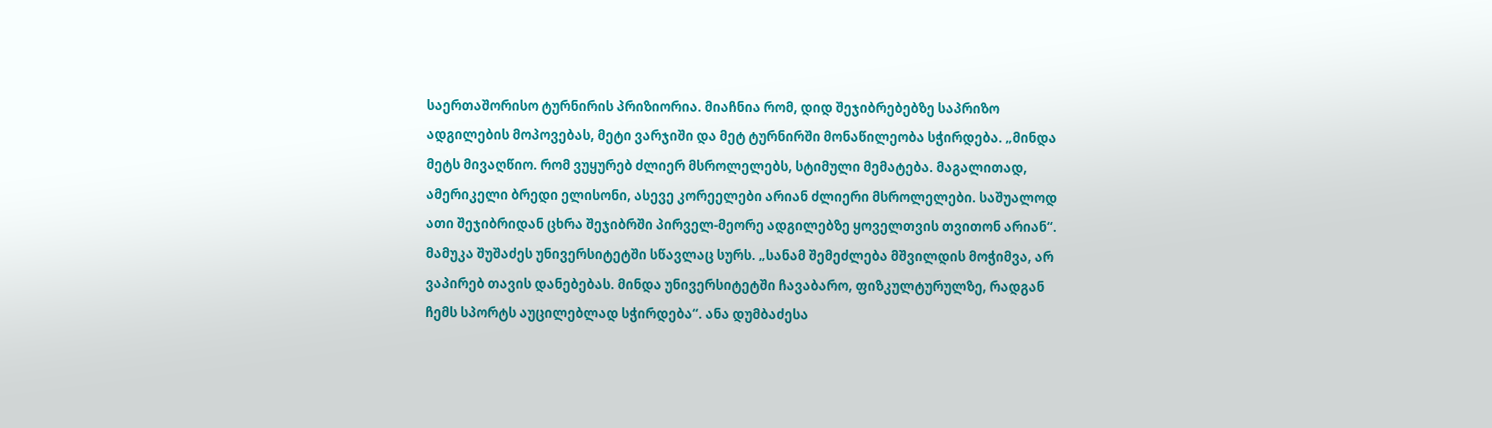საერთაშორისო ტურნირის პრიზიორია. მიაჩნია რომ, დიდ შეჯიბრებებზე საპრიზო ადგილების მოპოვებას, მეტი ვარჯიში და მეტ ტურნირში მონაწილეობა სჭირდება. „მინდა მეტს მივაღწიო. რომ ვუყურებ ძლიერ მსროლელებს, სტიმული მემატება. მაგალითად, ამერიკელი ბრედი ელისონი, ასევე კორეელები არიან ძლიერი მსროლელები. საშუალოდ ათი შეჯიბრიდან ცხრა შეჯიბრში პირველ-მეორე ადგილებზე ყოველთვის თვითონ არიან“.
მამუკა შუშაძეს უნივერსიტეტში სწავლაც სურს. „სანამ შემეძლება მშვილდის მოჭიმვა, არ ვაპირებ თავის დანებებას. მინდა უნივერსიტეტში ჩავაბარო, ფიზკულტურულზე, რადგან ჩემს სპორტს აუცილებლად სჭირდება“. ანა დუმბაძესა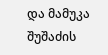და მამუკა შუშაძის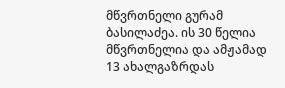მწვრთნელი გურამ ბასილაძეა. ის 30 წელია მწვრთნელია და ამჟამად 13 ახალგაზრდას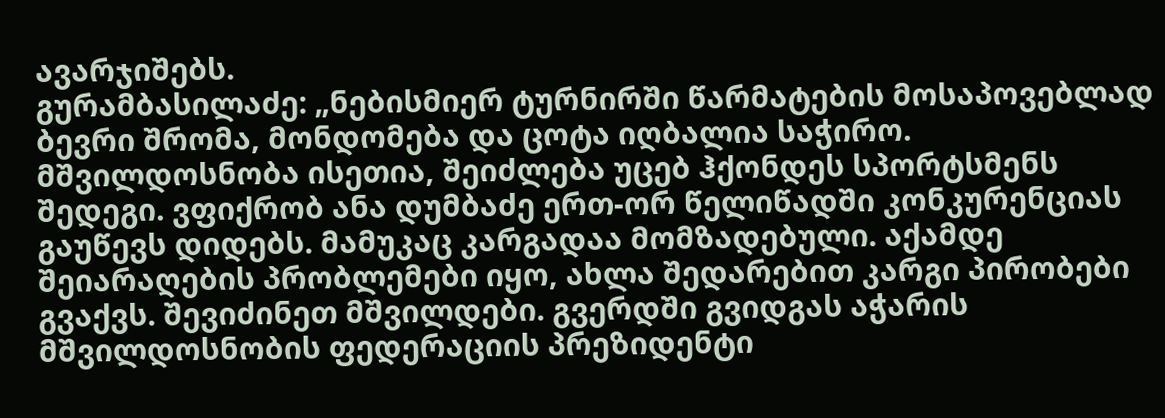ავარჯიშებს.
გურამბასილაძე: „ნებისმიერ ტურნირში წარმატების მოსაპოვებლად ბევრი შრომა, მონდომება და ცოტა იღბალია საჭირო. მშვილდოსნობა ისეთია, შეიძლება უცებ ჰქონდეს სპორტსმენს შედეგი. ვფიქრობ ანა დუმბაძე ერთ-ორ წელიწადში კონკურენციას გაუწევს დიდებს. მამუკაც კარგადაა მომზადებული. აქამდე შეიარაღების პრობლემები იყო, ახლა შედარებით კარგი პირობები გვაქვს. შევიძინეთ მშვილდები. გვერდში გვიდგას აჭარის მშვილდოსნობის ფედერაციის პრეზიდენტი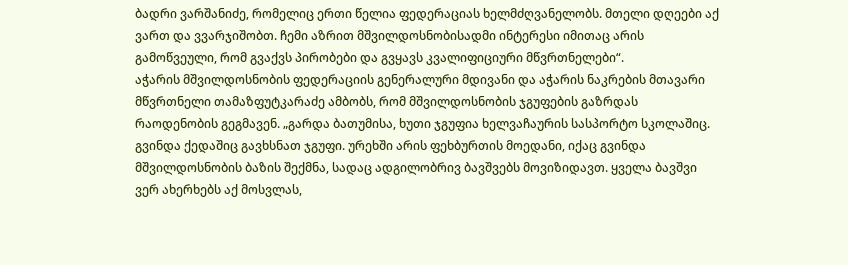ბადრი ვარშანიძე, რომელიც ერთი წელია ფედერაციას ხელმძღვანელობს. მთელი დღეები აქ ვართ და ვვარჯიშობთ. ჩემი აზრით მშვილდოსნობისადმი ინტერესი იმითაც არის გამოწვეული, რომ გვაქვს პირობები და გვყავს კვალიფიციური მწვრთნელები“.
აჭარის მშვილდოსნობის ფედერაციის გენერალური მდივანი და აჭარის ნაკრების მთავარი მწვრთნელი თამაზფუტკარაძე ამბობს, რომ მშვილდოსნობის ჯგუფების გაზრდას რაოდენობის გეგმავენ. „გარდა ბათუმისა, ხუთი ჯგუფია ხელვაჩაურის სასპორტო სკოლაშიც. გვინდა ქედაშიც გავხსნათ ჯგუფი. ურეხში არის ფეხბურთის მოედანი, იქაც გვინდა მშვილდოსნობის ბაზის შექმნა, სადაც ადგილობრივ ბავშვებს მოვიზიდავთ. ყველა ბავშვი ვერ ახერხებს აქ მოსვლას,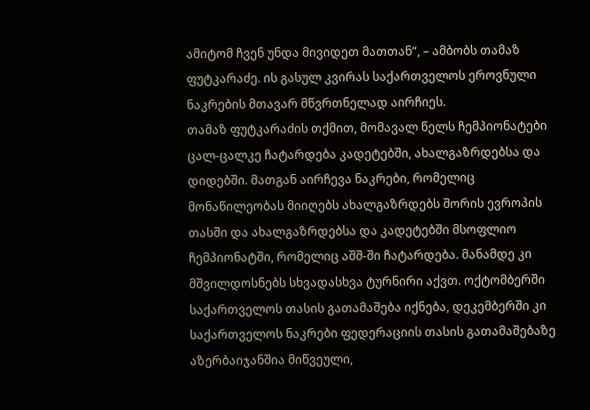ამიტომ ჩვენ უნდა მივიდეთ მათთან“, – ამბობს თამაზ ფუტკარაძე. ის გასულ კვირას საქართველოს ეროვნული ნაკრების მთავარ მწვრთნელად აირჩიეს.
თამაზ ფუტკარაძის თქმით, მომავალ წელს ჩემპიონატები ცალ-ცალკე ჩატარდება კადეტებში, ახალგაზრდებსა და დიდებში. მათგან აირჩევა ნაკრები, რომელიც მონაწილეობას მიიღებს ახალგაზრდებს შორის ევროპის თასში და ახალგაზრდებსა და კადეტებში მსოფლიო ჩემპიონატში, რომელიც აშშ-ში ჩატარდება. მანამდე კი მშვილდოსნებს სხვადასხვა ტურნირი აქვთ. ოქტომბერში საქართველოს თასის გათამაშება იქნება, დეკემბერში კი საქართველოს ნაკრები ფედერაციის თასის გათამაშებაზე აზერბაიჯანშია მიწვეული,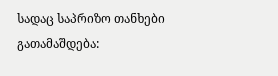სადაც საპრიზო თანხები გათამაშდება: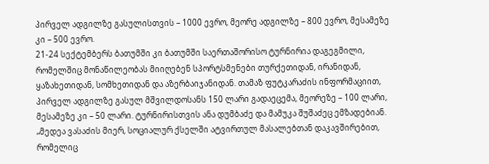პირველ ადგილზე გასულისთვის – 1000 ევრო, მეორე ადგილზე – 800 ევრო, მესამეზე კი – 500 ევრო.
21-24 სექტემბერს ბათუმში კი ბათუმში საერთაშორისო ტურნირია დაგეგმილი, რომელშიც მონაწილეობას მიიღებენ სპორტსმენები თურქეთიდან, ირანიდან, ყაზახეთიდან, სომხეთიდან და აზერბაიჯანიდან. თამაზ ფუტკარაძის ინფორმაციით, პირველ ადგილზე გასულ მშვილდოსანს 150 ლარი გადაეცემა, მეორეზე – 100 ლარი, მესამეზე კი – 50 ლარი. ტურნირისთვის ანა დუმბაძე და მამუკა შუშაძეც ემზადებიან.
„მედეა ვასაძის მიერ, სოციალურ ქსელში ატვირთულ მასალებთან დაკავშირებით, რომელიც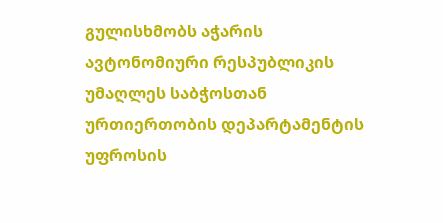გულისხმობს აჭარის ავტონომიური რესპუბლიკის უმაღლეს საბჭოსთან ურთიერთობის დეპარტამენტის უფროსის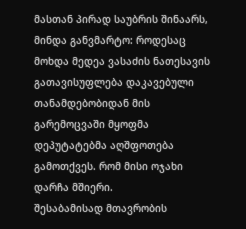მასთან პირად საუბრის შინაარს, მინდა განვმარტო: როდესაც მოხდა მედეა ვასაძის ნათესავის გათავისუფლება დაკავებული თანამდებობიდან მის გარემოცვაში მყოფმა დეპუტატებმა აღშფოთება გამოთქვეს. რომ მისი ოჯახი დარჩა მშიერი.
შესაბამისად მთავრობის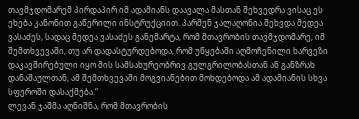თავმჯდომარემ პირდაპირ იმ ადამიანს დაავალა მასთან შეხვედრა ვისაც ეს ეხება კანონით გაწერილი ინსტრუქციით. პარმენ ჯალაღონია შეხვდა მედეა ვასაძეს, სადაც მედეა ვასაძეს განემარტა, რომ მთავრობის თავმჯდომარე, იმ შემთხვევაში, თუ არ დადასტურდებოდა, რომ უწყებაში აღმოჩენილი ხარვეზი დაკავშირებული იყო მის სამსახურეობრივ გულგრილობასთან ან განზრახ დანაშაულთან, ამ შემთხვევაში მოგვიანებით მოხდებოდა ამ ადამიანის სხვა სფეროში დასაქმება.“
ლევან ჯაშმა აღნიშნა, რომ მთავრობის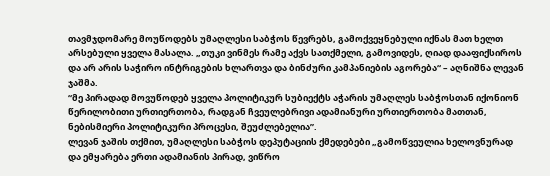თავმჯდომარე მოუწოდებს უმაღლესი საბჭოს წევრებს, გამოქვეყნებული იქნას მათ ხელთ არსებული ყველა მასალა. „თუკი ვინმეს რამე აქვს სათქმელი, გამოვიდეს, ღიად დააფიქსიროს და არ არის საჭირო ინტრიგების ხლართვა და ბინძური კამპანიების აგორება“ – აღნიშნა ლევან ჯაშმა.
“მე პირადად მოვუწოდებ ყველა პოლიტიკურ სუბიექტს აჭარის უმაღლეს საბჭოსთან იქონიონ წერილობითი ურთიერთობა, რადგან ჩვეულებრივი ადამიანური ურთიერთობა მათთან, ნებისმიერი პოლიტიკური პროცესი, შეუძლებელია”.
ლევან ჯაშის თქმით, უმაღლესი საბჭოს დეპუტაციის ქმედებები „გამოწვეულია ხელოვნურად და ემყარება ერთი ადამიანის პირად, ვიწრო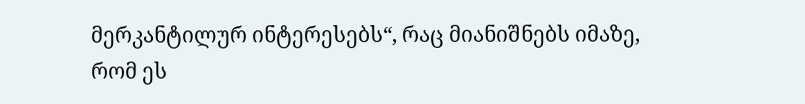მერკანტილურ ინტერესებს“, რაც მიანიშნებს იმაზე, რომ ეს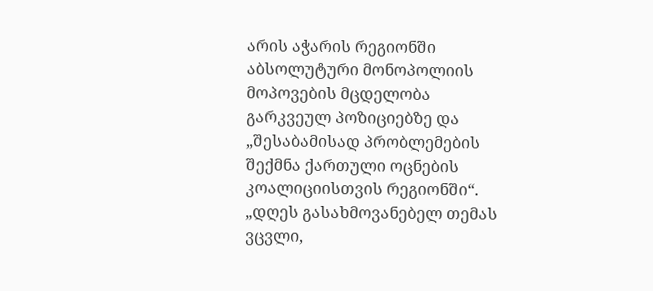არის აჭარის რეგიონში აბსოლუტური მონოპოლიის მოპოვების მცდელობა გარკვეულ პოზიციებზე და „შესაბამისად პრობლემების შექმნა ქართული ოცნების კოალიციისთვის რეგიონში“.
„დღეს გასახმოვანებელ თემას ვცვლი,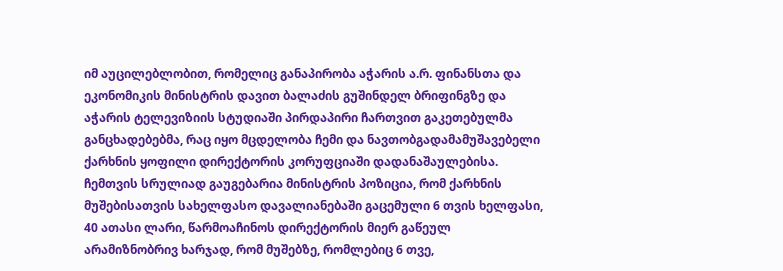იმ აუცილებლობით, რომელიც განაპირობა აჭარის ა.რ. ფინანსთა და ეკონომიკის მინისტრის დავით ბალაძის გუშინდელ ბრიფინგზე და აჭარის ტელევიზიის სტუდიაში პირდაპირი ჩართვით გაკეთებულმა განცხადებებმა, რაც იყო მცდელობა ჩემი და ნავთობგადამამუშავებელი ქარხნის ყოფილი დირექტორის კორუფციაში დადანაშაულებისა. ჩემთვის სრულიად გაუგებარია მინისტრის პოზიცია, რომ ქარხნის მუშებისათვის სახელფასო დავალიანებაში გაცემული 6 თვის ხელფასი, 40 ათასი ლარი, წარმოაჩინოს დირექტორის მიერ გაწეულ არამიზნობრივ ხარჯად, რომ მუშებზე, რომლებიც 6 თვე,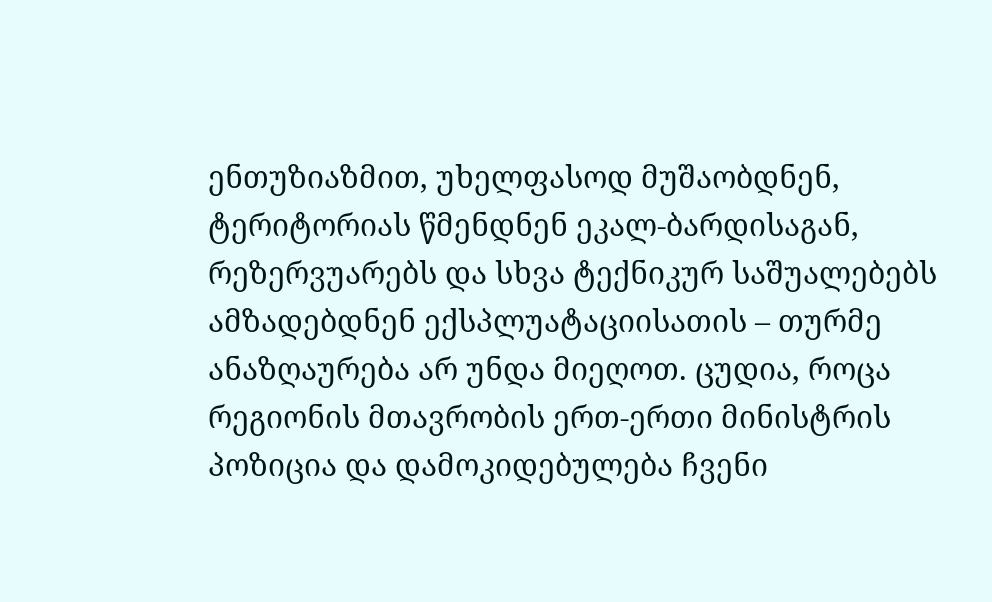ენთუზიაზმით, უხელფასოდ მუშაობდნენ, ტერიტორიას წმენდნენ ეკალ-ბარდისაგან, რეზერვუარებს და სხვა ტექნიკურ საშუალებებს ამზადებდნენ ექსპლუატაციისათის – თურმე ანაზღაურება არ უნდა მიეღოთ. ცუდია, როცა რეგიონის მთავრობის ერთ-ერთი მინისტრის პოზიცია და დამოკიდებულება ჩვენი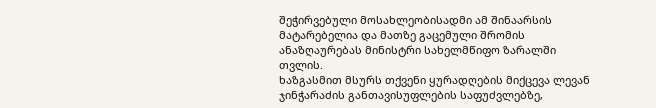შეჭირვებული მოსახლეობისადმი ამ შინაარსის მატარებელია და მათზე გაცემული შრომის ანაზღაურებას მინისტრი სახელმწიფო ზარალში თვლის.
ხაზგასმით მსურს თქვენი ყურადღების მიქცევა ლევან ჯინჭარაძის განთავისუფლების საფუძვლებზე,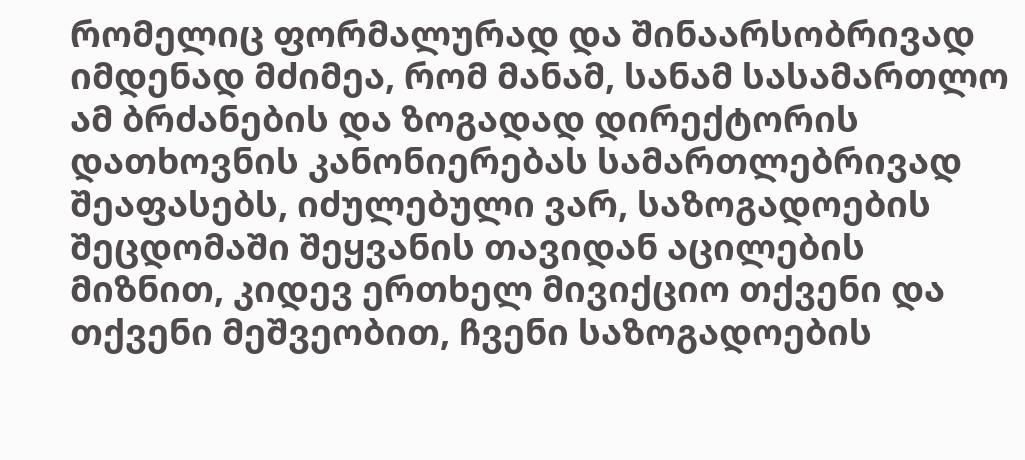რომელიც ფორმალურად და შინაარსობრივად იმდენად მძიმეა, რომ მანამ, სანამ სასამართლო ამ ბრძანების და ზოგადად დირექტორის დათხოვნის კანონიერებას სამართლებრივად შეაფასებს, იძულებული ვარ, საზოგადოების შეცდომაში შეყვანის თავიდან აცილების მიზნით, კიდევ ერთხელ მივიქციო თქვენი და თქვენი მეშვეობით, ჩვენი საზოგადოების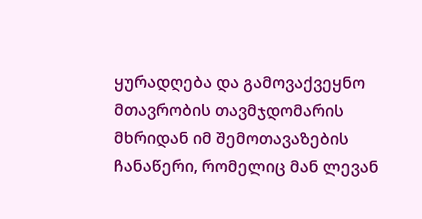ყურადღება და გამოვაქვეყნო მთავრობის თავმჯდომარის მხრიდან იმ შემოთავაზების ჩანაწერი, რომელიც მან ლევან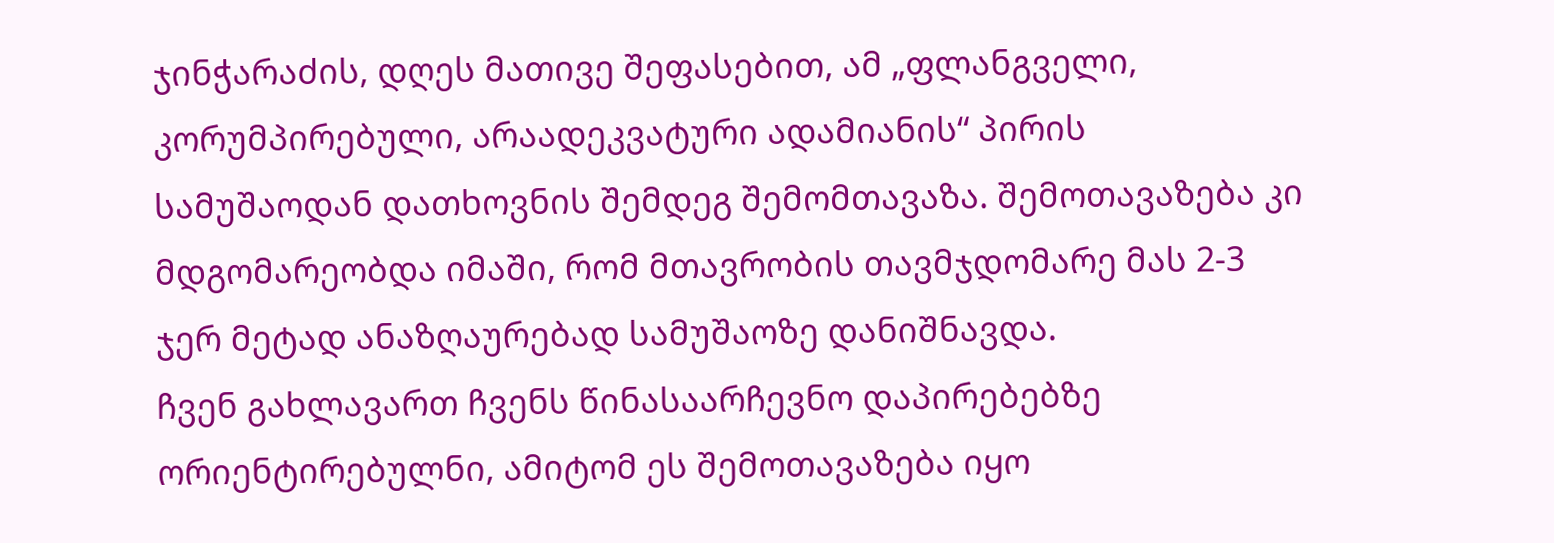ჯინჭარაძის, დღეს მათივე შეფასებით, ამ „ფლანგველი, კორუმპირებული, არაადეკვატური ადამიანის“ პირის სამუშაოდან დათხოვნის შემდეგ შემომთავაზა. შემოთავაზება კი მდგომარეობდა იმაში, რომ მთავრობის თავმჯდომარე მას 2-3 ჯერ მეტად ანაზღაურებად სამუშაოზე დანიშნავდა.
ჩვენ გახლავართ ჩვენს წინასაარჩევნო დაპირებებზე ორიენტირებულნი, ამიტომ ეს შემოთავაზება იყო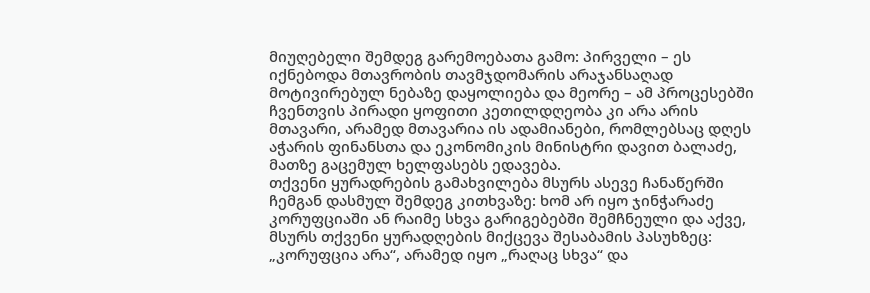მიუღებელი შემდეგ გარემოებათა გამო: პირველი – ეს იქნებოდა მთავრობის თავმჯდომარის არაჯანსაღად მოტივირებულ ნებაზე დაყოლიება და მეორე – ამ პროცესებში ჩვენთვის პირადი ყოფითი კეთილდღეობა კი არა არის მთავარი, არამედ მთავარია ის ადამიანები, რომლებსაც დღეს აჭარის ფინანსთა და ეკონომიკის მინისტრი დავით ბალაძე, მათზე გაცემულ ხელფასებს ედავება.
თქვენი ყურადრების გამახვილება მსურს ასევე ჩანაწერში ჩემგან დასმულ შემდეგ კითხვაზე: ხომ არ იყო ჯინჭარაძე კორუფციაში ან რაიმე სხვა გარიგებებში შემჩნეული და აქვე, მსურს თქვენი ყურადღების მიქცევა შესაბამის პასუხზეც: „კორუფცია არა“, არამედ იყო „რაღაც სხვა“ და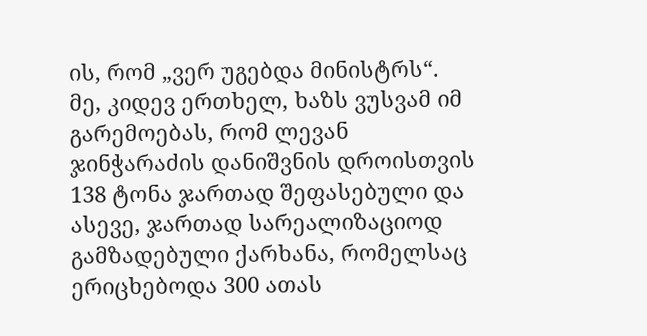ის, რომ „ვერ უგებდა მინისტრს“.
მე, კიდევ ერთხელ, ხაზს ვუსვამ იმ გარემოებას, რომ ლევან ჯინჭარაძის დანიშვნის დროისთვის 138 ტონა ჯართად შეფასებული და ასევე, ჯართად სარეალიზაციოდ გამზადებული ქარხანა, რომელსაც ერიცხებოდა 300 ათას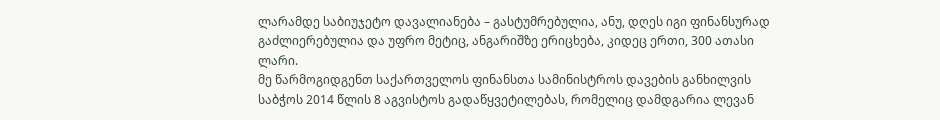ლარამდე საბიუჯეტო დავალიანება – გასტუმრებულია, ანუ, დღეს იგი ფინანსურად გაძლიერებულია და უფრო მეტიც, ანგარიშზე ერიცხება, კიდეც ერთი, 300 ათასი ლარი.
მე წარმოგიდგენთ საქართველოს ფინანსთა სამინისტროს დავების განხილვის საბჭოს 2014 წლის 8 აგვისტოს გადაწყვეტილებას, რომელიც დამდგარია ლევან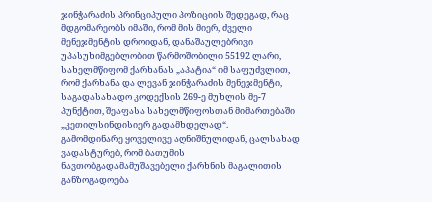ჯინჭარაძის პრინციპული პოზიციის შედეგად, რაც მდგომარეობს იმაში, რომ მის მიერ, ძველი მენეჯმენტის დროიდან, დანაშაულებრივი უპასუხიმგებლობით წარმოშობილი 55192 ლარი, სახელმწიფომ ქარხანას „აპატია“ იმ საფუძვლით, რომ ქარხანა და ლევან ჯინჭარაძის მენეჯმენტი, საგადასახადო კოდექსის 269-ე მუხლის მე-7 პუნქტით, შეაფასა სახელმწიფოსთან მიმართებაში „კეთილსინდისიერ გადამხდელად“.
გამომდინარე ყოველივე აღნიშნულიდან, ცალსახად ვადასტურებ, რომ ბათუმის ნავთობგადამამუშავებელი ქარხნის მაგალითის განზოგადოება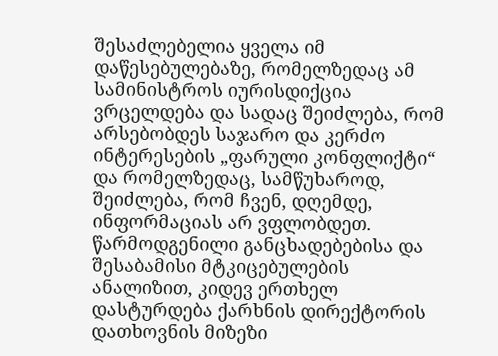შესაძლებელია ყველა იმ დაწესებულებაზე, რომელზედაც ამ სამინისტროს იურისდიქცია ვრცელდება და სადაც შეიძლება, რომ არსებობდეს საჯარო და კერძო ინტერესების „ფარული კონფლიქტი“ და რომელზედაც, სამწუხაროდ, შეიძლება, რომ ჩვენ, დღემდე, ინფორმაციას არ ვფლობდეთ.
წარმოდგენილი განცხადებებისა და შესაბამისი მტკიცებულების ანალიზით, კიდევ ერთხელ დასტურდება ქარხნის დირექტორის დათხოვნის მიზეზი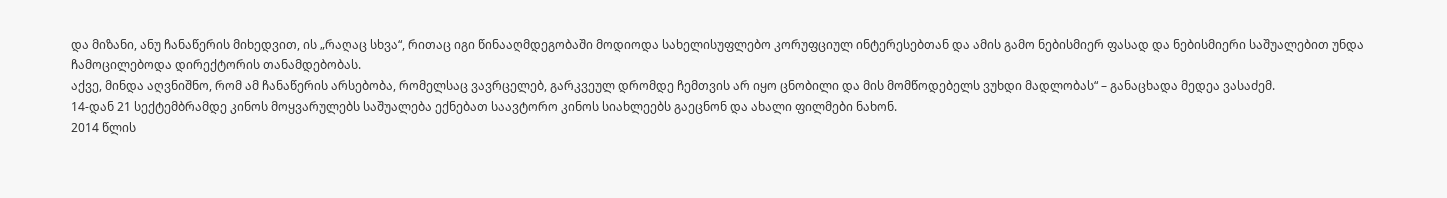და მიზანი, ანუ ჩანაწერის მიხედვით, ის „რაღაც სხვა“, რითაც იგი წინააღმდეგობაში მოდიოდა სახელისუფლებო კორუფციულ ინტერესებთან და ამის გამო ნებისმიერ ფასად და ნებისმიერი საშუალებით უნდა ჩამოცილებოდა დირექტორის თანამდებობას.
აქვე, მინდა აღვნიშნო, რომ ამ ჩანაწერის არსებობა, რომელსაც ვავრცელებ, გარკვეულ დრომდე ჩემთვის არ იყო ცნობილი და მის მომწოდებელს ვუხდი მადლობას“ – განაცხადა მედეა ვასაძემ.
14-დან 21 სექტემბრამდე კინოს მოყვარულებს საშუალება ექნებათ საავტორო კინოს სიახლეებს გაეცნონ და ახალი ფილმები ნახონ.
2014 წლის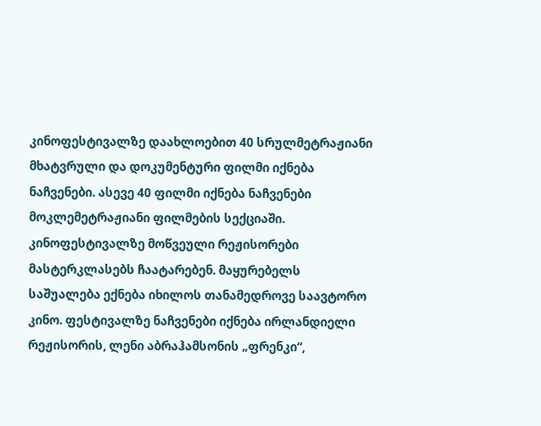კინოფესტივალზე დაახლოებით 40 სრულმეტრაჟიანი მხატვრული და დოკუმენტური ფილმი იქნება ნაჩვენები. ასევე 40 ფილმი იქნება ნაჩვენები მოკლემეტრაჟიანი ფილმების სექციაში. კინოფესტივალზე მოწვეული რეჟისორები მასტერკლასებს ჩაატარებენ. მაყურებელს საშუალება ექნება იხილოს თანამედროვე საავტორო კინო. ფესტივალზე ნაჩვენები იქნება ირლანდიელი რეჟისორის, ლენი აბრაჰამსონის „ფრენკი“,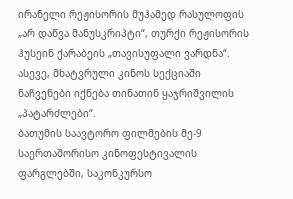ირანელი რეჟისორის მუჰამედ რასულოფის „არ დაწვა მანუსკრიპტი“, თურქი რეჟისორის ჰუსეინ ქარაბეის „თავისუფალი ვარდნა“. ასევე, მხატვრული კინოს სექციაში ნაჩვენები იქნება თინათინ ყაჯრიშვილის „პატარძლები“.
ბათუმის საავტორო ფილმების მე-9 საერთაშორისო კინოფესტივალის ფარგლებში, საკონკურსო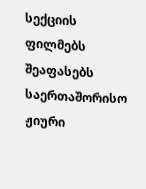სექციის ფილმებს შეაფასებს საერთაშორისო ჟიური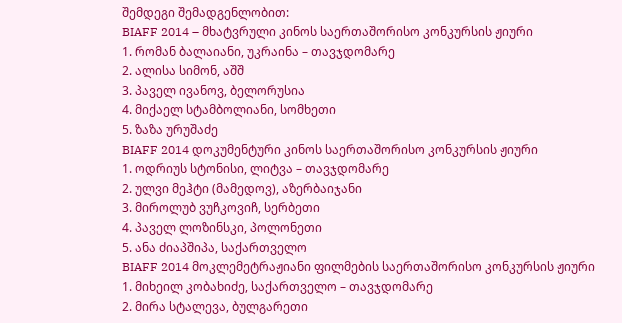შემდეგი შემადგენლობით:
BIAFF 2014 – მხატვრული კინოს საერთაშორისო კონკურსის ჟიური
1. რომან ბალაიანი, უკრაინა – თავჯდომარე
2. ალისა სიმონ, აშშ
3. პაველ ივანოვ, ბელორუსია
4. მიქაელ სტამბოლიანი, სომხეთი
5. ზაზა ურუშაძე
BIAFF 2014 დოკუმენტური კინოს საერთაშორისო კონკურსის ჟიური
1. ოდრიუს სტონისი, ლიტვა – თავჯდომარე
2. ულვი მეჰტი (მამედოვ), აზერბაიჯანი
3. მიროლუბ ვუჩკოვიჩ, სერბეთი
4. პაველ ლოზინსკი, პოლონეთი
5. ანა ძიაპშიპა, საქართველო
BIAFF 2014 მოკლემეტრაჟიანი ფილმების საერთაშორისო კონკურსის ჟიური
1. მიხეილ კობახიძე, საქართველო – თავჯდომარე
2. მირა სტალევა, ბულგარეთი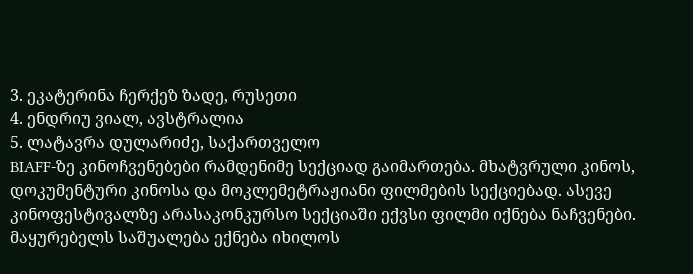3. ეკატერინა ჩერქეზ ზადე, რუსეთი
4. ენდრიუ ვიალ, ავსტრალია
5. ლატავრა დულარიძე, საქართველო
BIAFF-ზე კინოჩვენებები რამდენიმე სექციად გაიმართება. მხატვრული კინოს, დოკუმენტური კინოსა და მოკლემეტრაჟიანი ფილმების სექციებად. ასევე კინოფესტივალზე არასაკონკურსო სექციაში ექვსი ფილმი იქნება ნაჩვენები. მაყურებელს საშუალება ექნება იხილოს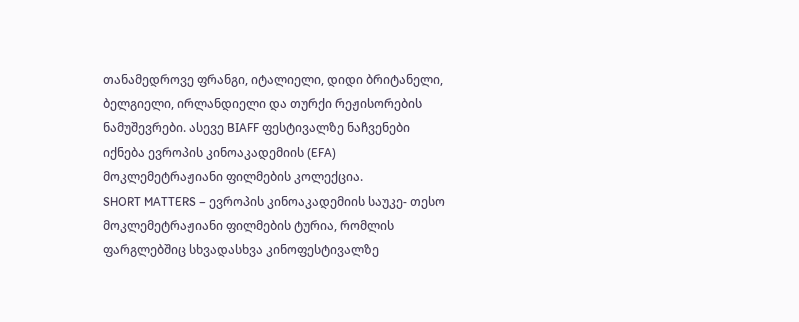თანამედროვე ფრანგი, იტალიელი, დიდი ბრიტანელი, ბელგიელი, ირლანდიელი და თურქი რეჟისორების ნამუშევრები. ასევე BIAFF ფესტივალზე ნაჩვენები იქნება ევროპის კინოაკადემიის (EFA) მოკლემეტრაჟიანი ფილმების კოლექცია.
SHORT MATTERS – ევროპის კინოაკადემიის საუკე- თესო მოკლემეტრაჟიანი ფილმების ტურია, რომლის ფარგლებშიც სხვადასხვა კინოფესტივალზე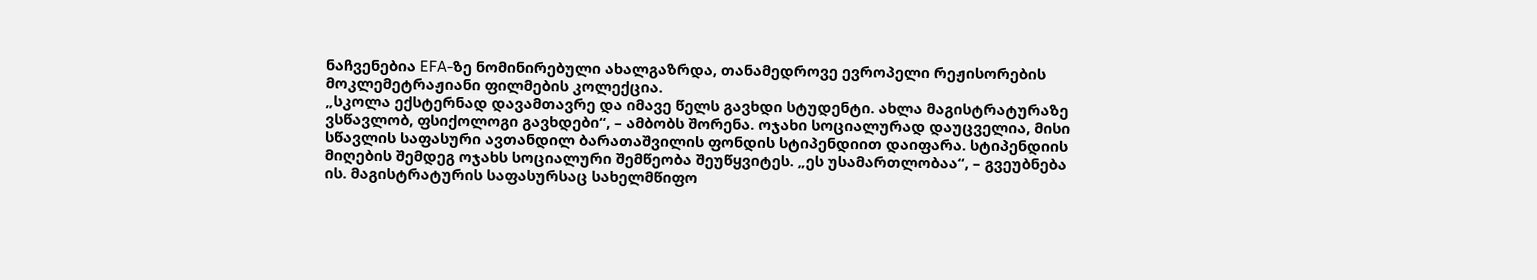ნაჩვენებია EFA-ზე ნომინირებული ახალგაზრდა, თანამედროვე ევროპელი რეჟისორების მოკლემეტრაჟიანი ფილმების კოლექცია.
„სკოლა ექსტერნად დავამთავრე და იმავე წელს გავხდი სტუდენტი. ახლა მაგისტრატურაზე ვსწავლობ, ფსიქოლოგი გავხდები“, – ამბობს შორენა. ოჯახი სოციალურად დაუცველია, მისი სწავლის საფასური ავთანდილ ბარათაშვილის ფონდის სტიპენდიით დაიფარა. სტიპენდიის მიღების შემდეგ ოჯახს სოციალური შემწეობა შეუწყვიტეს. „ეს უსამართლობაა“, – გვეუბნება ის. მაგისტრატურის საფასურსაც სახელმწიფო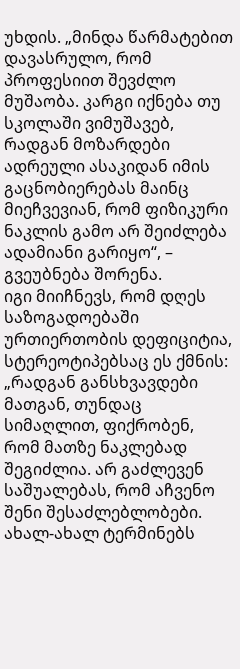უხდის. „მინდა წარმატებით დავასრულო, რომ პროფესიით შევძლო მუშაობა. კარგი იქნება თუ სკოლაში ვიმუშავებ, რადგან მოზარდები ადრეული ასაკიდან იმის გაცნობიერებას მაინც მიეჩვევიან, რომ ფიზიკური ნაკლის გამო არ შეიძლება ადამიანი გარიყო“, – გვეუბნება შორენა.
იგი მიიჩნევს, რომ დღეს საზოგადოებაში ურთიერთობის დეფიციტია, სტერეოტიპებსაც ეს ქმნის: „რადგან განსხვავდები მათგან, თუნდაც სიმაღლით, ფიქრობენ, რომ მათზე ნაკლებად შეგიძლია. არ გაძლევენ საშუალებას, რომ აჩვენო შენი შესაძლებლობები. ახალ-ახალ ტერმინებს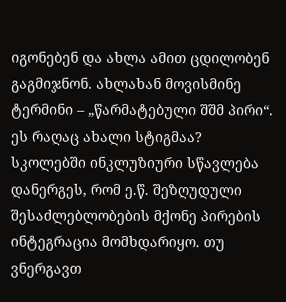იგონებენ და ახლა ამით ცდილობენ გაგმიჯნონ. ახლახან მოვისმინე ტერმინი – „წარმატებული შშმ პირი“. ეს რაღაც ახალი სტიგმაა? სკოლებში ინკლუზიური სწავლება დანერგეს, რომ ე.წ. შეზღუდული შესაძლებლობების მქონე პირების ინტეგრაცია მომხდარიყო. თუ ვნერგავთ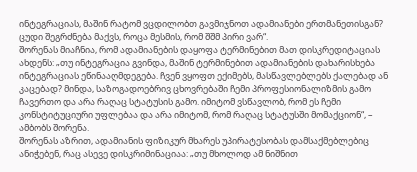ინტეგრაციას, მაშინ რატომ ვცდილობთ გავმიჯნოთ ადამიანები ერთმანეთისგან? ცუდი შეგრძნება მაქვს, როცა მესმის, რომ შშმ პირი ვარ“.
შორენას მიაჩნია, რომ ადამიანების დაყოფა ტერმინებით მათ დისკრედიტაციას ახდენს: „თუ ინტეგრაცია გვინდა, მაშინ ტერმინებით ადამიანების დახარისხება ინტეგრაციას ეწინააღმდეგება. ჩვენ ვყოფთ ექიმებს, მასწავლებლებს ქალებად ან კაცებად? მინდა, საზოგადოებრივ ცხოვრებაში ჩემი პროფესიონალიზმის გამო ჩავერთო და არა რაღაც სტატუსის გამო. იმიტომ ვსწავლობ, რომ ეს ჩემი კონსტიტუციური უფლებაა და არა იმიტომ, რომ რაღაც სტატუსში მომაქციონ“, – ამბობს შორენა.
შორენას აზრით, ადამიანის ფიზიკურ მხარეს უპირატესობას დამსაქმებლებიც ანიჭებენ, რაც ასევე დისკრიმინაციაა: „თუ მხოლოდ ამ ნიშნით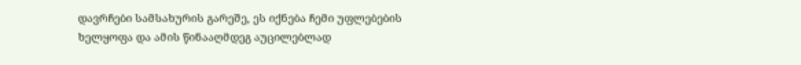დავრჩები სამსახურის გარეშე, ეს იქნება ჩემი უფლებების ხელყოფა და ამის წინააღმდეგ აუცილებლად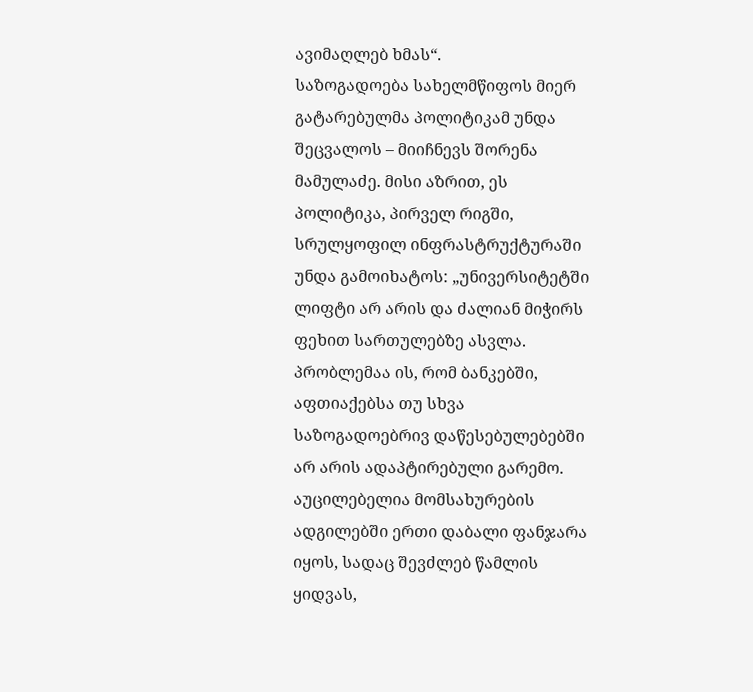ავიმაღლებ ხმას“.
საზოგადოება სახელმწიფოს მიერ გატარებულმა პოლიტიკამ უნდა შეცვალოს – მიიჩნევს შორენა მამულაძე. მისი აზრით, ეს პოლიტიკა, პირველ რიგში, სრულყოფილ ინფრასტრუქტურაში უნდა გამოიხატოს: „უნივერსიტეტში ლიფტი არ არის და ძალიან მიჭირს ფეხით სართულებზე ასვლა. პრობლემაა ის, რომ ბანკებში, აფთიაქებსა თუ სხვა საზოგადოებრივ დაწესებულებებში არ არის ადაპტირებული გარემო. აუცილებელია მომსახურების ადგილებში ერთი დაბალი ფანჯარა იყოს, სადაც შევძლებ წამლის ყიდვას,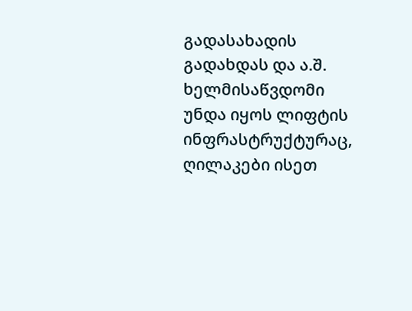გადასახადის გადახდას და ა.შ. ხელმისაწვდომი უნდა იყოს ლიფტის ინფრასტრუქტურაც, ღილაკები ისეთ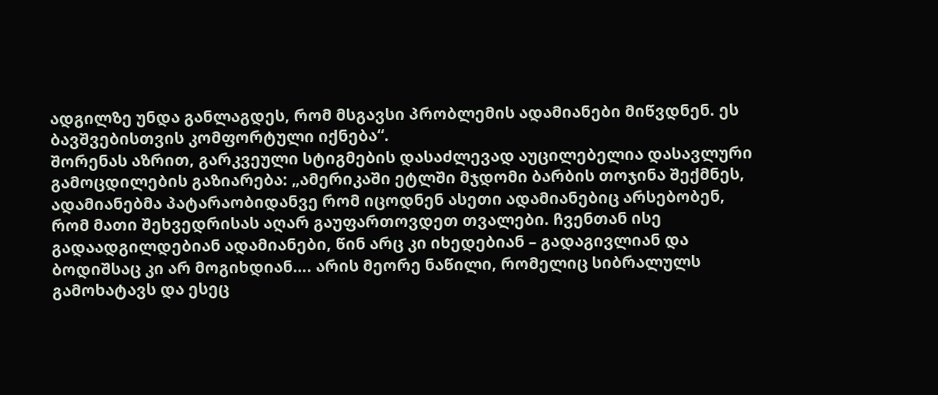ადგილზე უნდა განლაგდეს, რომ მსგავსი პრობლემის ადამიანები მიწვდნენ. ეს ბავშვებისთვის კომფორტული იქნება“.
შორენას აზრით, გარკვეული სტიგმების დასაძლევად აუცილებელია დასავლური გამოცდილების გაზიარება: „ამერიკაში ეტლში მჯდომი ბარბის თოჯინა შექმნეს, ადამიანებმა პატარაობიდანვე რომ იცოდნენ ასეთი ადამიანებიც არსებობენ, რომ მათი შეხვედრისას აღარ გაუფართოვდეთ თვალები. ჩვენთან ისე გადაადგილდებიან ადამიანები, წინ არც კი იხედებიან – გადაგივლიან და ბოდიშსაც კი არ მოგიხდიან…. არის მეორე ნაწილი, რომელიც სიბრალულს გამოხატავს და ესეც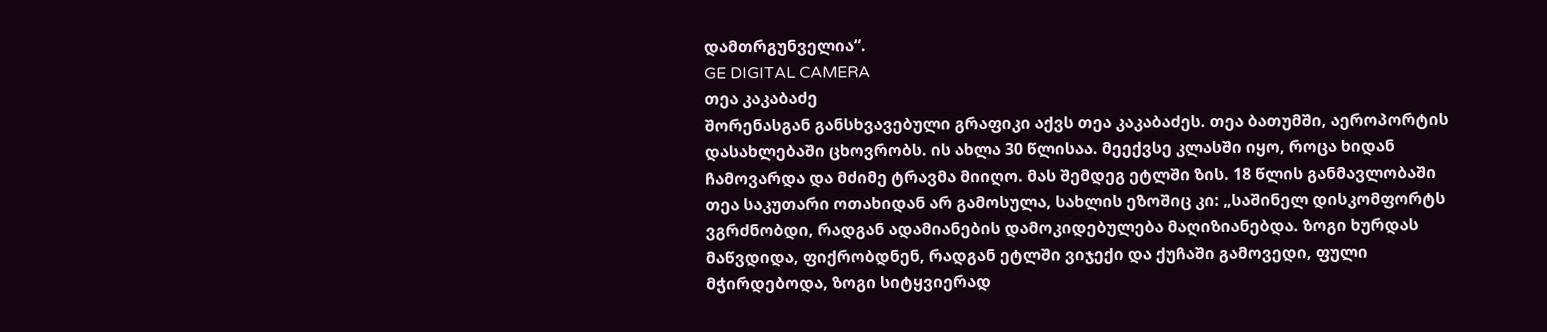დამთრგუნველია“.
GE DIGITAL CAMERA
თეა კაკაბაძე
შორენასგან განსხვავებული გრაფიკი აქვს თეა კაკაბაძეს. თეა ბათუმში, აეროპორტის დასახლებაში ცხოვრობს. ის ახლა 30 წლისაა. მეექვსე კლასში იყო, როცა ხიდან ჩამოვარდა და მძიმე ტრავმა მიიღო. მას შემდეგ ეტლში ზის. 18 წლის განმავლობაში თეა საკუთარი ოთახიდან არ გამოსულა, სახლის ეზოშიც კი: „საშინელ დისკომფორტს ვგრძნობდი, რადგან ადამიანების დამოკიდებულება მაღიზიანებდა. ზოგი ხურდას მაწვდიდა, ფიქრობდნენ, რადგან ეტლში ვიჯექი და ქუჩაში გამოვედი, ფული მჭირდებოდა, ზოგი სიტყვიერად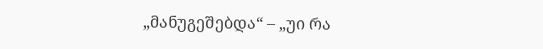„მანუგეშებდა“ – „უი რა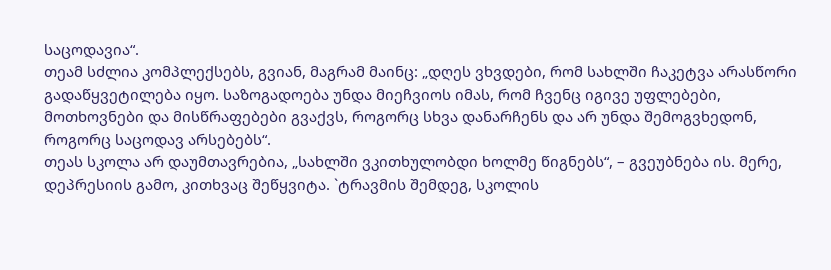საცოდავია“.
თეამ სძლია კომპლექსებს, გვიან, მაგრამ მაინც: „დღეს ვხვდები, რომ სახლში ჩაკეტვა არასწორი გადაწყვეტილება იყო. საზოგადოება უნდა მიეჩვიოს იმას, რომ ჩვენც იგივე უფლებები, მოთხოვნები და მისწრაფებები გვაქვს, როგორც სხვა დანარჩენს და არ უნდა შემოგვხედონ, როგორც საცოდავ არსებებს“.
თეას სკოლა არ დაუმთავრებია, „სახლში ვკითხულობდი ხოლმე წიგნებს“, – გვეუბნება ის. მერე, დეპრესიის გამო, კითხვაც შეწყვიტა. `ტრავმის შემდეგ, სკოლის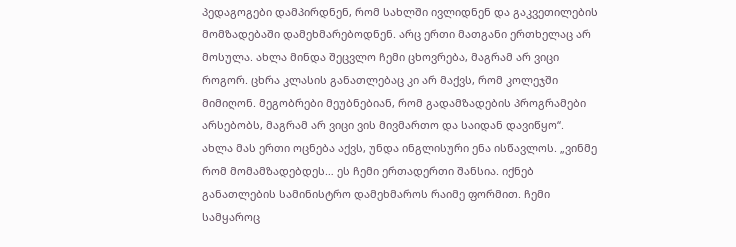პედაგოგები დამპირდნენ, რომ სახლში ივლიდნენ და გაკვეთილების მომზადებაში დამეხმარებოდნენ. არც ერთი მათგანი ერთხელაც არ მოსულა. ახლა მინდა შეცვლო ჩემი ცხოვრება, მაგრამ არ ვიცი როგორ. ცხრა კლასის განათლებაც კი არ მაქვს, რომ კოლეჯში მიმიღონ. მეგობრები მეუბნებიან, რომ გადამზადების პროგრამები არსებობს, მაგრამ არ ვიცი ვის მივმართო და საიდან დავიწყო“.
ახლა მას ერთი ოცნება აქვს, უნდა ინგლისური ენა ისწავლოს. „ვინმე რომ მომამზადებდეს… ეს ჩემი ერთადერთი შანსია. იქნებ განათლების სამინისტრო დამეხმაროს რაიმე ფორმით. ჩემი სამყაროც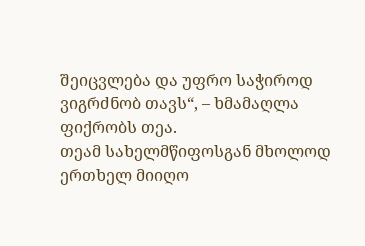შეიცვლება და უფრო საჭიროდ ვიგრძნობ თავს“, – ხმამაღლა ფიქრობს თეა.
თეამ სახელმწიფოსგან მხოლოდ ერთხელ მიიღო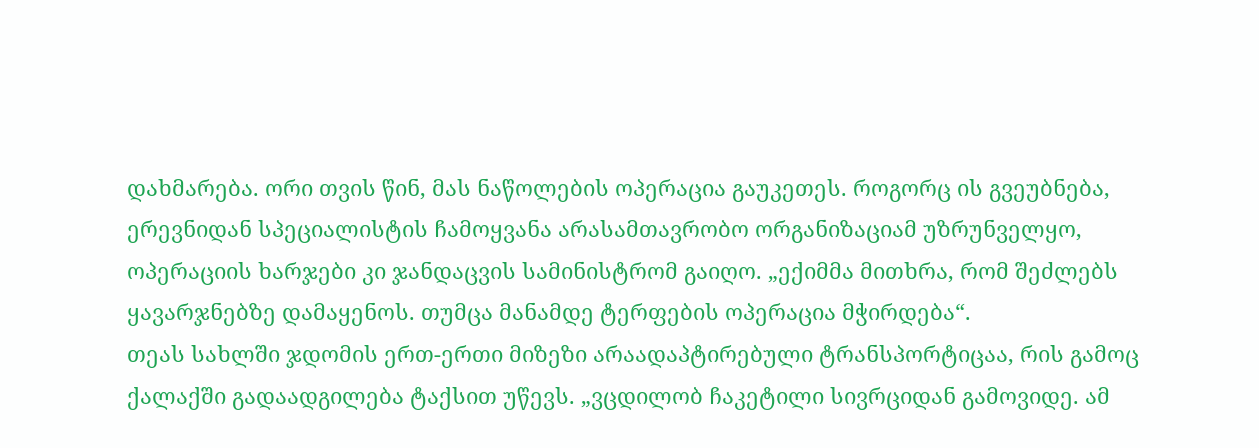დახმარება. ორი თვის წინ, მას ნაწოლების ოპერაცია გაუკეთეს. როგორც ის გვეუბნება, ერევნიდან სპეციალისტის ჩამოყვანა არასამთავრობო ორგანიზაციამ უზრუნველყო, ოპერაციის ხარჯები კი ჯანდაცვის სამინისტრომ გაიღო. „ექიმმა მითხრა, რომ შეძლებს ყავარჯნებზე დამაყენოს. თუმცა მანამდე ტერფების ოპერაცია მჭირდება“.
თეას სახლში ჯდომის ერთ-ერთი მიზეზი არაადაპტირებული ტრანსპორტიცაა, რის გამოც ქალაქში გადაადგილება ტაქსით უწევს. „ვცდილობ ჩაკეტილი სივრციდან გამოვიდე. ამ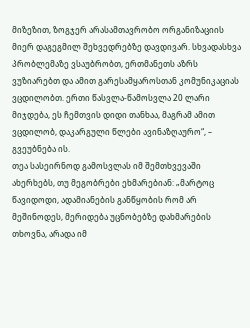მიზეზით, ზოგჯერ არასამთავრობო ორგანიზაციის მიერ დაგეგმილ შეხვედრებზე დავდივარ. სხვადასხვა პრობლემაზე ვსაუბრობთ, ერთმანეთს აზრს ვუზიარებთ და ამით გარესამყაროსთან კომუნიკაციას ვცდილობთ. ერთი წასვლა-წამოსვლა 20 ლარი მიჯდება, ეს ჩემთვის დიდი თანხაა, მაგრამ ამით ვცდილობ, დაკარგული წლები ავინაზღაურო“, – გვეუბნება ის.
თეა სასეირნოდ გამოსვლას იმ შემთხვევაში ახერხებს, თუ მეგობრები ეხმარებიან: „მარტოც წავიდოდი, ადამიანების განწყობის რომ არ მეშინოდეს, მერიდება უცნობებზე დახმარების თხოვნა, არადა იმ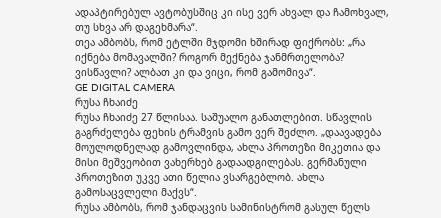ადაპტირებულ ავტობუსშიც კი ისე ვერ ახვალ და ჩამოხვალ, თუ სხვა არ დაგეხმარა“.
თეა ამბობს, რომ ეტლში მჯდომი ხშირად ფიქრობს: „რა იქნება მომავალში? როგორ მექნება ჯანმრთელობა? ვისწავლი? ალბათ კი და ვიცი, რომ გამომივა“.
GE DIGITAL CAMERA
რუსა ჩხაიძე
რუსა ჩხაიძე 27 წლისაა. საშუალო განათლებით. სწავლის გაგრძელება ფეხის ტრამვის გამო ვერ შეძლო. „დაავადება მოულოდნელად გამოვლინდა, ახლა პროთეზი მიკეთია და მისი მეშვეობით ვახერხებ გადაადგილებას. გერმანული პროთეზით უკვე ათი წელია ვსარგებლობ. ახლა გამოსაცვლელი მაქვს“.
რუსა ამბობს, რომ ჯანდაცვის სამინისტრომ გასულ წელს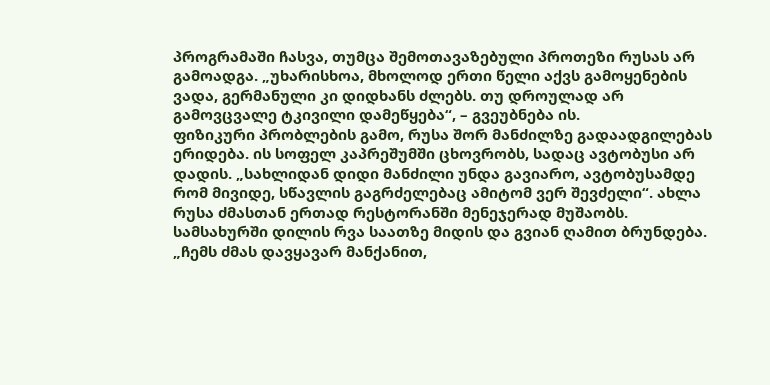პროგრამაში ჩასვა, თუმცა შემოთავაზებული პროთეზი რუსას არ გამოადგა. „უხარისხოა, მხოლოდ ერთი წელი აქვს გამოყენების ვადა, გერმანული კი დიდხანს ძლებს. თუ დროულად არ გამოვცვალე ტკივილი დამეწყება“, – გვეუბნება ის.
ფიზიკური პრობლების გამო, რუსა შორ მანძილზე გადაადგილებას ერიდება. ის სოფელ კაპრეშუმში ცხოვრობს, სადაც ავტობუსი არ დადის. „სახლიდან დიდი მანძილი უნდა გავიარო, ავტობუსამდე რომ მივიდე, სწავლის გაგრძელებაც ამიტომ ვერ შევძელი“. ახლა რუსა ძმასთან ერთად რესტორანში მენეჯერად მუშაობს. სამსახურში დილის რვა საათზე მიდის და გვიან ღამით ბრუნდება. „ჩემს ძმას დავყავარ მანქანით,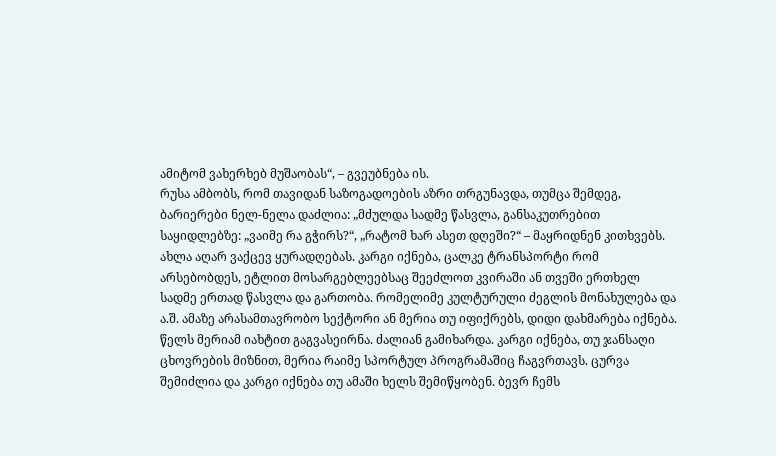ამიტომ ვახერხებ მუშაობას“, – გვეუბნება ის.
რუსა ამბობს, რომ თავიდან საზოგადოების აზრი თრგუნავდა, თუმცა შემდეგ, ბარიერები ნელ-ნელა დაძლია: „მძულდა სადმე წასვლა, განსაკუთრებით საყიდლებზე: „ვაიმე რა გჭირს?“, „რატომ ხარ ასეთ დღეში?“ – მაყრიდნენ კითხვებს. ახლა აღარ ვაქცევ ყურადღებას. კარგი იქნება, ცალკე ტრანსპორტი რომ არსებობდეს, ეტლით მოსარგებლეებსაც შეეძლოთ კვირაში ან თვეში ერთხელ სადმე ერთად წასვლა და გართობა. რომელიმე კულტურული ძეგლის მონახულება და ა.შ. ამაზე არასამთავრობო სექტორი ან მერია თუ იფიქრებს, დიდი დახმარება იქნება. წელს მერიამ იახტით გაგვასეირნა. ძალიან გამიხარდა. კარგი იქნება, თუ ჯანსაღი ცხოვრების მიზნით, მერია რაიმე სპორტულ პროგრამაშიც ჩაგვრთავს. ცურვა შემიძლია და კარგი იქნება თუ ამაში ხელს შემიწყობენ. ბევრ ჩემს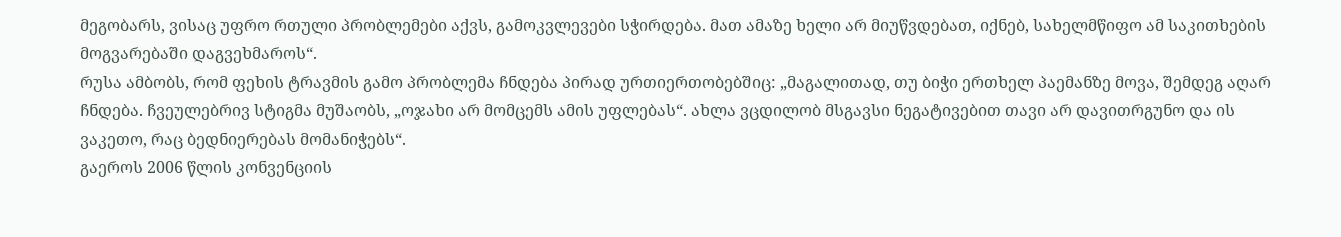მეგობარს, ვისაც უფრო რთული პრობლემები აქვს, გამოკვლევები სჭირდება. მათ ამაზე ხელი არ მიუწვდებათ, იქნებ, სახელმწიფო ამ საკითხების მოგვარებაში დაგვეხმაროს“.
რუსა ამბობს, რომ ფეხის ტრავმის გამო პრობლემა ჩნდება პირად ურთიერთობებშიც: „მაგალითად, თუ ბიჭი ერთხელ პაემანზე მოვა, შემდეგ აღარ ჩნდება. ჩვეულებრივ სტიგმა მუშაობს, „ოჯახი არ მომცემს ამის უფლებას“. ახლა ვცდილობ მსგავსი ნეგატივებით თავი არ დავითრგუნო და ის ვაკეთო, რაც ბედნიერებას მომანიჭებს“.
გაეროს 2006 წლის კონვენციის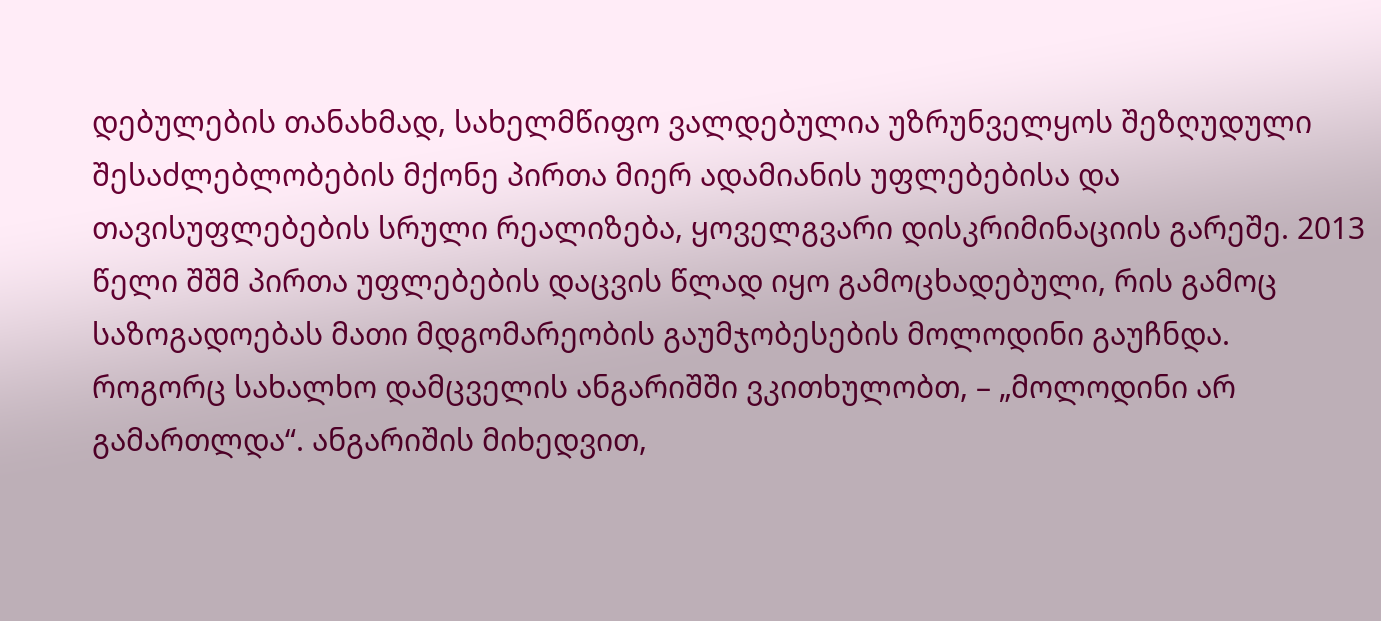დებულების თანახმად, სახელმწიფო ვალდებულია უზრუნველყოს შეზღუდული შესაძლებლობების მქონე პირთა მიერ ადამიანის უფლებებისა და თავისუფლებების სრული რეალიზება, ყოველგვარი დისკრიმინაციის გარეშე. 2013 წელი შშმ პირთა უფლებების დაცვის წლად იყო გამოცხადებული, რის გამოც საზოგადოებას მათი მდგომარეობის გაუმჯობესების მოლოდინი გაუჩნდა. როგორც სახალხო დამცველის ანგარიშში ვკითხულობთ, – „მოლოდინი არ გამართლდა“. ანგარიშის მიხედვით,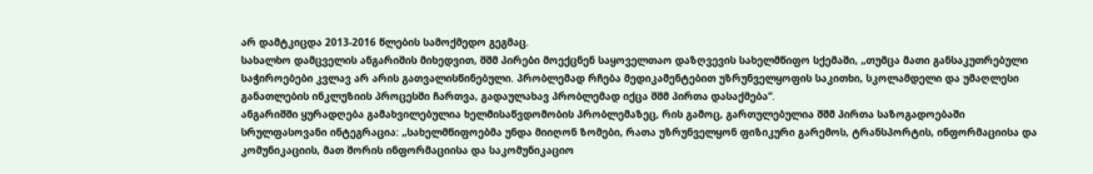არ დამტკიცდა 2013-2016 წლების სამოქმედო გეგმაც.
სახალხო დამცველის ანგარიშის მიხედვით, შშმ პირები მოექცნენ საყოველთაო დაზღვევის სახელმწიფო სქემაში, „თუმცა მათი განსაკუთრებული საჭიროებები კვლავ არ არის გათვალისწინებული. პრობლემად რჩება მედიკამენტებით უზრუნველყოფის საკითხი, სკოლამდელი და უმაღლესი განათლების ინკლუზიის პროცესში ჩართვა, გადაულახავ პრობლემად იქცა შშმ პირთა დასაქმება“.
ანგარიშში ყურადღება გამახვილებულია ხელმისაწვდომობის პრობლემაზეც, რის გამოც, გართულებულია შშმ პირთა საზოგადოებაში სრულფასოვანი ინტეგრაცია: „სახელმწიფოებმა უნდა მიიღონ ზომები, რათა უზრუნველყონ ფიზიკური გარემოს, ტრანსპორტის, ინფორმაციისა და კომუნიკაციის, მათ შორის ინფორმაციისა და საკომუნიკაციო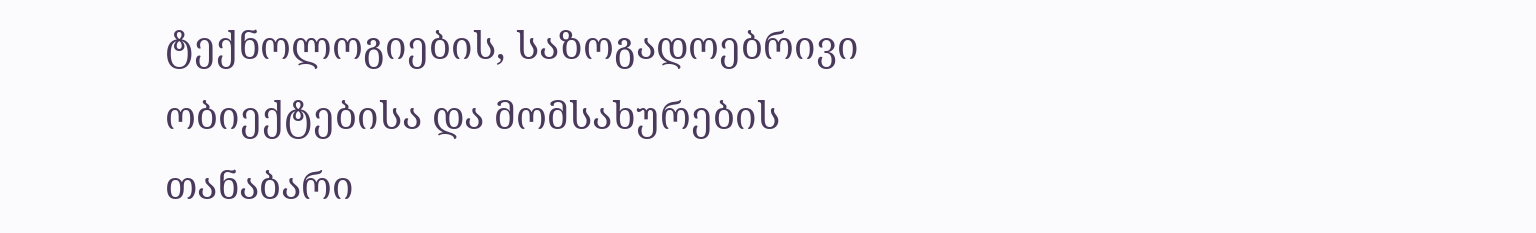ტექნოლოგიების, საზოგადოებრივი ობიექტებისა და მომსახურების თანაბარი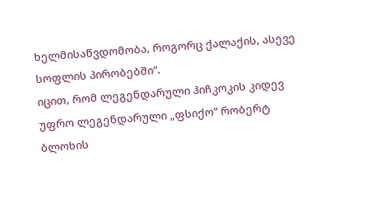ხელმისაწვდომობა, როგორც ქალაქის, ასევე სოფლის პირობებში“.
იცით, რომ ლეგენდარული ჰიჩკოკის კიდევ უფრო ლეგენდარული „ფსიქო“ რობერტ ბლოხის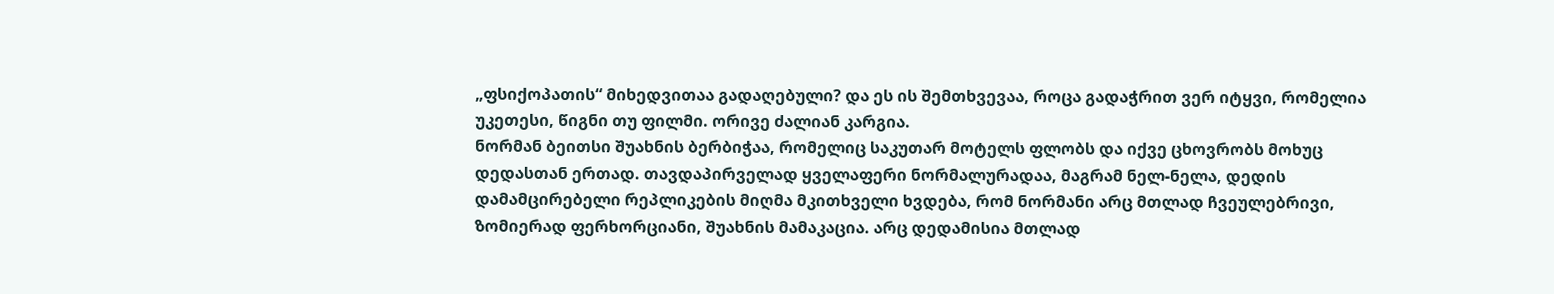„ფსიქოპათის“ მიხედვითაა გადაღებული? და ეს ის შემთხვევაა, როცა გადაჭრით ვერ იტყვი, რომელია უკეთესი, წიგნი თუ ფილმი. ორივე ძალიან კარგია.
ნორმან ბეითსი შუახნის ბერბიჭაა, რომელიც საკუთარ მოტელს ფლობს და იქვე ცხოვრობს მოხუც დედასთან ერთად. თავდაპირველად ყველაფერი ნორმალურადაა, მაგრამ ნელ-ნელა, დედის დამამცირებელი რეპლიკების მიღმა მკითხველი ხვდება, რომ ნორმანი არც მთლად ჩვეულებრივი, ზომიერად ფერხორციანი, შუახნის მამაკაცია. არც დედამისია მთლად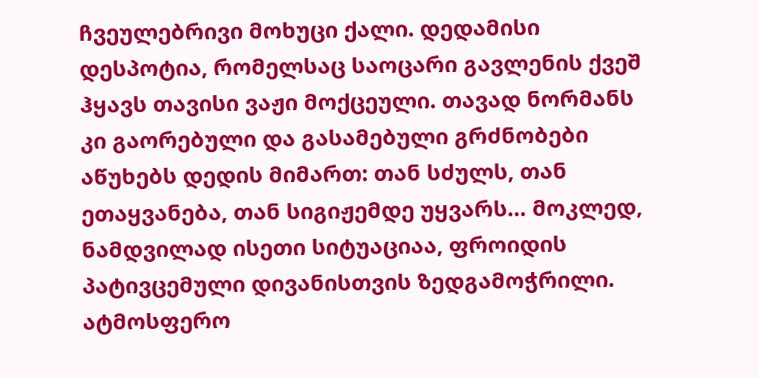ჩვეულებრივი მოხუცი ქალი. დედამისი დესპოტია, რომელსაც საოცარი გავლენის ქვეშ ჰყავს თავისი ვაჟი მოქცეული. თავად ნორმანს კი გაორებული და გასამებული გრძნობები აწუხებს დედის მიმართ: თან სძულს, თან ეთაყვანება, თან სიგიჟემდე უყვარს… მოკლედ, ნამდვილად ისეთი სიტუაციაა, ფროიდის პატივცემული დივანისთვის ზედგამოჭრილი.
ატმოსფერო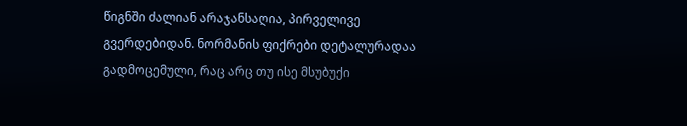წიგნში ძალიან არაჯანსაღია, პირველივე გვერდებიდან. ნორმანის ფიქრები დეტალურადაა გადმოცემული, რაც არც თუ ისე მსუბუქი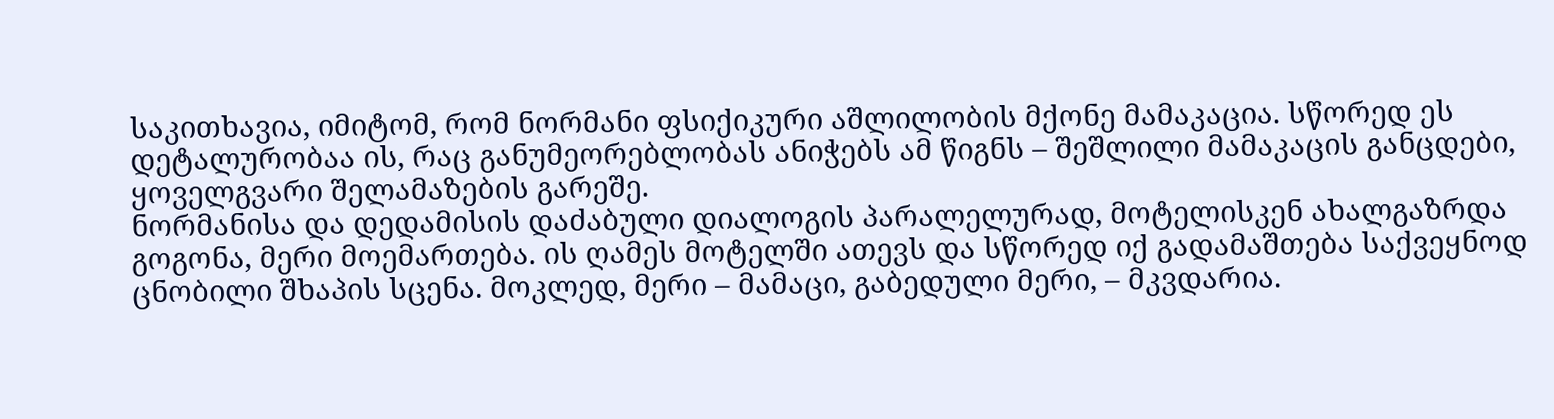საკითხავია, იმიტომ, რომ ნორმანი ფსიქიკური აშლილობის მქონე მამაკაცია. სწორედ ეს დეტალურობაა ის, რაც განუმეორებლობას ანიჭებს ამ წიგნს – შეშლილი მამაკაცის განცდები, ყოველგვარი შელამაზების გარეშე.
ნორმანისა და დედამისის დაძაბული დიალოგის პარალელურად, მოტელისკენ ახალგაზრდა გოგონა, მერი მოემართება. ის ღამეს მოტელში ათევს და სწორედ იქ გადამაშთება საქვეყნოდ ცნობილი შხაპის სცენა. მოკლედ, მერი – მამაცი, გაბედული მერი, – მკვდარია.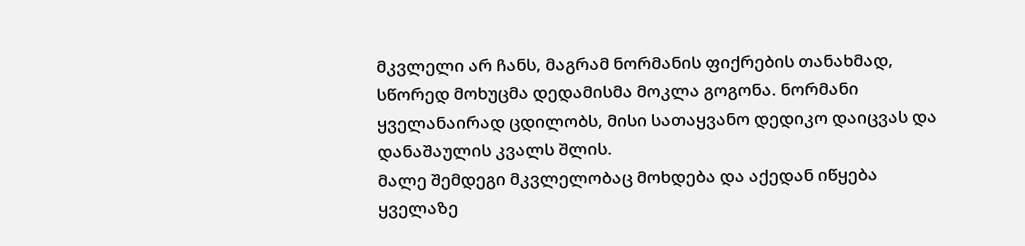მკვლელი არ ჩანს, მაგრამ ნორმანის ფიქრების თანახმად, სწორედ მოხუცმა დედამისმა მოკლა გოგონა. ნორმანი ყველანაირად ცდილობს, მისი სათაყვანო დედიკო დაიცვას და დანაშაულის კვალს შლის.
მალე შემდეგი მკვლელობაც მოხდება და აქედან იწყება ყველაზე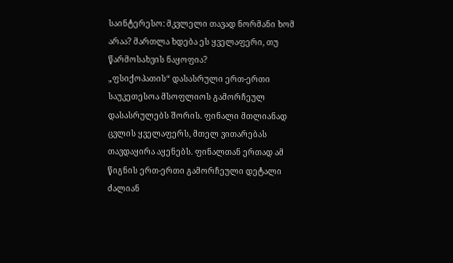საინტერესო: მკვლელი თავად ნორმანი ხომ არაა? მართლა ხდება ეს ყველაფერი, თუ წარმოსახვის ნაყოფია?
„ფსიქოპათის“ დასასრული ერთ-ერთი საუკეთესოა მსოფლიოს გამორჩეულ დასასრულებს შორის. ფინალი მთლიანად ცვლის ყველაფერს, მთელ ვითარებას თავდაყირა აყენებს. ფინალთან ერთად ამ წიგნის ერთ-ერთი გამორჩეული დეტალი ძალიან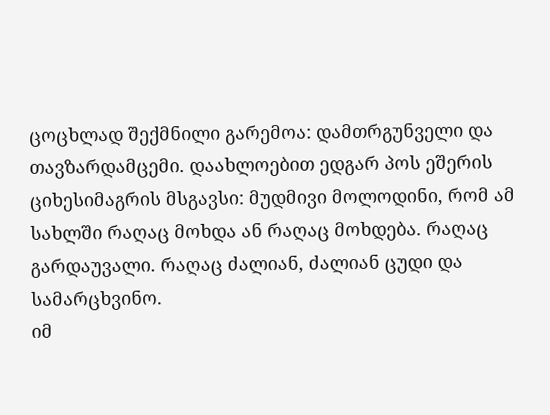ცოცხლად შექმნილი გარემოა: დამთრგუნველი და თავზარდამცემი. დაახლოებით ედგარ პოს ეშერის ციხესიმაგრის მსგავსი: მუდმივი მოლოდინი, რომ ამ სახლში რაღაც მოხდა ან რაღაც მოხდება. რაღაც გარდაუვალი. რაღაც ძალიან, ძალიან ცუდი და სამარცხვინო.
იმ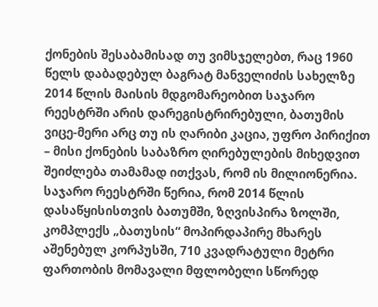ქონების შესაბამისად თუ ვიმსჯელებთ, რაც 1960 წელს დაბადებულ ბაგრატ მანველიძის სახელზე 2014 წლის მაისის მდგომარეობით საჯარო რეესტრში არის დარეგისტრირებული, ბათუმის ვიცე-მერი არც თუ ის ღარიბი კაცია, უფრო პირიქით – მისი ქონების საბაზრო ღირებულების მიხედვით შეიძლება თამამად ითქვას, რომ ის მილიონერია.
საჯარო რეესტრში წერია, რომ 2014 წლის დასაწყისისთვის ბათუმში, ზღვისპირა ზოლში, კომპლექს „ბათუსის“ მოპირდაპირე მხარეს აშენებულ კორპუსში, 710 კვადრატული მეტრი ფართობის მომავალი მფლობელი სწორედ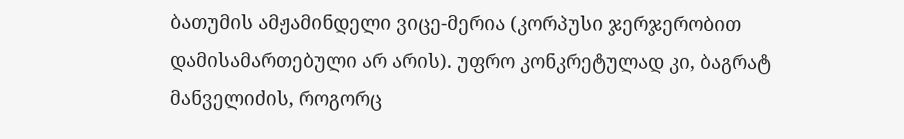ბათუმის ამჟამინდელი ვიცე-მერია (კორპუსი ჯერჯერობით დამისამართებული არ არის). უფრო კონკრეტულად კი, ბაგრატ მანველიძის, როგორც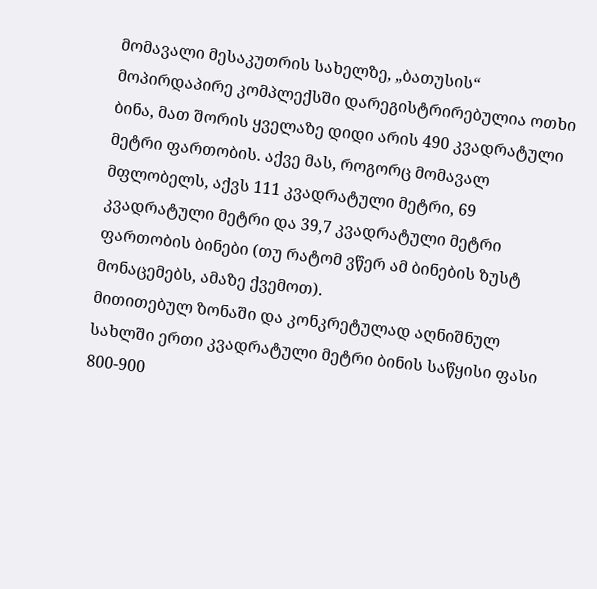მომავალი მესაკუთრის სახელზე, „ბათუსის“ მოპირდაპირე კომპლექსში დარეგისტრირებულია ოთხი ბინა, მათ შორის ყველაზე დიდი არის 490 კვადრატული მეტრი ფართობის. აქვე მას, როგორც მომავალ მფლობელს, აქვს 111 კვადრატული მეტრი, 69 კვადრატული მეტრი და 39,7 კვადრატული მეტრი ფართობის ბინები (თუ რატომ ვწერ ამ ბინების ზუსტ მონაცემებს, ამაზე ქვემოთ).
მითითებულ ზონაში და კონკრეტულად აღნიშნულ სახლში ერთი კვადრატული მეტრი ბინის საწყისი ფასი 800-900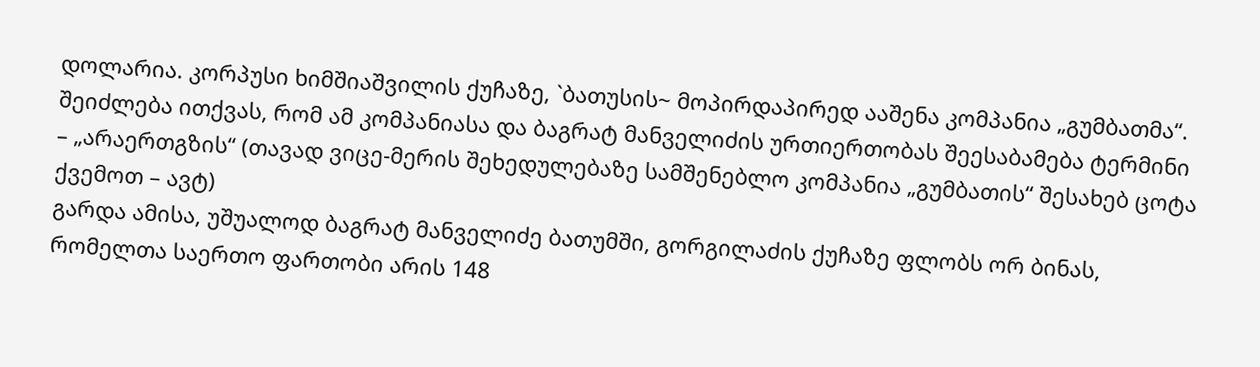დოლარია. კორპუსი ხიმშიაშვილის ქუჩაზე, `ბათუსის~ მოპირდაპირედ ააშენა კომპანია „გუმბათმა“. შეიძლება ითქვას, რომ ამ კომპანიასა და ბაგრატ მანველიძის ურთიერთობას შეესაბამება ტერმინი – „არაერთგზის“ (თავად ვიცე-მერის შეხედულებაზე სამშენებლო კომპანია „გუმბათის“ შესახებ ცოტა ქვემოთ – ავტ)
გარდა ამისა, უშუალოდ ბაგრატ მანველიძე ბათუმში, გორგილაძის ქუჩაზე ფლობს ორ ბინას, რომელთა საერთო ფართობი არის 148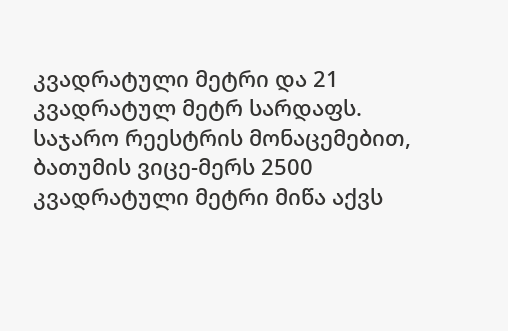კვადრატული მეტრი და 21 კვადრატულ მეტრ სარდაფს.
საჯარო რეესტრის მონაცემებით, ბათუმის ვიცე-მერს 2500 კვადრატული მეტრი მიწა აქვს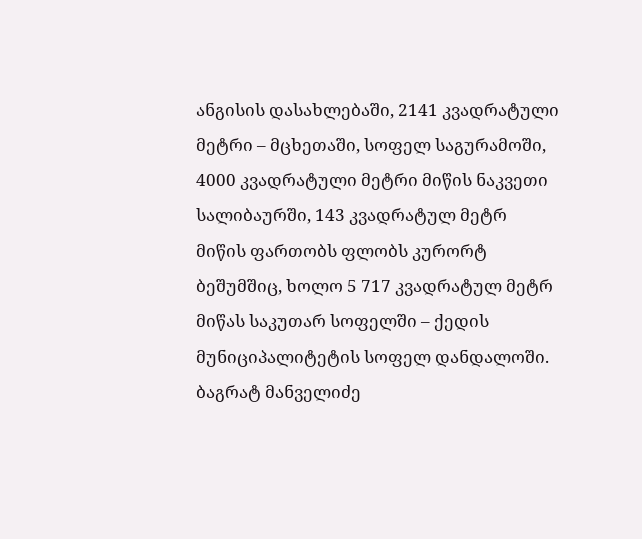ანგისის დასახლებაში, 2141 კვადრატული მეტრი – მცხეთაში, სოფელ საგურამოში, 4000 კვადრატული მეტრი მიწის ნაკვეთი სალიბაურში, 143 კვადრატულ მეტრ მიწის ფართობს ფლობს კურორტ ბეშუმშიც, ხოლო 5 717 კვადრატულ მეტრ მიწას საკუთარ სოფელში – ქედის მუნიციპალიტეტის სოფელ დანდალოში.
ბაგრატ მანველიძე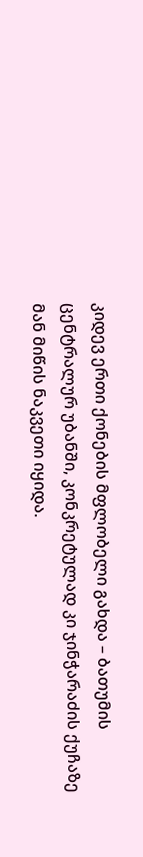კიდევ ერთი ქონების მფლობელი გახდა – ბათუმის ცენტრალურ უბანში, კონკრეტულად კი ჯინჭარაძის ქუჩაზე მან მიწის ნაკვეთი იყიდა.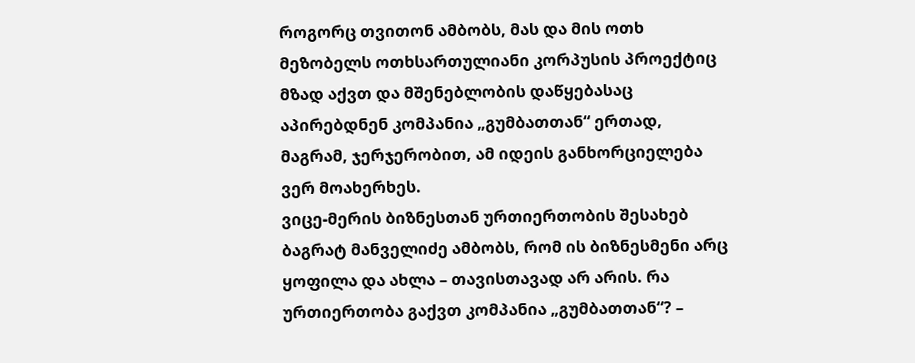როგორც თვითონ ამბობს, მას და მის ოთხ მეზობელს ოთხსართულიანი კორპუსის პროექტიც მზად აქვთ და მშენებლობის დაწყებასაც აპირებდნენ კომპანია „გუმბათთან“ ერთად, მაგრამ, ჯერჯერობით, ამ იდეის განხორციელება ვერ მოახერხეს.
ვიცე-მერის ბიზნესთან ურთიერთობის შესახებ
ბაგრატ მანველიძე ამბობს, რომ ის ბიზნესმენი არც ყოფილა და ახლა – თავისთავად არ არის. რა ურთიერთობა გაქვთ კომპანია „გუმბათთან“? –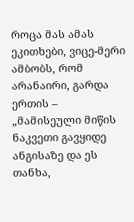როცა მას ამას ეკითხები, ვიცე-მერი ამბობს, რომ არანაირი, გარდა ერთის – „მამისეული მიწის ნაკვეთი გავყიდე ანგისაზე და ეს თანხა,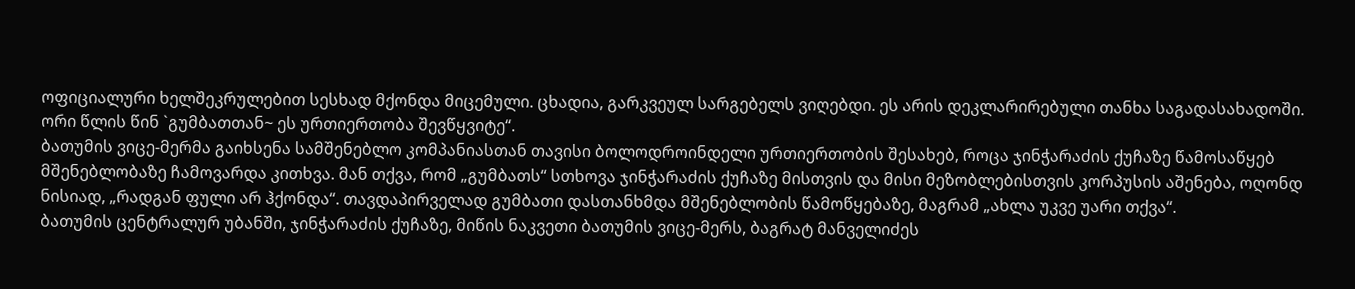ოფიციალური ხელშეკრულებით სესხად მქონდა მიცემული. ცხადია, გარკვეულ სარგებელს ვიღებდი. ეს არის დეკლარირებული თანხა საგადასახადოში. ორი წლის წინ `გუმბათთან~ ეს ურთიერთობა შევწყვიტე“.
ბათუმის ვიცე-მერმა გაიხსენა სამშენებლო კომპანიასთან თავისი ბოლოდროინდელი ურთიერთობის შესახებ, როცა ჯინჭარაძის ქუჩაზე წამოსაწყებ მშენებლობაზე ჩამოვარდა კითხვა. მან თქვა, რომ „გუმბათს“ სთხოვა ჯინჭარაძის ქუჩაზე მისთვის და მისი მეზობლებისთვის კორპუსის აშენება, ოღონდ ნისიად, „რადგან ფული არ ჰქონდა“. თავდაპირველად გუმბათი დასთანხმდა მშენებლობის წამოწყებაზე, მაგრამ „ახლა უკვე უარი თქვა“.
ბათუმის ცენტრალურ უბანში, ჯინჭარაძის ქუჩაზე, მიწის ნაკვეთი ბათუმის ვიცე-მერს, ბაგრატ მანველიძეს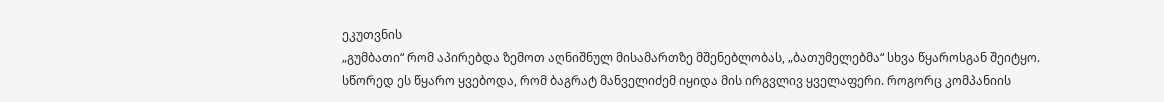ეკუთვნის
„გუმბათი“ რომ აპირებდა ზემოთ აღნიშნულ მისამართზე მშენებლობას, „ბათუმელებმა“ სხვა წყაროსგან შეიტყო. სწორედ ეს წყარო ყვებოდა, რომ ბაგრატ მანველიძემ იყიდა მის ირგვლივ ყველაფერი. როგორც კომპანიის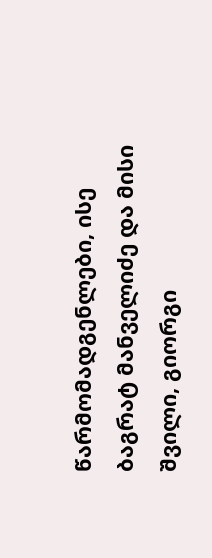წარმომადგენლები, ისე ბაგრატ მანველიძე და მისი შვილი, გიორგი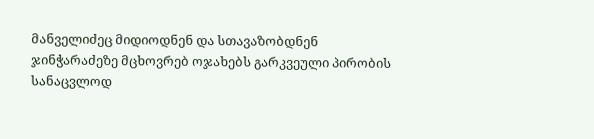მანველიძეც მიდიოდნენ და სთავაზობდნენ ჯინჭარაძეზე მცხოვრებ ოჯახებს გარკვეული პირობის სანაცვლოდ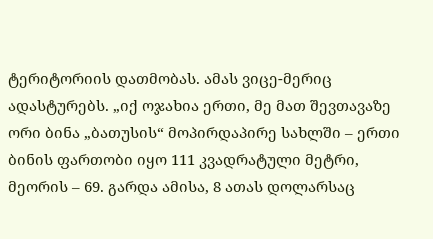ტერიტორიის დათმობას. ამას ვიცე-მერიც ადასტურებს. „იქ ოჯახია ერთი, მე მათ შევთავაზე ორი ბინა „ბათუსის“ მოპირდაპირე სახლში – ერთი ბინის ფართობი იყო 111 კვადრატული მეტრი, მეორის – 69. გარდა ამისა, 8 ათას დოლარსაც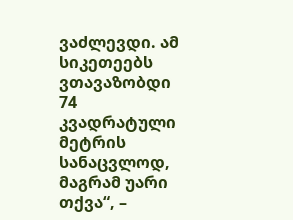ვაძლევდი. ამ სიკეთეებს ვთავაზობდი 74 კვადრატული მეტრის სანაცვლოდ, მაგრამ უარი თქვა“, –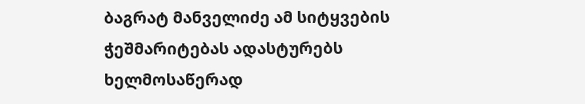ბაგრატ მანველიძე ამ სიტყვების ჭეშმარიტებას ადასტურებს ხელმოსაწერად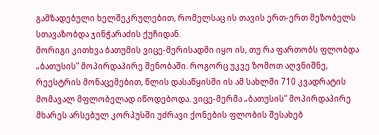გამზადებული ხელშეკრულებით, რომელსაც ის თავის ერთ-ერთ მეზობელს სთავაზობდა ჯინჭარაძის ქუჩიდან.
მორიგი კითხვა ბათუმის ვიცე-მერისადმი იყო ის, თუ რა ფართობს ფლობდა „ბათუსის“ მოპირდაპირე შენობაში. როგორც უკვე ზომოთ აღვნიშნე, რეესტრის მონაცემებით, წლის დასაწყისში ის ამ სახლში 710 კვადრატის მომავალ მფლობელად იწოდებოდა. ვიცე-მერმა „ბათუსის“ მოპირდაპირე მხარეს არსებულ კორპუსში უძრავი ქონების ფლობის შესახებ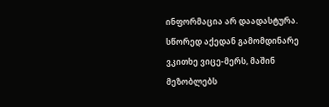ინფორმაცია არ დაადასტურა. სწორედ აქედან გამომდინარე ვკითხე ვიცე-მერს, მაშინ მეზობლებს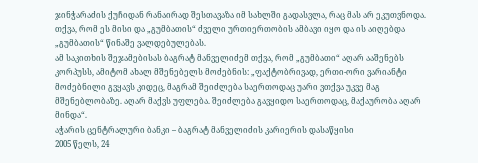ჯინჭარაძის ქუჩიდან რანაირად შესთავაზა იმ სახლში გადასვლა, რაც მას არ ეკუთვნოდა. თქვა, რომ ეს მისი და „გუმბათის“ ძველი ურთიერთობის ამბავი იყო და ის აიღებდა „გუმბათის“ წინაშე ვალდებულებას.
ამ საკითხის შეჯამებისას ბაგრატ მანველიძემ თქვა, რომ „გუმბათი“ აღარ ააშენებს კორპუსს, ამიტომ ახალ მშენებელს მოძებნის: „ფაქტობრივად, ერთი-ორი ვარიანტი მოძებნილი გვყავს კიდეც, მაგრამ შეიძლება საერთოდაც უარი ვთქვა უკვე მაგ მშენებლობაზე. აღარ მაქვს უფლება. შეიძლება გავყიდო საერთოდაც, მაქაურობა აღარ მინდა“.
აჭარის ცენტრალური ბანკი – ბაგრატ მანველიძის კარიერის დასაწყისი
2005 წელს, 24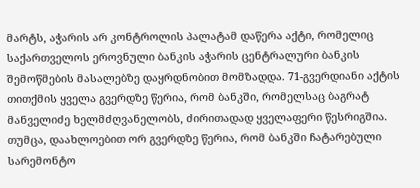მარტს, აჭარის არ კონტროლის პალატამ დაწერა აქტი, რომელიც საქართველოს ეროვნული ბანკის აჭარის ცენტრალური ბანკის შემოწმების მასალებზე დაყრდნობით მომზადდა. 71-გვერდიანი აქტის თითქმის ყველა გვერდზე წერია, რომ ბანკში, რომელსაც ბაგრატ მანველიძე ხელმძღვანელობს, ძირითადად ყველაფერი წესრიგშია. თუმცა, დაახლოებით ორ გვერდზე წერია, რომ ბანკში ჩატარებული სარემონტო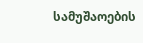სამუშაოების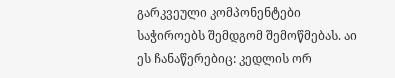გარკვეული კომპონენტები საჭიროებს შემდგომ შემოწმებას. აი ეს ჩანაწერებიც: კედლის ორ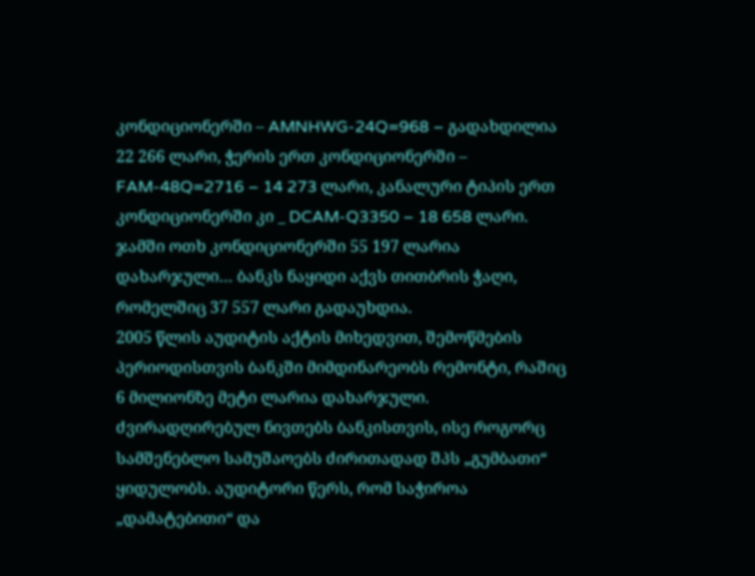კონდიციონერში – AMNHWG-24Q=968 – გადახდილია 22 266 ლარი, ჭერის ერთ კონდიციონერში – FAM-48Q=2716 – 14 273 ლარი, კანალური ტიპის ერთ კონდიციონერში კი _ DCAM-Q3350 – 18 658 ლარი. ჯამში ოთხ კონდიციონერში 55 197 ლარია დახარჯული… ბანკს ნაყიდი აქვს თითბრის ჭაღი, რომელშიც 37 557 ლარი გადაუხდია.
2005 წლის აუდიტის აქტის მიხედვით, შემოწმების პერიოდისთვის ბანკში მიმდინარეობს რემონტი, რაშიც 6 მილიონზე მეტი ლარია დახარჯული. ძვირადღირებულ ნივთებს ბანკისთვის, ისე როგორც სამშენებლო სამუშაოებს ძირითადად შპს „გუმბათი“ ყიდულობს. აუდიტორი წერს, რომ საჭიროა „დამატებითი“ და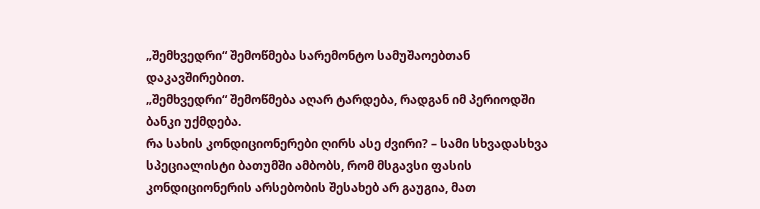„შემხვედრი“ შემოწმება სარემონტო სამუშაოებთან დაკავშირებით.
„შემხვედრი“ შემოწმება აღარ ტარდება, რადგან იმ პერიოდში ბანკი უქმდება.
რა სახის კონდიციონერები ღირს ასე ძვირი? – სამი სხვადასხვა სპეციალისტი ბათუმში ამბობს, რომ მსგავსი ფასის კონდიციონერის არსებობის შესახებ არ გაუგია, მათ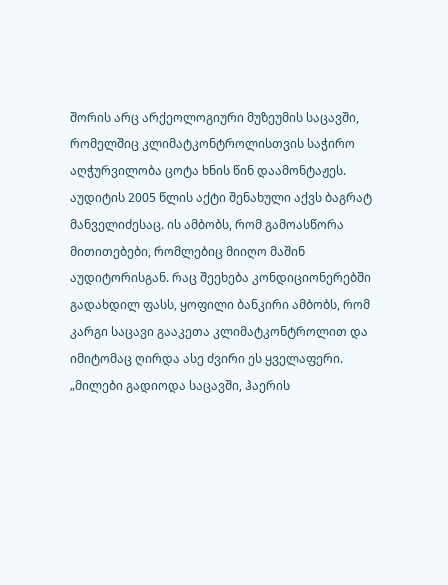შორის არც არქეოლოგიური მუზეუმის საცავში, რომელშიც კლიმატკონტროლისთვის საჭირო აღჭურვილობა ცოტა ხნის წინ დაამონტაჟეს.
აუდიტის 2005 წლის აქტი შენახული აქვს ბაგრატ მანველიძესაც. ის ამბობს, რომ გამოასწორა მითითებები, რომლებიც მიიღო მაშინ აუდიტორისგან. რაც შეეხება კონდიციონერებში გადახდილ ფასს, ყოფილი ბანკირი ამბობს, რომ კარგი საცავი გააკეთა კლიმატკონტროლით და იმიტომაც ღირდა ასე ძვირი ეს ყველაფერი.
„მილები გადიოდა საცავში, ჰაერის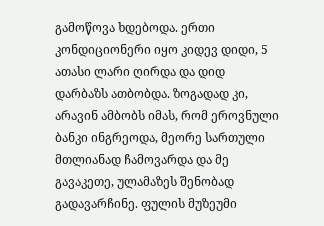გამოწოვა ხდებოდა. ერთი კონდიციონერი იყო კიდევ დიდი, 5 ათასი ლარი ღირდა და დიდ დარბაზს ათბობდა. ზოგადად კი, არავინ ამბობს იმას, რომ ეროვნული ბანკი ინგრეოდა, მეორე სართული მთლიანად ჩამოვარდა და მე გავაკეთე, ულამაზეს შენობად გადავარჩინე. ფულის მუზეუმი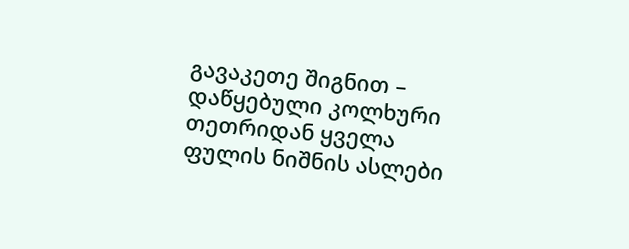გავაკეთე შიგნით – დაწყებული კოლხური თეთრიდან ყველა ფულის ნიშნის ასლები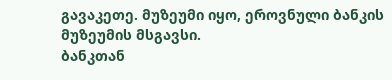გავაკეთე. მუზეუმი იყო, ეროვნული ბანკის მუზეუმის მსგავსი.
ბანკთან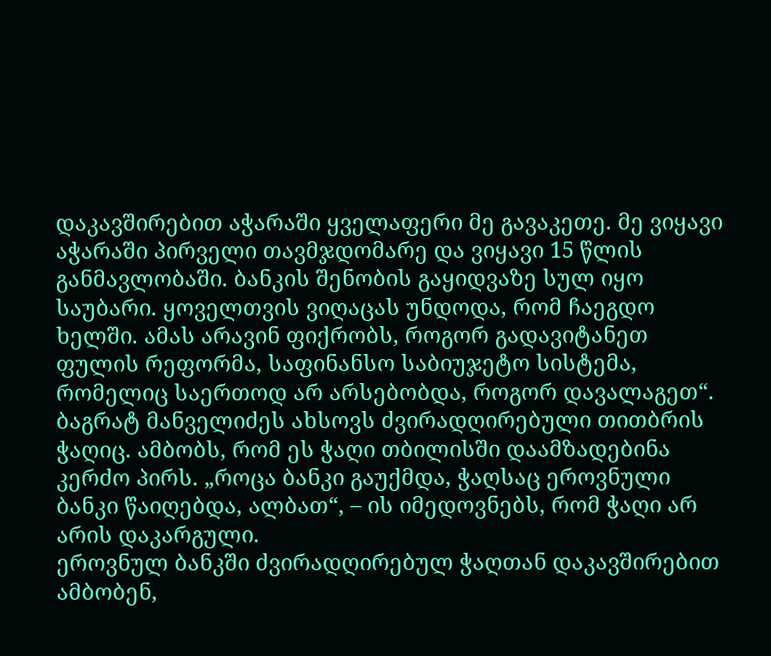დაკავშირებით აჭარაში ყველაფერი მე გავაკეთე. მე ვიყავი აჭარაში პირველი თავმჯდომარე და ვიყავი 15 წლის განმავლობაში. ბანკის შენობის გაყიდვაზე სულ იყო საუბარი. ყოველთვის ვიღაცას უნდოდა, რომ ჩაეგდო ხელში. ამას არავინ ფიქრობს, როგორ გადავიტანეთ ფულის რეფორმა, საფინანსო საბიუჯეტო სისტემა, რომელიც საერთოდ არ არსებობდა, როგორ დავალაგეთ“.
ბაგრატ მანველიძეს ახსოვს ძვირადღირებული თითბრის ჭაღიც. ამბობს, რომ ეს ჭაღი თბილისში დაამზადებინა კერძო პირს. „როცა ბანკი გაუქმდა, ჭაღსაც ეროვნული ბანკი წაიღებდა, ალბათ“, – ის იმედოვნებს, რომ ჭაღი არ არის დაკარგული.
ეროვნულ ბანკში ძვირადღირებულ ჭაღთან დაკავშირებით ამბობენ,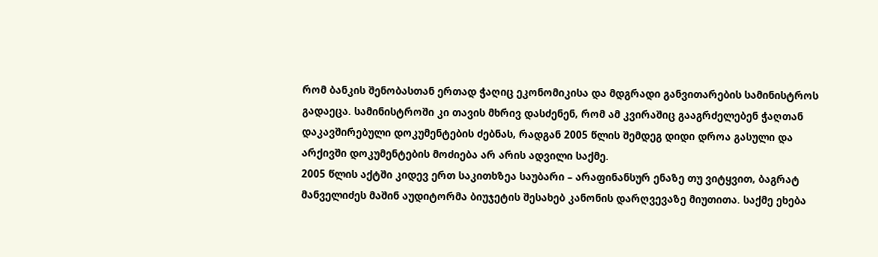რომ ბანკის შენობასთან ერთად ჭაღიც ეკონომიკისა და მდგრადი განვითარების სამინისტროს გადაეცა. სამინისტროში კი თავის მხრივ დასძენენ, რომ ამ კვირაშიც გააგრძელებენ ჭაღთან დაკავშირებული დოკუმენტების ძებნას, რადგან 2005 წლის შემდეგ დიდი დროა გასული და არქივში დოკუმენტების მოძიება არ არის ადვილი საქმე.
2005 წლის აქტში კიდევ ერთ საკითხზეა საუბარი – არაფინანსურ ენაზე თუ ვიტყვით, ბაგრატ მანველიძეს მაშინ აუდიტორმა ბიუჯეტის შესახებ კანონის დარღვევაზე მიუთითა. საქმე ეხება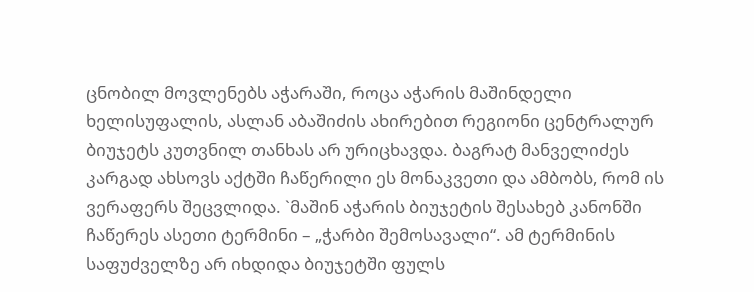ცნობილ მოვლენებს აჭარაში, როცა აჭარის მაშინდელი ხელისუფალის, ასლან აბაშიძის ახირებით რეგიონი ცენტრალურ ბიუჯეტს კუთვნილ თანხას არ ურიცხავდა. ბაგრატ მანველიძეს კარგად ახსოვს აქტში ჩაწერილი ეს მონაკვეთი და ამბობს, რომ ის ვერაფერს შეცვლიდა. `მაშინ აჭარის ბიუჯეტის შესახებ კანონში ჩაწერეს ასეთი ტერმინი – „ჭარბი შემოსავალი“. ამ ტერმინის საფუძველზე არ იხდიდა ბიუჯეტში ფულს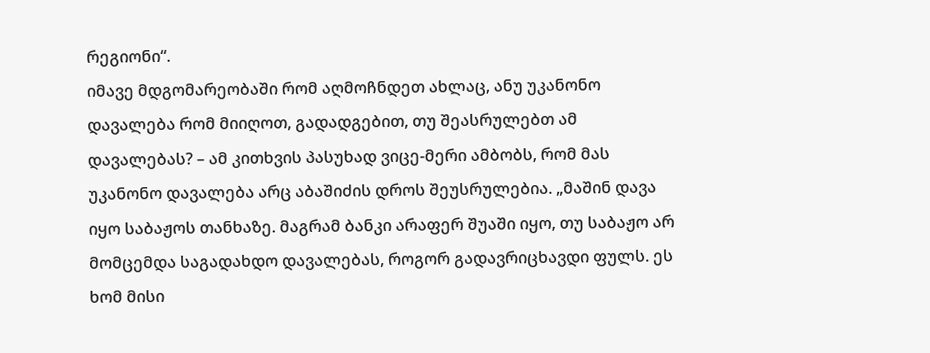რეგიონი“.
იმავე მდგომარეობაში რომ აღმოჩნდეთ ახლაც, ანუ უკანონო დავალება რომ მიიღოთ, გადადგებით, თუ შეასრულებთ ამ დავალებას? – ამ კითხვის პასუხად ვიცე-მერი ამბობს, რომ მას უკანონო დავალება არც აბაშიძის დროს შეუსრულებია. „მაშინ დავა იყო საბაჟოს თანხაზე. მაგრამ ბანკი არაფერ შუაში იყო, თუ საბაჟო არ მომცემდა საგადახდო დავალებას, როგორ გადავრიცხავდი ფულს. ეს ხომ მისი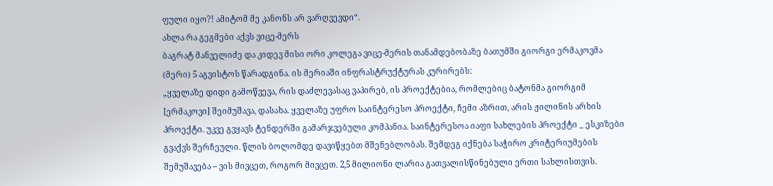ფული იყო?! ამიტომ მე კანონს არ ვარღვევდი“.
ახლა რა გეგმები აქვს ვიცე-მერს
ბაგრატ მანველიძე და კიდევ მისი ორი კოლეგა ვიცე-მერის თანამდებობაზე ბათუმში გიორგი ერმაკოვმა (მერი) 5 აგვისტოს წარადგინა. ის მერიაში ინფრასტრუქტურას კურირებს:
„ყველაზე დიდი გამოწვევა, რის დაძლევასაც ვაპირებ, ის პროექტებია, რომლებიც ბატონმა გიორგიმ [ერმაკოვი] შეიმუშავა, დასახა. ყველაზე უფრო საინტერესო პროექტი, ჩემი აზრით, არის ჟილინის არხის პროექტი. უკვე გვყავს ტენდერში გამარჯვებული კომპანია. საინტერესოა იაფი სახლების პროექტი _ ესკიზები გვაქვს შერჩეული. წლის ბოლომდე დავიწყებთ მშენებლობას. შემდეგ იქნება საჭირო კრიტერიუმების შემუშავება – ვის მივცეთ, როგორ მივცეთ. 2,5 მილიონი ლარია გათვალისწინებული ერთი სახლისთვის.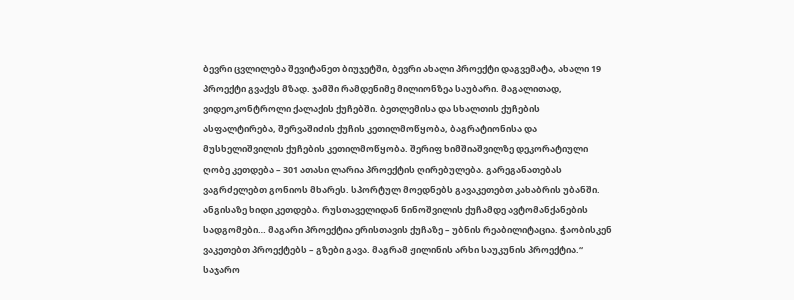ბევრი ცვლილება შევიტანეთ ბიუჯეტში, ბევრი ახალი პროექტი დაგვემატა, ახალი 19 პროექტი გვაქვს მზად. ჯამში რამდენიმე მილიონზეა საუბარი. მაგალითად, ვიდეოკონტროლი ქალაქის ქუჩებში. ბეთლემისა და სხალთის ქუჩების ასფალტირება, შერვაშიძის ქუჩის კეთილმოწყობა, ბაგრატიონისა და მუსხელიშვილის ქუჩების კეთილმოწყობა. შერიფ ხიმშიაშვილზე დეკორატიული ღობე კეთდება – 301 ათასი ლარია პროექტის ღირებულება. გარეგანათებას ვაგრძელებთ გონიოს მხარეს. სპორტულ მოედნებს გავაკეთებთ კახაბრის უბანში. ანგისაზე ხიდი კეთდება. რუსთაველიდან ნინოშვილის ქუჩამდე ავტომანქანების სადგომები… მაგარი პროექტია ერისთავის ქუჩაზე – უბნის რეაბილიტაცია. ჭაობისკენ ვაკეთებთ პროექტებს – გზები გავა. მაგრამ ჟილინის არხი საუკუნის პროექტია.“
საჯარო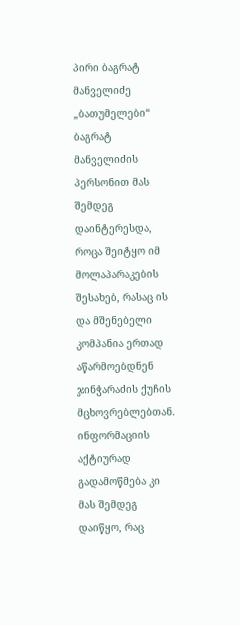პირი ბაგრატ მანველიძე
„ბათუმელები“ ბაგრატ მანველიძის პერსონით მას შემდეგ დაინტერესდა, როცა შეიტყო იმ მოლაპარაკების შესახებ, რასაც ის და მშენებელი კომპანია ერთად აწარმოებდნენ ჯინჭარაძის ქუჩის მცხოვრებლებთან. ინფორმაციის აქტიურად გადამოწმება კი მას შემდეგ დაიწყო, რაც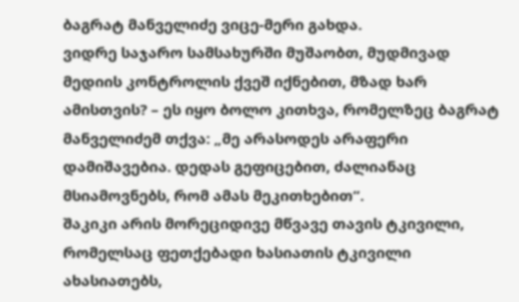ბაგრატ მანველიძე ვიცე-მერი გახდა.
ვიდრე საჯარო სამსახურში მუშაობთ, მუდმივად მედიის კონტროლის ქვეშ იქნებით, მზად ხარ ამისთვის? – ეს იყო ბოლო კითხვა, რომელზეც ბაგრატ მანველიძემ თქვა: „მე არასოდეს არაფერი დამიშავებია. დედას გეფიცებით, ძალიანაც მსიამოვნებს, რომ ამას მეკითხებით“.
შაკიკი არის მორეციდივე მწვავე თავის ტკივილი, რომელსაც ფეთქებადი ხასიათის ტკივილი ახასიათებს,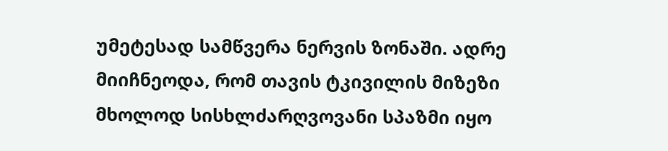უმეტესად სამწვერა ნერვის ზონაში. ადრე მიიჩნეოდა, რომ თავის ტკივილის მიზეზი მხოლოდ სისხლძარღვოვანი სპაზმი იყო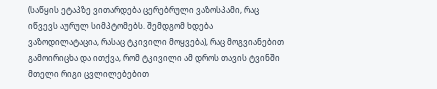(საწყის ეტაპზე ვითარდება ცერებრული ვაზოსპამი, რაც იწვევს აურულ სიმპტომებს. შემდგომ ხდება ვაზოდილატაცია, რასაც ტკივილი მოყვება), რაც მოგვიანებით გამოირიცხა და ითქვა, რომ ტკივილი ამ დროს თავის ტვინში მთელი რიგი ცვლილებებით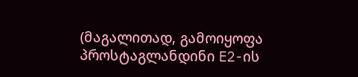(მაგალითად, გამოიყოფა პროსტაგლანდინი E2-ის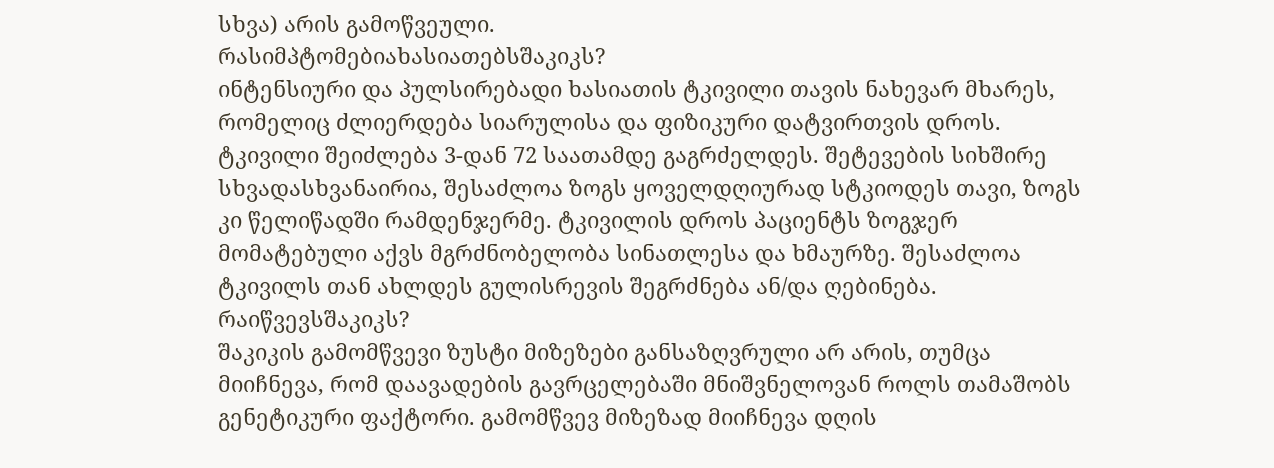სხვა) არის გამოწვეული.
რასიმპტომებიახასიათებსშაკიკს?
ინტენსიური და პულსირებადი ხასიათის ტკივილი თავის ნახევარ მხარეს, რომელიც ძლიერდება სიარულისა და ფიზიკური დატვირთვის დროს. ტკივილი შეიძლება 3-დან 72 საათამდე გაგრძელდეს. შეტევების სიხშირე სხვადასხვანაირია, შესაძლოა ზოგს ყოველდღიურად სტკიოდეს თავი, ზოგს კი წელიწადში რამდენჯერმე. ტკივილის დროს პაციენტს ზოგჯერ მომატებული აქვს მგრძნობელობა სინათლესა და ხმაურზე. შესაძლოა ტკივილს თან ახლდეს გულისრევის შეგრძნება ან/და ღებინება.
რაიწვევსშაკიკს?
შაკიკის გამომწვევი ზუსტი მიზეზები განსაზღვრული არ არის, თუმცა მიიჩნევა, რომ დაავადების გავრცელებაში მნიშვნელოვან როლს თამაშობს გენეტიკური ფაქტორი. გამომწვევ მიზეზად მიიჩნევა დღის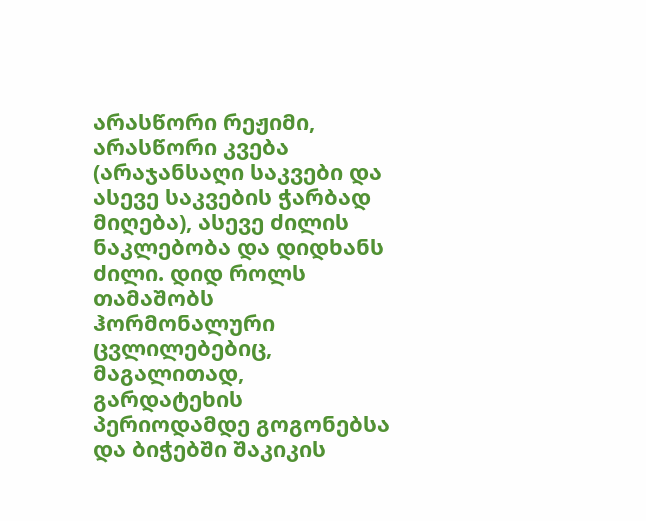არასწორი რეჟიმი, არასწორი კვება (არაჯანსაღი საკვები და ასევე საკვების ჭარბად მიღება), ასევე ძილის ნაკლებობა და დიდხანს ძილი. დიდ როლს თამაშობს ჰორმონალური ცვლილებებიც, მაგალითად, გარდატეხის პერიოდამდე გოგონებსა და ბიჭებში შაკიკის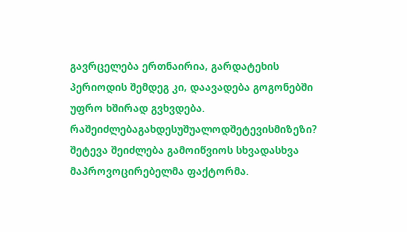გავრცელება ერთნაირია, გარდატეხის პერიოდის შემდეგ კი, დაავადება გოგონებში უფრო ხშირად გვხვდება.
რაშეიძლებაგახდესუშუალოდშეტევისმიზეზი?
შეტევა შეიძლება გამოიწვიოს სხვადასხვა მაპროვოცირებელმა ფაქტორმა.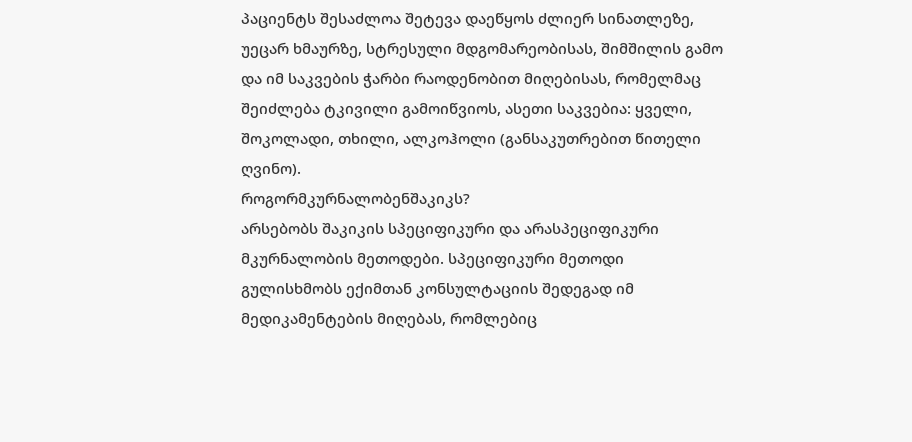პაციენტს შესაძლოა შეტევა დაეწყოს ძლიერ სინათლეზე, უეცარ ხმაურზე, სტრესული მდგომარეობისას, შიმშილის გამო და იმ საკვების ჭარბი რაოდენობით მიღებისას, რომელმაც შეიძლება ტკივილი გამოიწვიოს, ასეთი საკვებია: ყველი, შოკოლადი, თხილი, ალკოჰოლი (განსაკუთრებით წითელი ღვინო).
როგორმკურნალობენშაკიკს?
არსებობს შაკიკის სპეციფიკური და არასპეციფიკური მკურნალობის მეთოდები. სპეციფიკური მეთოდი გულისხმობს ექიმთან კონსულტაციის შედეგად იმ მედიკამენტების მიღებას, რომლებიც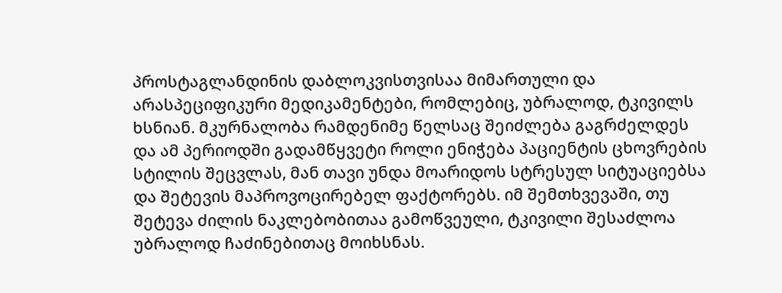პროსტაგლანდინის დაბლოკვისთვისაა მიმართული და არასპეციფიკური მედიკამენტები, რომლებიც, უბრალოდ, ტკივილს ხსნიან. მკურნალობა რამდენიმე წელსაც შეიძლება გაგრძელდეს და ამ პერიოდში გადამწყვეტი როლი ენიჭება პაციენტის ცხოვრების სტილის შეცვლას, მან თავი უნდა მოარიდოს სტრესულ სიტუაციებსა და შეტევის მაპროვოცირებელ ფაქტორებს. იმ შემთხვევაში, თუ შეტევა ძილის ნაკლებობითაა გამოწვეული, ტკივილი შესაძლოა უბრალოდ ჩაძინებითაც მოიხსნას.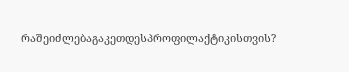რაშეიძლებაგაკეთდესპროფილაქტიკისთვის?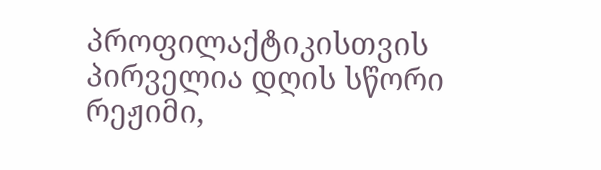პროფილაქტიკისთვის პირველია დღის სწორი რეჟიმი,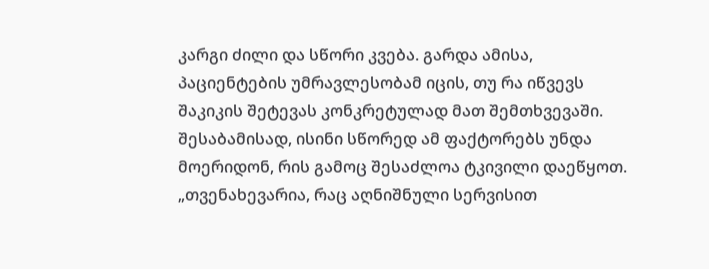კარგი ძილი და სწორი კვება. გარდა ამისა, პაციენტების უმრავლესობამ იცის, თუ რა იწვევს შაკიკის შეტევას კონკრეტულად მათ შემთხვევაში. შესაბამისად, ისინი სწორედ ამ ფაქტორებს უნდა მოერიდონ, რის გამოც შესაძლოა ტკივილი დაეწყოთ.
„თვენახევარია, რაც აღნიშნული სერვისით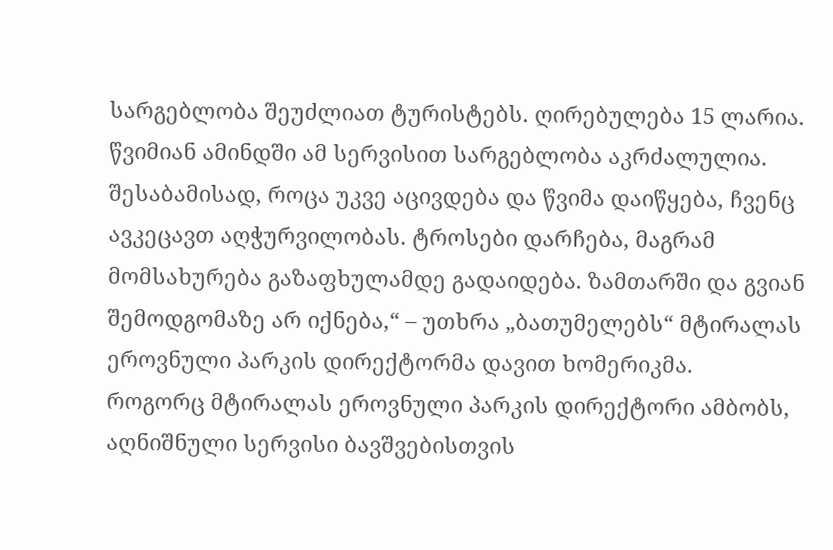სარგებლობა შეუძლიათ ტურისტებს. ღირებულება 15 ლარია. წვიმიან ამინდში ამ სერვისით სარგებლობა აკრძალულია. შესაბამისად, როცა უკვე აცივდება და წვიმა დაიწყება, ჩვენც ავკეცავთ აღჭურვილობას. ტროსები დარჩება, მაგრამ მომსახურება გაზაფხულამდე გადაიდება. ზამთარში და გვიან შემოდგომაზე არ იქნება,“ – უთხრა „ბათუმელებს“ მტირალას ეროვნული პარკის დირექტორმა დავით ხომერიკმა.
როგორც მტირალას ეროვნული პარკის დირექტორი ამბობს, აღნიშნული სერვისი ბავშვებისთვის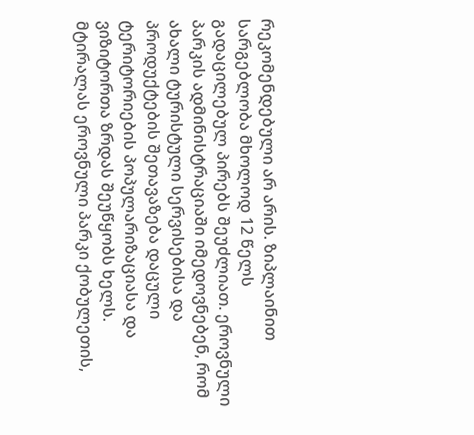რეკომენდებული არ არის. ზიპლაინით სარგებლობა მხოლოდ 12 წელს გადაცილებულ პირებს შეუძლიათ. ეროვნული პარკის ადმინისტრაციაში იმედოვნებენ, რომ ახალი ტურისტული სერვისებისა და პროდუქტების შეთავაზება დაცული ტერიტორიების პოპულარიზაციასა და ვიზიტორთა ზრდას შეუწყობს ხელს.
მტირალას ეროვნული პარკი ქობულეთის,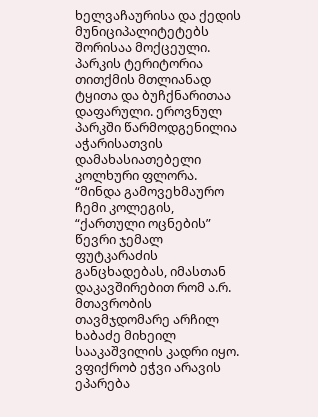ხელვაჩაურისა და ქედის მუნიციპალიტეტებს შორისაა მოქცეული. პარკის ტერიტორია თითქმის მთლიანად ტყითა და ბუჩქნარითაა დაფარული. ეროვნულ პარკში წარმოდგენილია აჭარისათვის დამახასიათებელი კოლხური ფლორა.
“მინდა გამოვეხმაურო ჩემი კოლეგის, “ქართული ოცნების” წევრი ჯემალ ფუტკარაძის განცხადებას, იმასთან დაკავშირებით რომ ა.რ. მთავრობის თავმჯდომარე არჩილ ხაბაძე მიხეილ სააკაშვილის კადრი იყო.
ვფიქრობ ეჭვი არავის ეპარება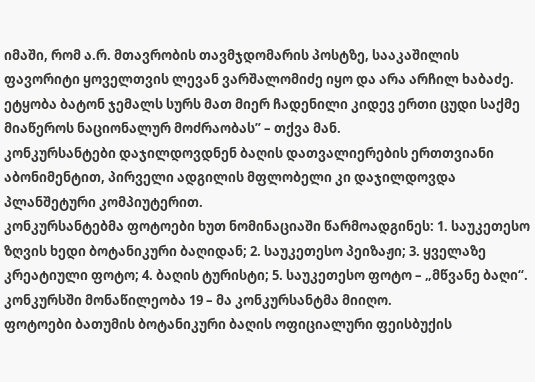იმაში, რომ ა.რ. მთავრობის თავმჯდომარის პოსტზე, სააკაშილის ფავორიტი ყოველთვის ლევან ვარშალომიძე იყო და არა არჩილ ხაბაძე.
ეტყობა ბატონ ჯემალს სურს მათ მიერ ჩადენილი კიდევ ერთი ცუდი საქმე მიაწეროს ნაციონალურ მოძრაობას” – თქვა მან.
კონკურსანტები დაჯილდოვდნენ ბაღის დათვალიერების ერთთვიანი აბონიმენტით, პირველი ადგილის მფლობელი კი დაჯილდოვდა პლანშეტური კომპიუტერით.
კონკურსანტებმა ფოტოები ხუთ ნომინაციაში წარმოადგინეს: 1. საუკეთესო ზღვის ხედი ბოტანიკური ბაღიდან; 2. საუკეთესო პეიზაჟი; 3. ყველაზე კრეატიული ფოტო; 4. ბაღის ტურისტი; 5. საუკეთესო ფოტო – „მწვანე ბაღი“. კონკურსში მონაწილეობა 19 – მა კონკურსანტმა მიიღო.
ფოტოები ბათუმის ბოტანიკური ბაღის ოფიციალური ფეისბუქის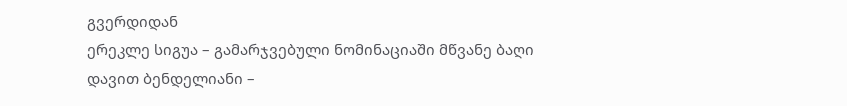გვერდიდან
ერეკლე სიგუა – გამარჯვებული ნომინაციაში მწვანე ბაღი
დავით ბენდელიანი –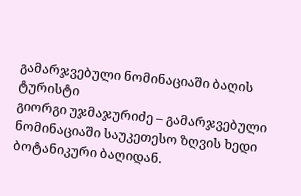გამარჯვებული ნომინაციაში ბაღის ტურისტი
გიორგი უჯმაჯურიძე – გამარჯვებული ნომინაციაში საუკეთესო ზღვის ხედი ბოტანიკური ბაღიდან.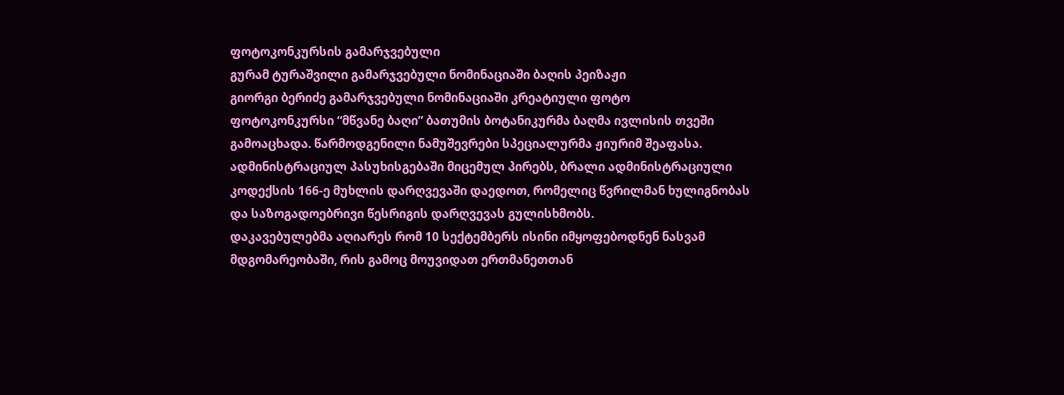ფოტოკონკურსის გამარჯვებული
გურამ ტურაშვილი გამარჯვებული ნომინაციაში ბაღის პეიზაჟი
გიორგი ბერიძე გამარჯვებული ნომინაციაში კრეატიული ფოტო
ფოტოკონკურსი “მწვანე ბაღი” ბათუმის ბოტანიკურმა ბაღმა ივლისის თვეში გამოაცხადა. წარმოდგენილი ნამუშევრები სპეციალურმა ჟიურიმ შეაფასა.
ადმინისტრაციულ პასუხისგებაში მიცემულ პირებს, ბრალი ადმინისტრაციული კოდექსის 166-ე მუხლის დარღვევაში დაედოთ, რომელიც წვრილმან ხულიგნობას და საზოგადოებრივი წესრიგის დარღვევას გულისხმობს.
დაკავებულებმა აღიარეს რომ 10 სექტემბერს ისინი იმყოფებოდნენ ნასვამ მდგომარეობაში, რის გამოც მოუვიდათ ერთმანეთთან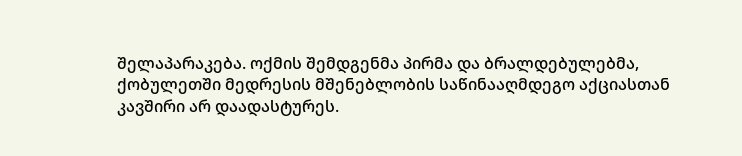შელაპარაკება. ოქმის შემდგენმა პირმა და ბრალდებულებმა, ქობულეთში მედრესის მშენებლობის საწინააღმდეგო აქციასთან კავშირი არ დაადასტურეს.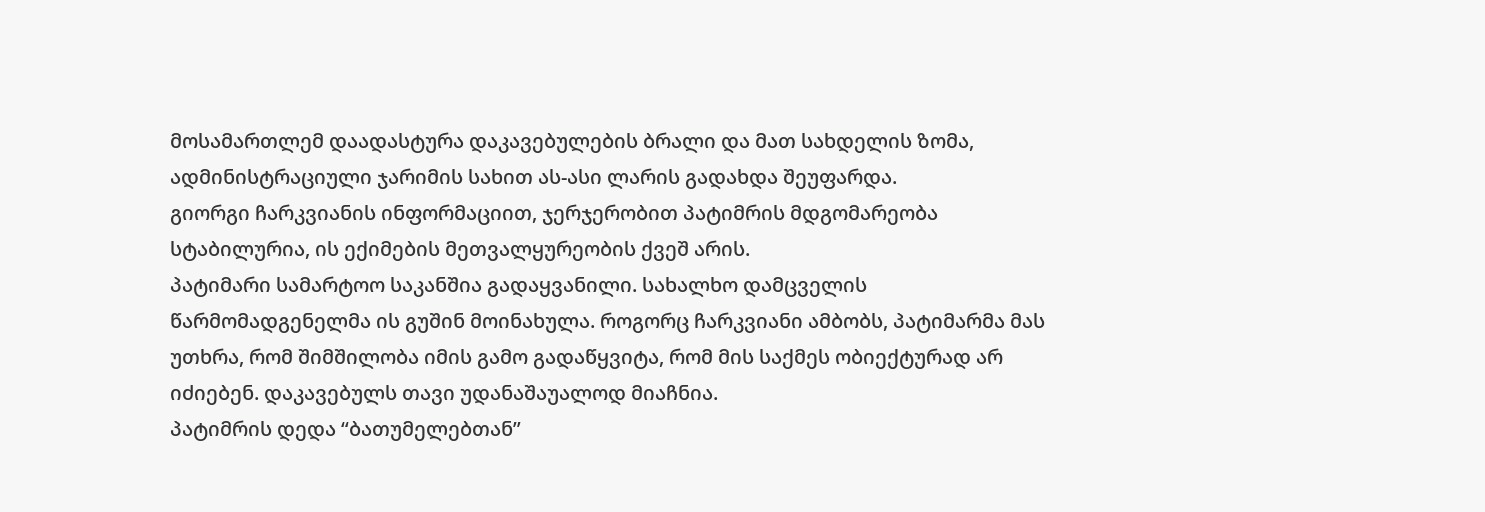მოსამართლემ დაადასტურა დაკავებულების ბრალი და მათ სახდელის ზომა, ადმინისტრაციული ჯარიმის სახით ას-ასი ლარის გადახდა შეუფარდა.
გიორგი ჩარკვიანის ინფორმაციით, ჯერჯერობით პატიმრის მდგომარეობა სტაბილურია, ის ექიმების მეთვალყურეობის ქვეშ არის.
პატიმარი სამარტოო საკანშია გადაყვანილი. სახალხო დამცველის წარმომადგენელმა ის გუშინ მოინახულა. როგორც ჩარკვიანი ამბობს, პატიმარმა მას უთხრა, რომ შიმშილობა იმის გამო გადაწყვიტა, რომ მის საქმეს ობიექტურად არ იძიებენ. დაკავებულს თავი უდანაშაუალოდ მიაჩნია.
პატიმრის დედა “ბათუმელებთან”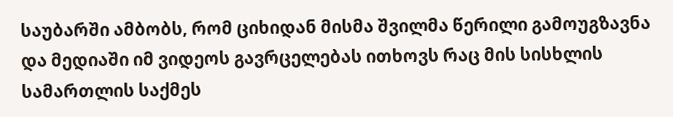საუბარში ამბობს, რომ ციხიდან მისმა შვილმა წერილი გამოუგზავნა და მედიაში იმ ვიდეოს გავრცელებას ითხოვს რაც მის სისხლის სამართლის საქმეს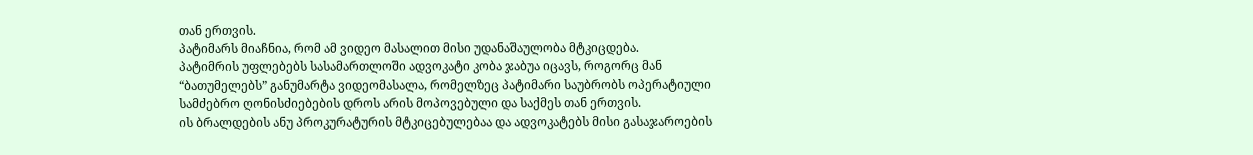თან ერთვის.
პატიმარს მიაჩნია, რომ ამ ვიდეო მასალით მისი უდანაშაულობა მტკიცდება.
პატიმრის უფლებებს სასამართლოში ადვოკატი კობა ჯაბუა იცავს, როგორც მან “ბათუმელებს” განუმარტა ვიდეომასალა, რომელზეც პატიმარი საუბრობს ოპერატიული სამძებრო ღონისძიებების დროს არის მოპოვებული და საქმეს თან ერთვის.
ის ბრალდების ანუ პროკურატურის მტკიცებულებაა და ადვოკატებს მისი გასაჯაროების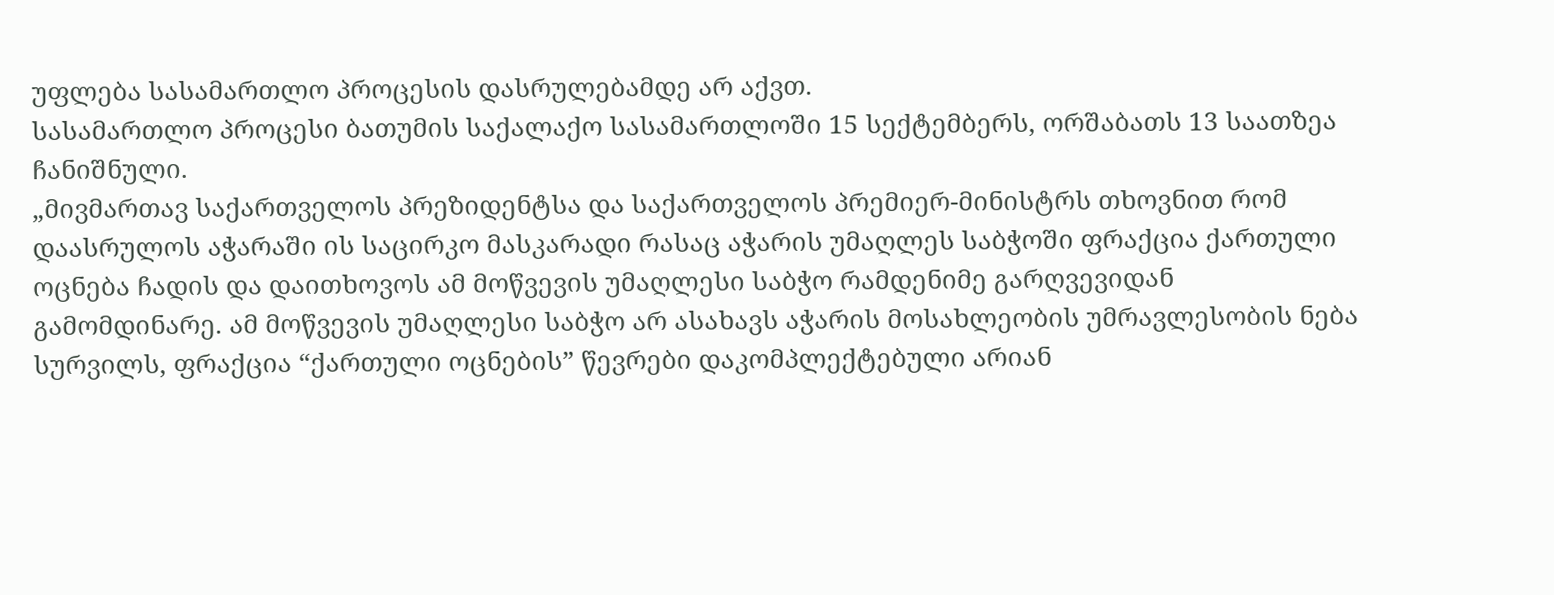უფლება სასამართლო პროცესის დასრულებამდე არ აქვთ.
სასამართლო პროცესი ბათუმის საქალაქო სასამართლოში 15 სექტემბერს, ორშაბათს 13 საათზეა ჩანიშნული.
„მივმართავ საქართველოს პრეზიდენტსა და საქართველოს პრემიერ-მინისტრს თხოვნით რომ დაასრულოს აჭარაში ის საცირკო მასკარადი რასაც აჭარის უმაღლეს საბჭოში ფრაქცია ქართული ოცნება ჩადის და დაითხოვოს ამ მოწვევის უმაღლესი საბჭო რამდენიმე გარღვევიდან გამომდინარე. ამ მოწვევის უმაღლესი საბჭო არ ასახავს აჭარის მოსახლეობის უმრავლესობის ნება სურვილს, ფრაქცია “ქართული ოცნების” წევრები დაკომპლექტებული არიან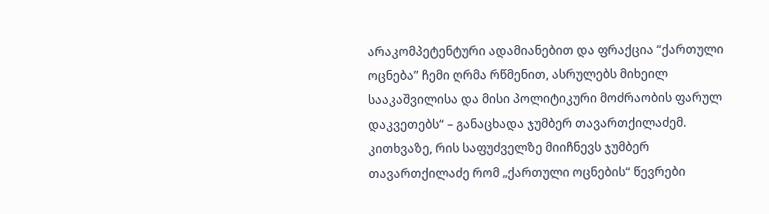არაკომპეტენტური ადამიანებით და ფრაქცია “ქართული ოცნება” ჩემი ღრმა რწმენით, ასრულებს მიხეილ სააკაშვილისა და მისი პოლიტიკური მოძრაობის ფარულ დაკვეთებს“ – განაცხადა ჯუმბერ თავართქილაძემ.
კითხვაზე, რის საფუძველზე მიიჩნევს ჯუმბერ თავართქილაძე რომ „ქართული ოცნების“ წევრები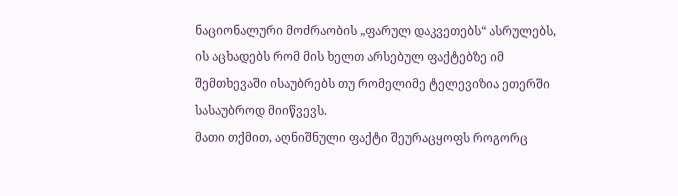ნაციონალური მოძრაობის „ფარულ დაკვეთებს“ ასრულებს, ის აცხადებს რომ მის ხელთ არსებულ ფაქტებზე იმ შემთხევაში ისაუბრებს თუ რომელიმე ტელევიზია ეთერში სასაუბროდ მიიწვევს.
მათი თქმით, აღნიშნული ფაქტი შეურაცყოფს როგორც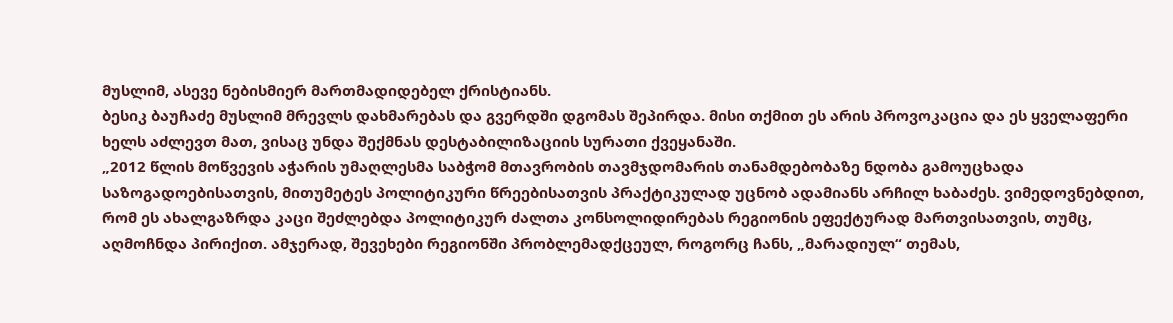მუსლიმ, ასევე ნებისმიერ მართმადიდებელ ქრისტიანს.
ბესიკ ბაუჩაძე მუსლიმ მრევლს დახმარებას და გვერდში დგომას შეპირდა. მისი თქმით ეს არის პროვოკაცია და ეს ყველაფერი ხელს აძლევთ მათ, ვისაც უნდა შექმნას დესტაბილიზაციის სურათი ქვეყანაში.
„2012 წლის მოწვევის აჭარის უმაღლესმა საბჭომ მთავრობის თავმჯდომარის თანამდებობაზე ნდობა გამოუცხადა საზოგადოებისათვის, მითუმეტეს პოლიტიკური წრეებისათვის პრაქტიკულად უცნობ ადამიანს არჩილ ხაბაძეს. ვიმედოვნებდით, რომ ეს ახალგაზრდა კაცი შეძლებდა პოლიტიკურ ძალთა კონსოლიდირებას რეგიონის ეფექტურად მართვისათვის, თუმც, აღმოჩნდა პირიქით. ამჯერად, შევეხები რეგიონში პრობლემადქცეულ, როგორც ჩანს, „მარადიულ“ თემას,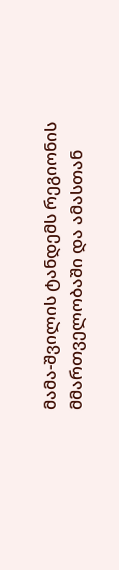მამა-შვილის ტანდემს რეგიონის მმართველობაში და ამასთან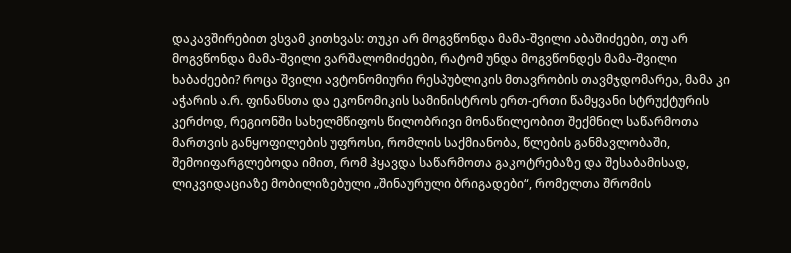დაკავშირებით ვსვამ კითხვას: თუკი არ მოგვწონდა მამა-შვილი აბაშიძეები, თუ არ მოგვწონდა მამა-შვილი ვარშალომიძეები, რატომ უნდა მოგვწონდეს მამა-შვილი ხაბაძეები? როცა შვილი ავტონომიური რესპუბლიკის მთავრობის თავმჯდომარეა, მამა კი აჭარის ა.რ. ფინანსთა და ეკონომიკის სამინისტროს ერთ-ერთი წამყვანი სტრუქტურის კერძოდ, რეგიონში სახელმწიფოს წილობრივი მონაწილეობით შექმნილ საწარმოთა მართვის განყოფილების უფროსი, რომლის საქმიანობა, წლების განმავლობაში, შემოიფარგლებოდა იმით, რომ ჰყავდა საწარმოთა გაკოტრებაზე და შესაბამისად, ლიკვიდაციაზე მობილიზებული „შინაურული ბრიგადები“, რომელთა შრომის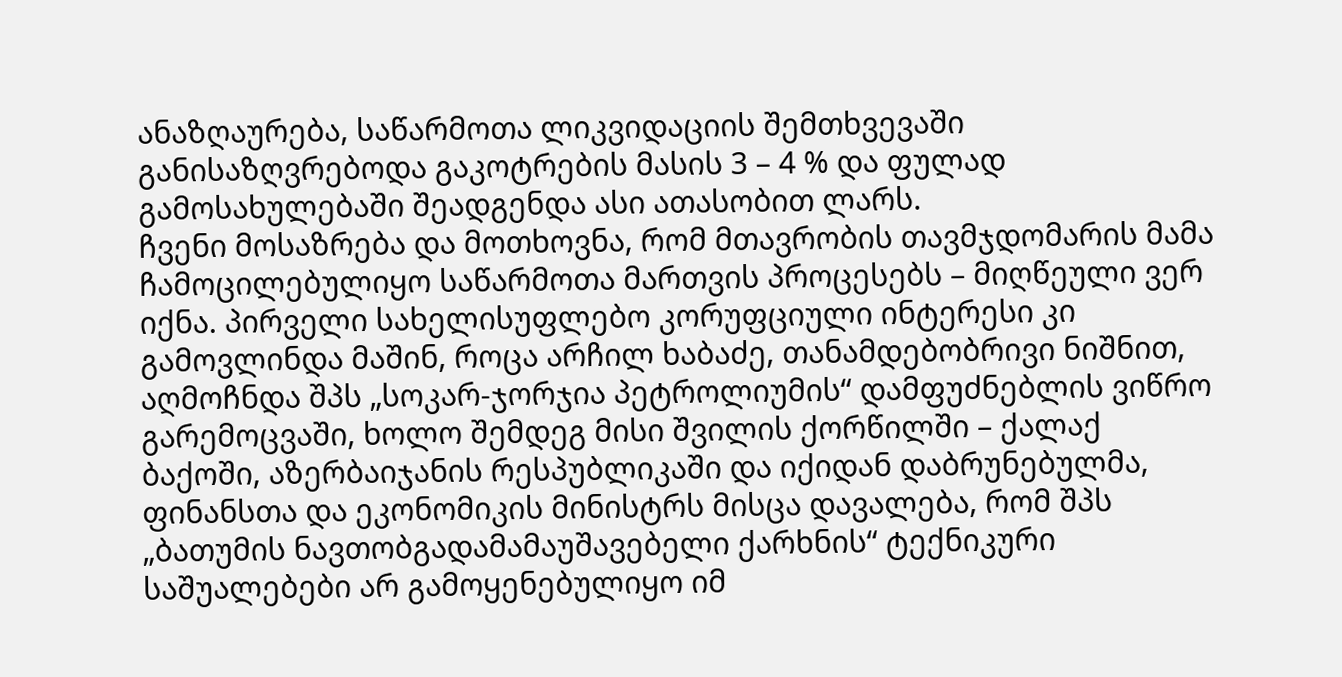ანაზღაურება, საწარმოთა ლიკვიდაციის შემთხვევაში განისაზღვრებოდა გაკოტრების მასის 3 – 4 % და ფულად გამოსახულებაში შეადგენდა ასი ათასობით ლარს.
ჩვენი მოსაზრება და მოთხოვნა, რომ მთავრობის თავმჯდომარის მამა ჩამოცილებულიყო საწარმოთა მართვის პროცესებს – მიღწეული ვერ იქნა. პირველი სახელისუფლებო კორუფციული ინტერესი კი გამოვლინდა მაშინ, როცა არჩილ ხაბაძე, თანამდებობრივი ნიშნით, აღმოჩნდა შპს „სოკარ-ჯორჯია პეტროლიუმის“ დამფუძნებლის ვიწრო გარემოცვაში, ხოლო შემდეგ მისი შვილის ქორწილში – ქალაქ ბაქოში, აზერბაიჯანის რესპუბლიკაში და იქიდან დაბრუნებულმა, ფინანსთა და ეკონომიკის მინისტრს მისცა დავალება, რომ შპს „ბათუმის ნავთობგადამამაუშავებელი ქარხნის“ ტექნიკური საშუალებები არ გამოყენებულიყო იმ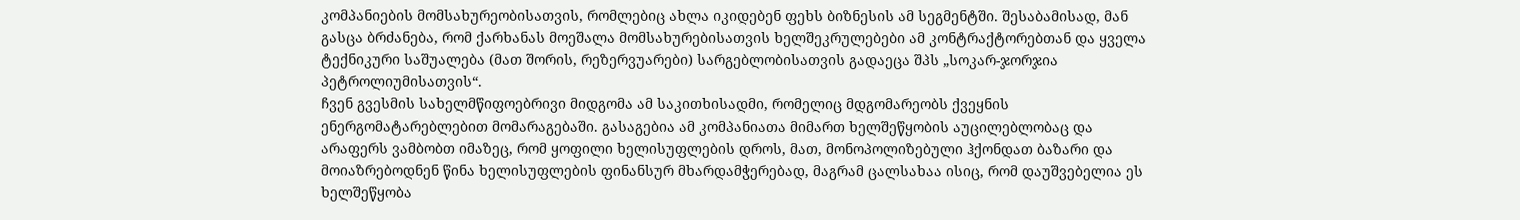კომპანიების მომსახურეობისათვის, რომლებიც ახლა იკიდებენ ფეხს ბიზნესის ამ სეგმენტში. შესაბამისად, მან გასცა ბრძანება, რომ ქარხანას მოეშალა მომსახურებისათვის ხელშეკრულებები ამ კონტრაქტორებთან და ყველა ტექნიკური საშუალება (მათ შორის, რეზერვუარები) სარგებლობისათვის გადაეცა შპს „სოკარ-ჯორჯია პეტროლიუმისათვის“.
ჩვენ გვესმის სახელმწიფოებრივი მიდგომა ამ საკითხისადმი, რომელიც მდგომარეობს ქვეყნის ენერგომატარებლებით მომარაგებაში. გასაგებია ამ კომპანიათა მიმართ ხელშეწყობის აუცილებლობაც და არაფერს ვამბობთ იმაზეც, რომ ყოფილი ხელისუფლების დროს, მათ, მონოპოლიზებული ჰქონდათ ბაზარი და მოიაზრებოდნენ წინა ხელისუფლების ფინანსურ მხარდამჭერებად, მაგრამ ცალსახაა ისიც, რომ დაუშვებელია ეს ხელშეწყობა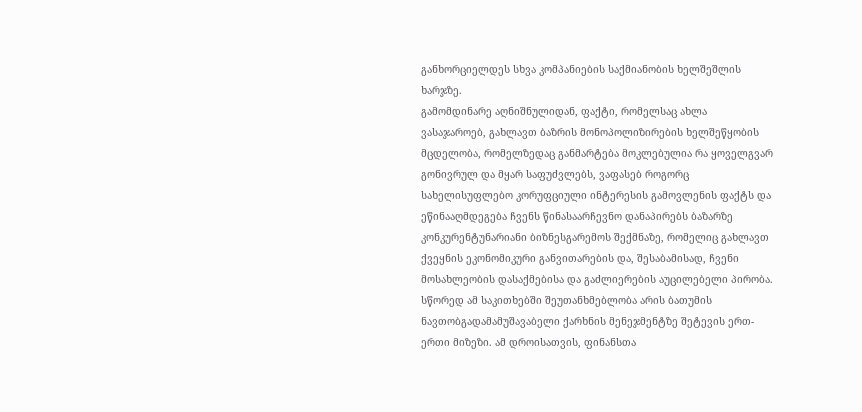განხორციელდეს სხვა კომპანიების საქმიანობის ხელშეშლის ხარჯზე.
გამომდინარე აღნიშნულიდან, ფაქტი, რომელსაც ახლა ვასაჯაროებ, გახლავთ ბაზრის მონოპოლიზირების ხელშეწყობის მცდელობა, რომელზედაც განმარტება მოკლებულია რა ყოველგვარ გონივრულ და მყარ საფუძვლებს, ვაფასებ როგორც სახელისუფლებო კორუფციული ინტერესის გამოვლენის ფაქტს და ეწინააღმდეგება ჩვენს წინასაარჩევნო დანაპირებს ბაზარზე კონკურენტუნარიანი ბიზნესგარემოს შექმნაზე, რომელიც გახლავთ ქვეყნის ეკონომიკური განვითარების და, შესაბამისად, ჩვენი მოსახლეობის დასაქმებისა და გაძლიერების აუცილებელი პირობა. სწორედ ამ საკითხებში შეუთანხმებლობა არის ბათუმის ნავთობგადამამუშავაბელი ქარხნის მენეჯმენტზე შეტევის ერთ-ერთი მიზეზი. ამ დროისათვის, ფინანსთა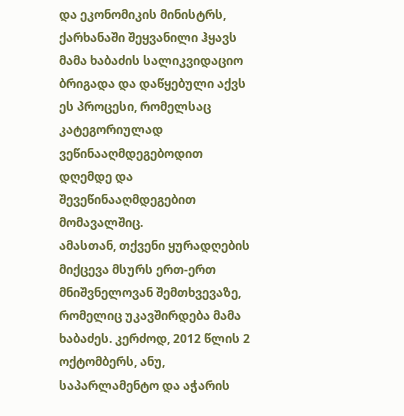და ეკონომიკის მინისტრს, ქარხანაში შეყვანილი ჰყავს მამა ხაბაძის სალიკვიდაციო ბრიგადა და დაწყებული აქვს ეს პროცესი, რომელსაც კატეგორიულად ვეწინააღმდეგებოდით დღემდე და შევეწინააღმდეგებით მომავალშიც.
ამასთან, თქვენი ყურადღების მიქცევა მსურს ერთ-ერთ მნიშვნელოვან შემთხვევაზე, რომელიც უკავშირდება მამა ხაბაძეს. კერძოდ, 2012 წლის 2 ოქტომბერს, ანუ, საპარლამენტო და აჭარის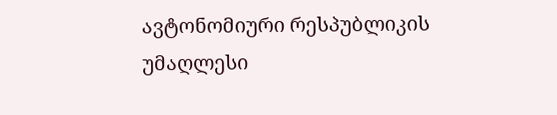ავტონომიური რესპუბლიკის უმაღლესი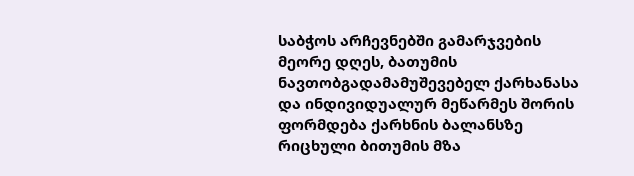საბჭოს არჩევნებში გამარჯვების მეორე დღეს, ბათუმის ნავთობგადამამუშევებელ ქარხანასა და ინდივიდუალურ მეწარმეს შორის ფორმდება ქარხნის ბალანსზე რიცხული ბითუმის მზა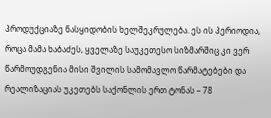პროდუქციაზე ნასყიდობის ხელშეკრულება. ეს ის პერიოდია, როცა მამა ხაბაძეს, ყველაზე საუკეთესო სიზმარშიც კი ვერ წარმოუდგენია მისი შვილის სამომავლო წარმატებები და რეალიზაციას უკეთებს საქონლის ერთ ტონას – 78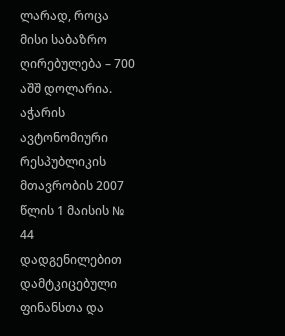ლარად, როცა მისი საბაზრო ღირებულება – 700 აშშ დოლარია.
აჭარის ავტონომიური რესპუბლიკის მთავრობის 2007 წლის 1 მაისის № 44 დადგენილებით დამტკიცებული ფინანსთა და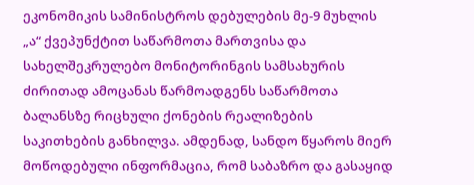ეკონომიკის სამინისტროს დებულების მე-9 მუხლის „ა“ ქვეპუნქტით საწარმოთა მართვისა და სახელშეკრულებო მონიტორინგის სამსახურის ძირითად ამოცანას წარმოადგენს საწარმოთა ბალანსზე რიცხული ქონების რეალიზების საკითხების განხილვა. ამდენად, სანდო წყაროს მიერ მოწოდებული ინფორმაცია, რომ საბაზრო და გასაყიდ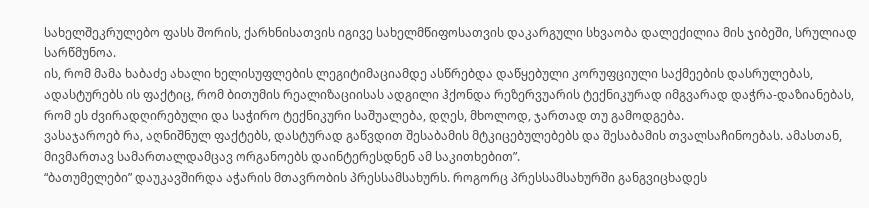სახელშეკრულებო ფასს შორის, ქარხნისათვის იგივე სახელმწიფოსათვის დაკარგული სხვაობა დალექილია მის ჯიბეში, სრულიად სარწმუნოა.
ის, რომ მამა ხაბაძე ახალი ხელისუფლების ლეგიტიმაციამდე ასწრებდა დაწყებული კორუფციული საქმეების დასრულებას, ადასტურებს ის ფაქტიც, რომ ბითუმის რეალიზაციისას ადგილი ჰქონდა რეზერვუარის ტექნიკურად იმგვარად დაჭრა-დაზიანებას, რომ ეს ძვირადღირებული და საჭირო ტექნიკური საშუალება, დღეს, მხოლოდ, ჯართად თუ გამოდგება.
ვასაჯაროებ რა, აღნიშნულ ფაქტებს, დასტურად გაწვდით შესაბამის მტკიცებულებებს და შესაბამის თვალსაჩინოებას. ამასთან, მივმართავ სამართალდამცავ ორგანოებს დაინტერესდნენ ამ საკითხებით”.
“ბათუმელები” დაუკავშირდა აჭარის მთავრობის პრესსამსახურს. როგორც პრესსამსახურში განგვიცხადეს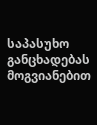საპასუხო განცხადებას მოგვიანებით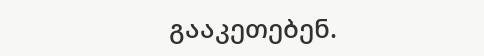გააკეთებენ.